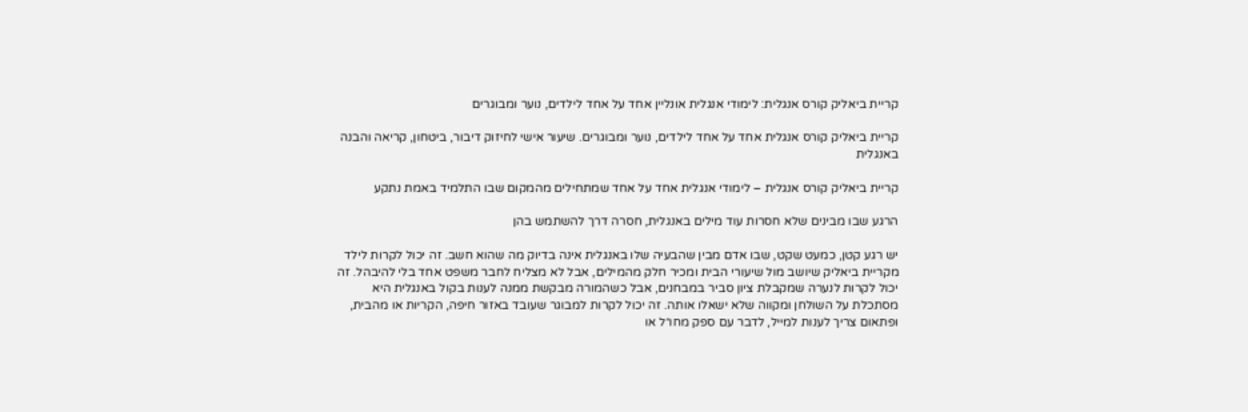קריית ביאליק קורס אנגלית: לימודי אנגלית אונליין אחד על אחד לילדים, נוער ומבוגרים

קריית ביאליק קורס אנגלית אחד על אחד לילדים, נוער ומבוגרים. שיעור אישי לחיזוק דיבור, ביטחון, קריאה והבנה באנגלית

קריית ביאליק קורס אנגלית – לימודי אנגלית אחד על אחד שמתחילים מהמקום שבו התלמיד באמת נתקע

הרגע שבו מבינים שלא חסרות עוד מילים באנגלית, חסרה דרך להשתמש בהן

יש רגע קטן, כמעט שקט, שבו אדם מבין שהבעיה שלו באנגלית אינה בדיוק מה שהוא חשב. זה יכול לקרות לילד מקריית ביאליק שיושב מול שיעורי הבית ומכיר חלק מהמילים, אבל לא מצליח לחבר משפט אחד בלי להיבהל. זה יכול לקרות לנערה שמקבלת ציון סביר במבחנים, אבל כשהמורה מבקשת ממנה לענות בקול באנגלית היא מסתכלת על השולחן ומקווה שלא ישאלו אותה. זה יכול לקרות למבוגר שעובד באזור חיפה, הקריות או מהבית, ופתאום צריך לענות למייל, לדבר עם ספק מחו״ל או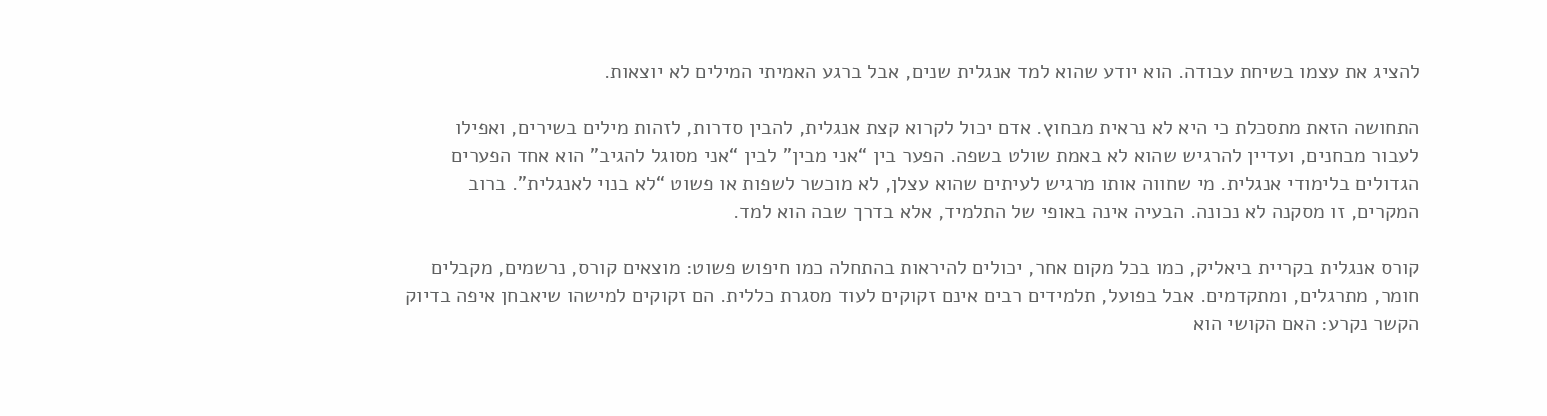להציג את עצמו בשיחת עבודה. הוא יודע שהוא למד אנגלית שנים, אבל ברגע האמיתי המילים לא יוצאות.

התחושה הזאת מתסכלת כי היא לא נראית מבחוץ. אדם יכול לקרוא קצת אנגלית, להבין סדרות, לזהות מילים בשירים, ואפילו לעבור מבחנים, ועדיין להרגיש שהוא לא באמת שולט בשפה. הפער בין “אני מבין” לבין “אני מסוגל להגיב” הוא אחד הפערים הגדולים בלימודי אנגלית. מי שחווה אותו מרגיש לעיתים שהוא עצלן, לא מוכשר לשפות או פשוט “לא בנוי לאנגלית”. ברוב המקרים, זו מסקנה לא נכונה. הבעיה אינה באופי של התלמיד, אלא בדרך שבה הוא למד.

קורס אנגלית בקריית ביאליק, כמו בכל מקום אחר, יכולים להיראות בהתחלה כמו חיפוש פשוט: מוצאים קורס, נרשמים, מקבלים חומר, מתרגלים, ומתקדמים. אבל בפועל, תלמידים רבים אינם זקוקים לעוד מסגרת כללית. הם זקוקים למישהו שיאבחן איפה בדיוק הקשר נקרע: האם הקושי הוא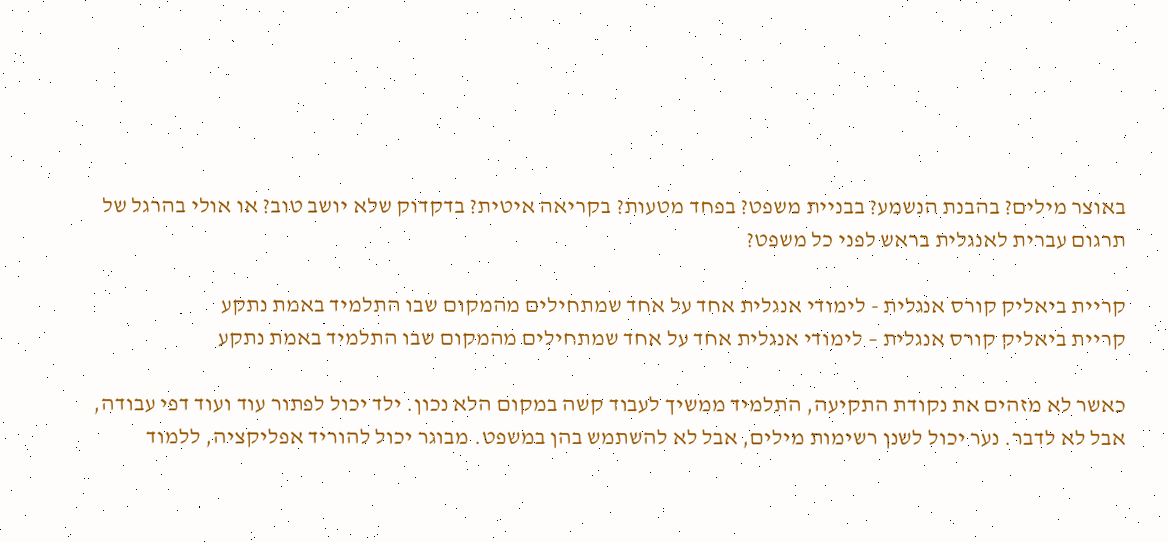באוצר מילים? בהבנת הנשמע? בבניית משפט? בפחד מטעות? בקריאה איטית? בדקדוק שלא יושב טוב? או אולי בהרגל של תרגום עברית לאנגלית בראש לפני כל משפט?

קריית ביאליק קורס אנגלית - לימודי אנגלית אחד על אחד שמתחילים מהמקום שבו התלמיד באמת נתקע
קריית ביאליק קורס אנגלית – לימודי אנגלית אחד על אחד שמתחילים מהמקום שבו התלמיד באמת נתקע

כאשר לא מזהים את נקודת התקיעה, התלמיד ממשיך לעבוד קשה במקום הלא נכון. ילד יכול לפתור עוד ועוד דפי עבודה, אבל לא לדבר. נער יכול לשנן רשימות מילים, אבל לא להשתמש בהן במשפט. מבוגר יכול להוריד אפליקציה, ללמוד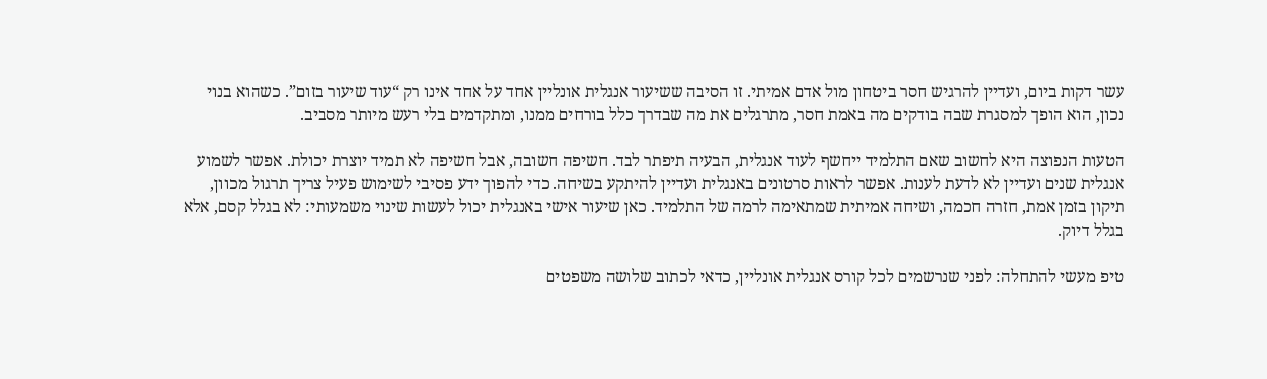עשר דקות ביום, ועדיין להרגיש חסר ביטחון מול אדם אמיתי. זו הסיבה ששיעור אנגלית אונליין אחד על אחד אינו רק “עוד שיעור בזום”. כשהוא בנוי נכון, הוא הופך למסגרת שבה בודקים מה באמת חסר, מתרגלים את מה שבדרך כלל בורחים ממנו, ומתקדמים בלי רעש מיותר מסביב.

הטעות הנפוצה היא לחשוב שאם התלמיד ייחשף לעוד אנגלית, הבעיה תיפתר לבד. חשיפה חשובה, אבל חשיפה לא תמיד יוצרת יכולת. אפשר לשמוע אנגלית שנים ועדיין לא לדעת לענות. אפשר לראות סרטונים באנגלית ועדיין להיתקע בשיחה. כדי להפוך ידע פסיבי לשימוש פעיל צריך תרגול מכוון, תיקון בזמן אמת, חזרה חכמה, ושיחה אמיתית שמתאימה לרמה של התלמיד. כאן שיעור אישי באנגלית יכול לעשות שינוי משמעותי: לא בגלל קסם, אלא בגלל דיוק.

טיפ מעשי להתחלה: לפני שנרשמים לכל קורס אנגלית אונליין, כדאי לכתוב שלושה משפטים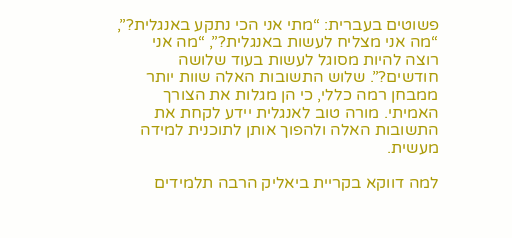פשוטים בעברית: “מתי אני הכי נתקע באנגלית?”, “מה אני מצליח לעשות באנגלית?”, “מה אני רוצה להיות מסוגל לעשות בעוד שלושה חודשים?”. שלוש התשובות האלה שוות יותר ממבחן רמה כללי, כי הן מגלות את הצורך האמיתי. מורה טוב לאנגלית יידע לקחת את התשובות האלה ולהפוך אותן לתוכנית למידה מעשית.

למה דווקא בקריית ביאליק הרבה תלמידים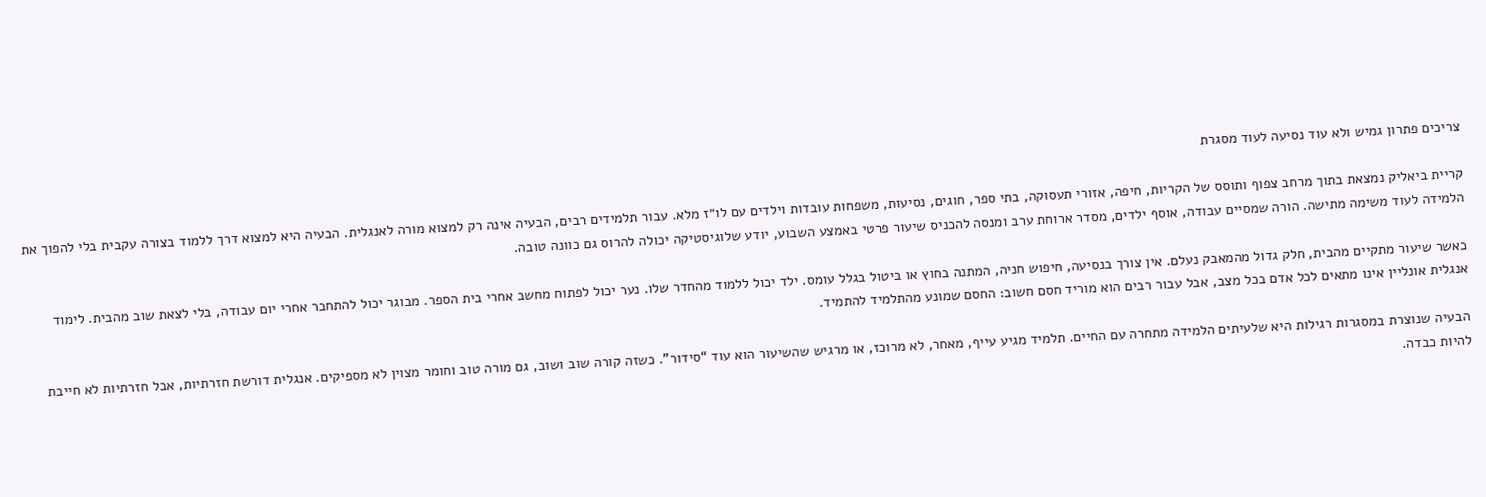צריכים פתרון גמיש ולא עוד נסיעה לעוד מסגרת

קריית ביאליק נמצאת בתוך מרחב צפוף ותוסס של הקריות, חיפה, אזורי תעסוקה, בתי ספר, חוגים, נסיעות, משפחות עובדות וילדים עם לו״ז מלא. עבור תלמידים רבים, הבעיה אינה רק למצוא מורה לאנגלית. הבעיה היא למצוא דרך ללמוד בצורה עקבית בלי להפוך את הלמידה לעוד משימה מתישה. הורה שמסיים עבודה, אוסף ילדים, מסדר ארוחת ערב ומנסה להכניס שיעור פרטי באמצע השבוע, יודע שלוגיסטיקה יכולה להרוס גם כוונה טובה.

כאשר שיעור מתקיים מהבית, חלק גדול מהמאבק נעלם. אין צורך בנסיעה, חיפוש חניה, המתנה בחוץ או ביטול בגלל עומס. ילד יכול ללמוד מהחדר שלו. נער יכול לפתוח מחשב אחרי בית הספר. מבוגר יכול להתחבר אחרי יום עבודה, בלי לצאת שוב מהבית. לימוד אנגלית אונליין אינו מתאים לכל אדם בכל מצב, אבל עבור רבים הוא מוריד חסם חשוב: החסם שמונע מהתלמיד להתמיד.

הבעיה שנוצרת במסגרות רגילות היא שלעיתים הלמידה מתחרה עם החיים. תלמיד מגיע עייף, מאחר, לא מרוכז, או מרגיש שהשיעור הוא עוד “סידור”. כשזה קורה שוב ושוב, גם מורה טוב וחומר מצוין לא מספיקים. אנגלית דורשת חזרתיות, אבל חזרתיות לא חייבת להיות כבדה.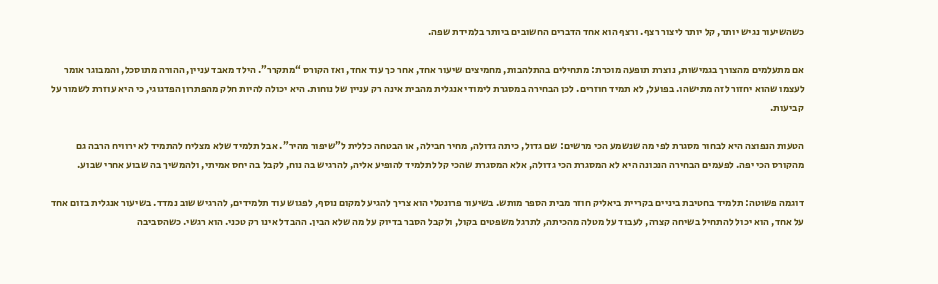כשהשיעור נגיש יותר, קל יותר ליצור רצף. ורצף הוא אחד הדברים החשובים ביותר בלמידת שפה.

אם מתעלמים מהצורך בגמישות, נוצרת תופעה מוכרת: מתחילים בהתלהבות, מחמיצים שיעור אחד, אחר כך עוד אחד, ואז הקורס “מתקרר”. הילד מאבד עניין, ההורה מתוסכל, והמבוגר אומר לעצמו שהוא יחזור לזה מתישהו. בפועל, לא תמיד חוזרים. לכן הבחירה במסגרת לימודי אנגלית מהבית אינה רק עניין של נוחות. היא יכולה להיות חלק מהפתרון הפדגוגי, כי היא עוזרת לשמור על קביעות.

הטעות הנפוצה היא לבחור מסגרת לפי מה שנשמע הכי מרשים: שם גדול, כיתה גדולה, מחיר חבילה, או הבטחה כללית ל”שיפור מהיר”. אבל תלמיד שלא מצליח להתמיד לא ירוויח הרבה גם מהקורס הכי יפה. לפעמים הבחירה הנכונה היא לא המסגרת הכי גדולה, אלא המסגרת שהכי קל לתלמיד להופיע אליה, להרגיש בה נוח, לקבל בה יחס אמיתי, ולהמשיך בה שבוע אחרי שבוע.

דוגמה פשוטה: תלמיד בחטיבת ביניים בקריית ביאליק חוזר מבית הספר מותש. בשיעור פרונטלי הוא צריך להגיע למקום נוסף, לפגוש עוד תלמידים, להרגיש שוב נמדד. בשיעור אנגלית בזום אחד על אחד, הוא יכול להתחיל בשיחה קצרה, לעבוד על מטלה מהכיתה, לתרגל משפטים בקול, ולקבל הסבר בדיוק על מה שלא הבין. ההבדל אינו רק טכני. הוא רגשי. כשהסביבה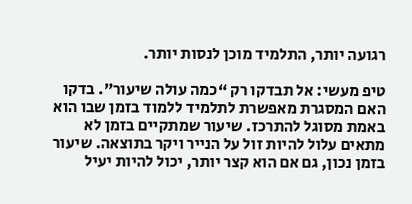רגועה יותר, התלמיד מוכן לנסות יותר.

טיפ מעשי: אל תבדקו רק “כמה עולה שיעור”. בדקו האם המסגרת מאפשרת לתלמיד ללמוד בזמן שבו הוא באמת מסוגל להתרכז. שיעור שמתקיים בזמן לא מתאים עלול להיות זול על הנייר ויקר בתוצאה. שיעור בזמן נכון, גם אם הוא קצר יותר, יכול להיות יעיל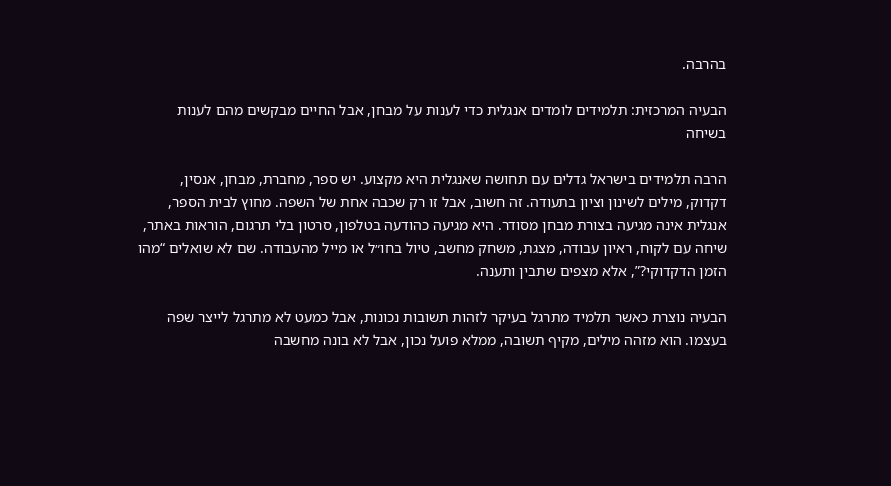בהרבה.

הבעיה המרכזית: תלמידים לומדים אנגלית כדי לענות על מבחן, אבל החיים מבקשים מהם לענות בשיחה

הרבה תלמידים בישראל גדלים עם תחושה שאנגלית היא מקצוע. יש ספר, מחברת, מבחן, אנסין, דקדוק, מילים לשינון וציון בתעודה. זה חשוב, אבל זו רק שכבה אחת של השפה. מחוץ לבית הספר, אנגלית אינה מגיעה בצורת מבחן מסודר. היא מגיעה כהודעה בטלפון, סרטון בלי תרגום, הוראות באתר, שיחה עם לקוח, ראיון עבודה, מצגת, משחק מחשב, טיול בחו״ל או מייל מהעבודה. שם לא שואלים “מהו הזמן הדקדוקי?”, אלא מצפים שתבין ותענה.

הבעיה נוצרת כאשר תלמיד מתרגל בעיקר לזהות תשובות נכונות, אבל כמעט לא מתרגל לייצר שפה בעצמו. הוא מזהה מילים, מקיף תשובה, ממלא פועל נכון, אבל לא בונה מחשבה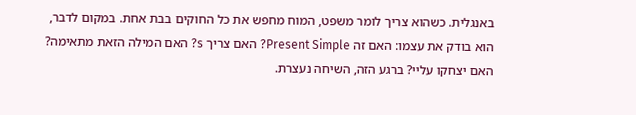באנגלית. כשהוא צריך לומר משפט, המוח מחפש את כל החוקים בבת אחת. במקום לדבר, הוא בודק את עצמו: האם זה Present Simple? האם צריך s? האם המילה הזאת מתאימה? האם יצחקו עליי? ברגע הזה, השיחה נעצרת.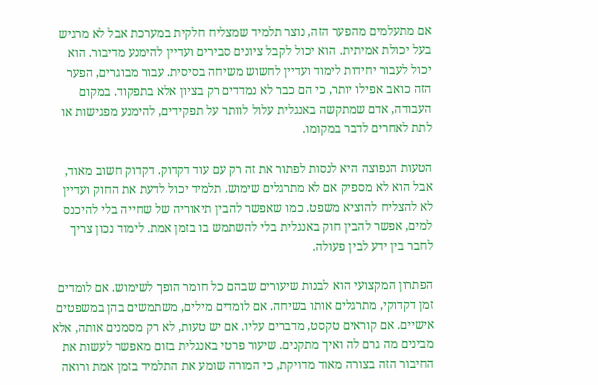אם מתעלמים מהפער הזה, נוצר תלמיד שמצליח חלקית במערכת אבל לא מרגיש בעל יכולת אמיתית. הוא יכול לקבל ציונים סבירים ועדיין להימנע מדיבור. הוא יכול לעבור יחידות לימוד ועדיין לחשוש משיחה בסיסית. עבור מבוגרים, הפער הזה כואב אפילו יותר, כי הם כבר לא נמדדים רק בציון אלא בתפקוד. במקום העבודה, אדם שמתקשה באנגלית עלול לוותר על תפקידים, להימנע מפגישות או לתת לאחרים לדבר במקומו.

הטעות הנפוצה היא לנסות לפתור את זה רק עם עוד דקדוק. דקדוק חשוב מאוד, אבל הוא לא מספיק אם לא מתרגלים שימוש. תלמיד יכול לדעת את החוק ועדיין לא להצליח להוציא משפט. כמו שאפשר להבין תיאוריה של שחייה בלי להיכנס למים, אפשר להבין חוק באנגלית בלי להשתמש בו בזמן אמת. לימוד נכון צריך לחבר בין ידע לבין פעולה.

הפתרון המקצועי הוא לבנות שיעורים שבהם כל חומר הופך לשימוש. אם לומדים זמן דקדוקי, מתרגלים אותו בשיחה. אם לומדים מילים, משתמשים בהן במשפטים אישיים. אם קוראים טקסט, מדברים עליו. אם יש טעות, לא רק מסמנים אותה, אלא מבינים מה גרם לה ואיך מתקנים. שיעור פרטי באנגלית בזום מאפשר לעשות את החיבור הזה בצורה מאוד מדויקת, כי המורה שומע את התלמיד בזמן אמת ורואה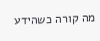מה קורה כשהידע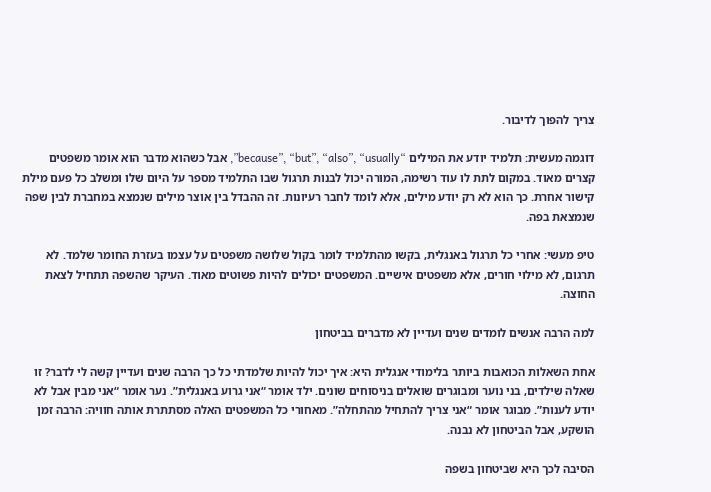צריך להפוך לדיבור.

דוגמה מעשית: תלמיד יודע את המילים “because”, “but”, “also”, “usually”, אבל כשהוא מדבר הוא אומר משפטים קצרים מאוד. במקום לתת לו עוד רשימה, המורה יכול לבנות תרגול שבו התלמיד מספר על היום שלו ומשלב כל פעם מילת קישור אחרת. כך הוא לא רק יודע מילים, אלא לומד לחבר רעיונות. זה ההבדל בין אוצר מילים שנמצא במחברת לבין שפה שנמצאת בפה.

טיפ מעשי: אחרי כל תרגול באנגלית, בקשו מהתלמיד לומר בקול שלושה משפטים על עצמו בעזרת החומר שלמד. לא תרגום, לא מילוי חורים, אלא משפטים אישיים. המשפטים יכולים להיות פשוטים מאוד. העיקר שהשפה תתחיל לצאת החוצה.

למה הרבה אנשים לומדים שנים ועדיין לא מדברים בביטחון

אחת השאלות הכואבות ביותר בלימודי אנגלית היא: איך יכול להיות שלמדתי כל כך הרבה שנים ועדיין קשה לי לדבר? זו שאלה שילדים, בני נוער ומבוגרים שואלים בניסוחים שונים. ילד אומר “אני גרוע באנגלית”. נער אומר “אני מבין אבל לא יודע לענות”. מבוגר אומר “אני צריך להתחיל מהתחלה”. מאחורי כל המשפטים האלה מסתתרת אותה חוויה: הרבה זמן הושקע, אבל הביטחון לא נבנה.

הסיבה לכך היא שביטחון בשפה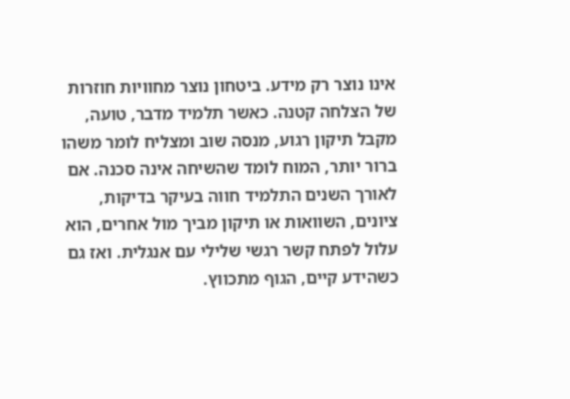אינו נוצר רק מידע. ביטחון נוצר מחוויות חוזרות של הצלחה קטנה. כאשר תלמיד מדבר, טועה, מקבל תיקון רגוע, מנסה שוב ומצליח לומר משהו ברור יותר, המוח לומד שהשיחה אינה סכנה. אם לאורך השנים התלמיד חווה בעיקר בדיקות, ציונים, השוואות או תיקון מביך מול אחרים, הוא עלול לפתח קשר רגשי שלילי עם אנגלית. ואז גם כשהידע קיים, הגוף מתכווץ.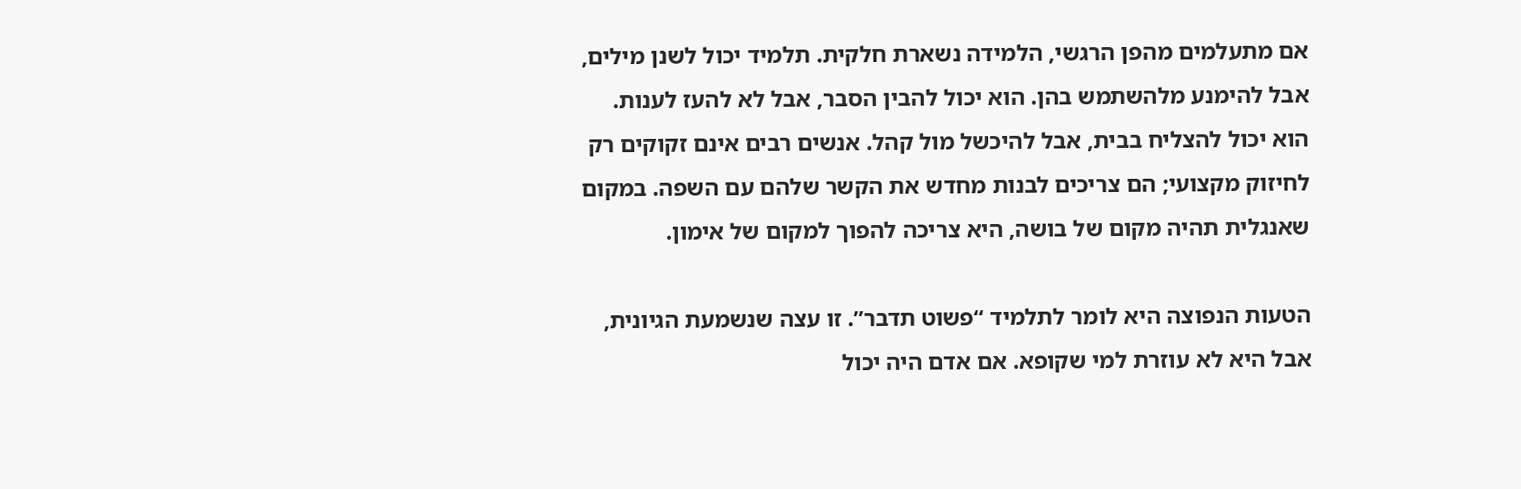אם מתעלמים מהפן הרגשי, הלמידה נשארת חלקית. תלמיד יכול לשנן מילים, אבל להימנע מלהשתמש בהן. הוא יכול להבין הסבר, אבל לא להעז לענות. הוא יכול להצליח בבית, אבל להיכשל מול קהל. אנשים רבים אינם זקוקים רק לחיזוק מקצועי; הם צריכים לבנות מחדש את הקשר שלהם עם השפה. במקום שאנגלית תהיה מקום של בושה, היא צריכה להפוך למקום של אימון.

הטעות הנפוצה היא לומר לתלמיד “פשוט תדבר”. זו עצה שנשמעת הגיונית, אבל היא לא עוזרת למי שקופא. אם אדם היה יכול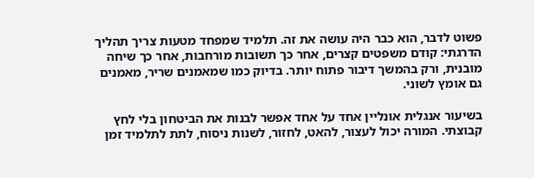פשוט לדבר, הוא כבר היה עושה את זה. תלמיד שמפחד מטעות צריך תהליך הדרגתי: קודם משפטים קצרים, אחר כך תשובות מורחבות, אחר כך שיחה מובנית, ורק בהמשך דיבור פתוח יותר. בדיוק כמו שמאמנים שריר, מאמנים גם אומץ לשוני.

בשיעור אנגלית אונליין אחד על אחד אפשר לבנות את הביטחון בלי לחץ קבוצתי. המורה יכול לעצור, להאט, לחזור, לשנות ניסוח, לתת לתלמיד זמן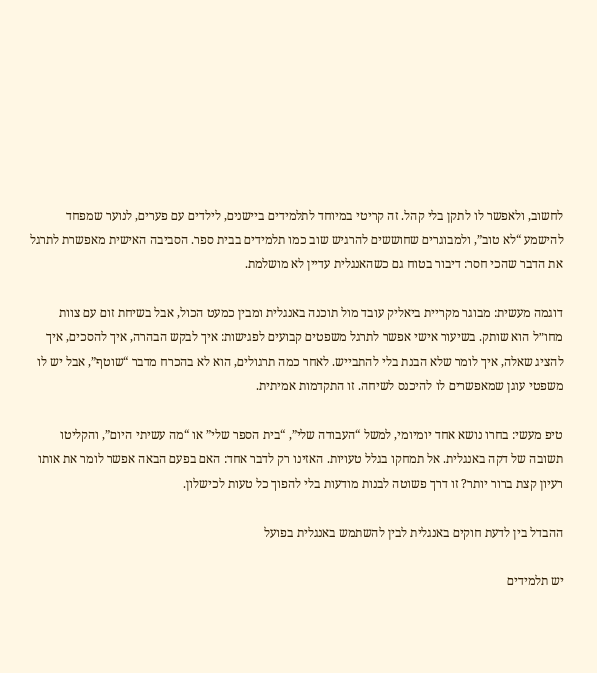לחשוב, ולאפשר לו לתקן בלי קהל. זה קריטי במיוחד לתלמידים ביישנים, לילדים עם פערים, לנוער שמפחד להישמע “לא טוב”, ולמבוגרים שחוששים להרגיש שוב כמו תלמידים בבית ספר. הסביבה האישית מאפשרת לתרגל את הדבר שהכי חסר: דיבור בטוח גם כשהאנגלית עדיין לא מושלמת.

דוגמה מעשית: מבוגר מקריית ביאליק עובד מול תוכנה באנגלית ומבין כמעט הכול, אבל בשיחת זום עם צוות מחו״ל הוא שותק. בשיעור אישי אפשר לתרגל משפטים קבועים לפגישות: איך לבקש הבהרה, איך להסכים, איך להציג שאלה, איך לומר שלא הבנת בלי להתבייש. לאחר כמה תרגולים, הוא לא בהכרח מדבר “שוטף”, אבל יש לו משפטי עוגן שמאפשרים לו להיכנס לשיחה. זו התקדמות אמיתית.

טיפ מעשי: בחרו נושא אחד יומיומי, למשל “העבודה שלי”, “בית הספר שלי” או “מה עשיתי היום”, והקליטו תשובה של דקה באנגלית. אל תמחקו בגלל טעויות. האזינו רק לדבר אחד: האם בפעם הבאה אפשר לומר את אותו רעיון קצת ברור יותר? זו דרך פשוטה לבנות מודעות בלי להפוך כל טעות לכישלון.

ההבדל בין לדעת חוקים באנגלית לבין להשתמש באנגלית בפועל

יש תלמידים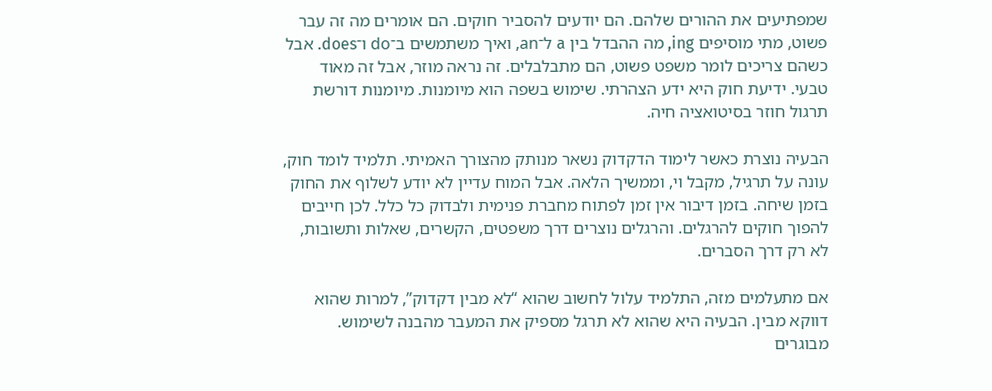שמפתיעים את ההורים שלהם. הם יודעים להסביר חוקים. הם אומרים מה זה עבר פשוט, מתי מוסיפים ing, מה ההבדל בין a ל־an, ואיך משתמשים ב־do ו־does. אבל כשהם צריכים לומר משפט פשוט, הם מתבלבלים. זה נראה מוזר, אבל זה מאוד טבעי. ידיעת חוק היא ידע הצהרתי. שימוש בשפה הוא מיומנות. מיומנות דורשת תרגול חוזר בסיטואציה חיה.

הבעיה נוצרת כאשר לימוד הדקדוק נשאר מנותק מהצורך האמיתי. תלמיד לומד חוק, עונה על תרגיל, מקבל וי, וממשיך הלאה. אבל המוח עדיין לא יודע לשלוף את החוק בזמן שיחה. בזמן דיבור אין זמן לפתוח מחברת פנימית ולבדוק כל כלל. לכן חייבים להפוך חוקים להרגלים. והרגלים נוצרים דרך משפטים, הקשרים, שאלות ותשובות, לא רק דרך הסברים.

אם מתעלמים מזה, התלמיד עלול לחשוב שהוא “לא מבין דקדוק”, למרות שהוא דווקא מבין. הבעיה היא שהוא לא תרגל מספיק את המעבר מהבנה לשימוש. מבוגרים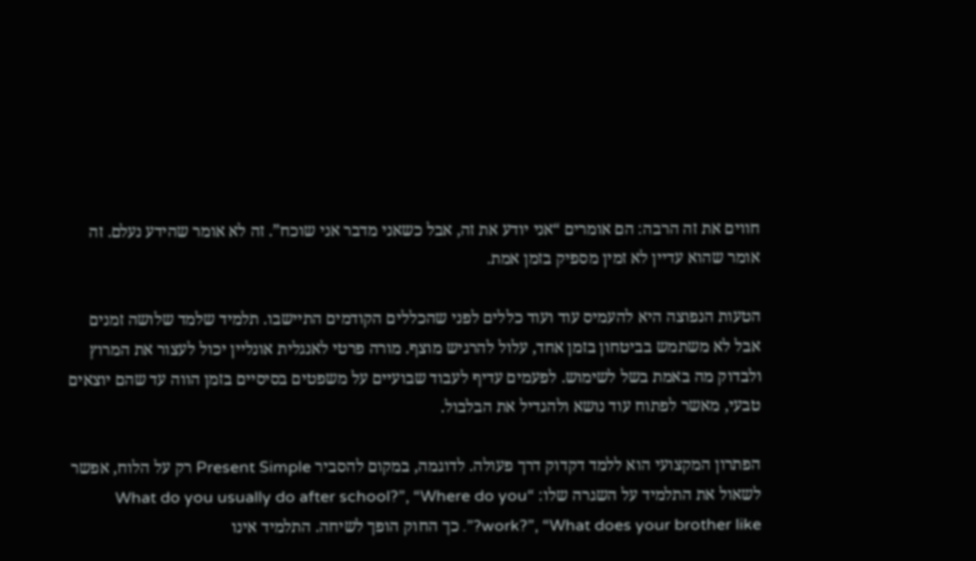חווים את זה הרבה: הם אומרים “אני יודע את זה, אבל כשאני מדבר אני שוכח”. זה לא אומר שהידע נעלם. זה אומר שהוא עדיין לא זמין מספיק בזמן אמת.

הטעות הנפוצה היא להעמיס עוד ועוד כללים לפני שהכללים הקודמים התיישבו. תלמיד שלמד שלושה זמנים אבל לא משתמש בביטחון בזמן אחד, עלול להרגיש מוצף. מורה פרטי לאנגלית אונליין יכול לעצור את המרוץ ולבדוק מה באמת בשל לשימוש. לפעמים עדיף לעבוד שבועיים על משפטים בסיסיים בזמן הווה עד שהם יוצאים טבעי, מאשר לפתוח עוד נושא ולהגדיל את הבלבול.

הפתרון המקצועי הוא ללמד דקדוק דרך פעולה. לדוגמה, במקום להסביר Present Simple רק על הלוח, אפשר לשאול את התלמיד על השגרה שלו: “What do you usually do after school?”, “Where do you work?”, “What does your brother like?”. כך החוק הופך לשיחה. התלמיד אינו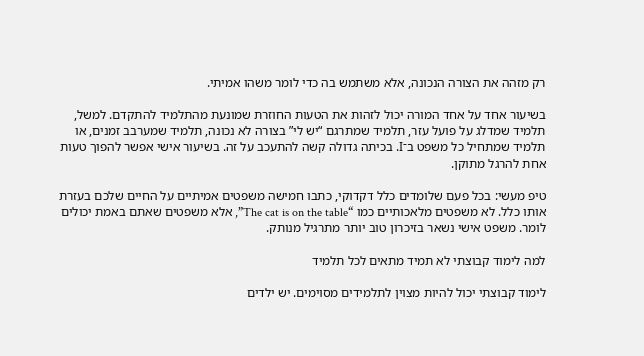רק מזהה את הצורה הנכונה, אלא משתמש בה כדי לומר משהו אמיתי.

בשיעור אחד על אחד המורה יכול לזהות את הטעות החוזרת שמונעת מהתלמיד להתקדם. למשל, תלמיד שמדלג על פועל עזר, תלמיד שמתרגם “יש לי” בצורה לא נכונה, תלמיד שמערבב זמנים, או תלמיד שמתחיל כל משפט ב־I. בכיתה גדולה קשה להתעכב על זה. בשיעור אישי אפשר להפוך טעות אחת להרגל מתוקן.

טיפ מעשי: בכל פעם שלומדים כלל דקדוקי, כתבו חמישה משפטים אמיתיים על החיים שלכם בעזרת אותו כלל. לא משפטים מלאכותיים כמו “The cat is on the table”, אלא משפטים שאתם באמת יכולים לומר. משפט אישי נשאר בזיכרון טוב יותר מתרגיל מנותק.

למה לימוד קבוצתי לא תמיד מתאים לכל תלמיד

לימוד קבוצתי יכול להיות מצוין לתלמידים מסוימים. יש ילדים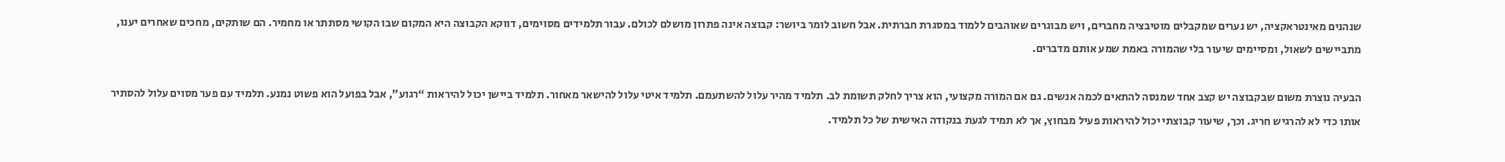שנהנים מאינטראקציה, יש נערים שמקבלים מוטיבציה מחברים, ויש מבוגרים שאוהבים ללמוד במסגרת חברתית. אבל חשוב לומר ביושר: קבוצה אינה פתרון מושלם לכולם. עבור תלמידים מסוימים, דווקא הקבוצה היא המקום שבו הקושי מסתתר או מחמיר. הם שותקים, מחכים שאחרים יענו, מתביישים לשאול, ומסיימים שיעור בלי שהמורה באמת שמע אותם מדברים.

הבעיה נוצרת משום שבקבוצה יש קצב אחד שמנסה להתאים לכמה אנשים. גם אם המורה מקצועי, הוא צריך לחלק תשומת לב. תלמיד מהיר עלול להשתעמם. תלמיד איטי עלול להישאר מאחור. תלמיד ביישן יכול להיראות “רגוע”, אבל בפועל הוא פשוט נמנע. תלמיד עם פער מסוים עלול להסתיר אותו כדי לא להרגיש חריג. וכך, שיעור קבוצתי יכול להיראות פעיל מבחוץ, אך לא תמיד לגעת בנקודה האישית של כל תלמיד.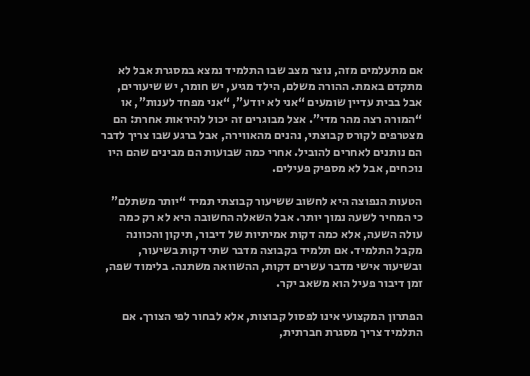אם מתעלמים מזה, נוצר מצב שבו התלמיד נמצא במסגרת אבל לא מתקדם באמת. ההורה משלם, הילד מגיע, יש חומר, יש שיעורים, אבל בבית עדיין שומעים “אני לא יודע”, “אני מפחד לענות”, או “המורה רצה מהר מדי”. אצל מבוגרים זה יכול להיראות אחרת: הם מצטרפים לקורס קבוצתי, נהנים מהאווירה, אבל ברגע שבו צריך לדבר הם נותנים לאחרים להוביל. אחרי כמה שבועות הם מבינים שהם היו נוכחים, אבל לא מספיק פעילים.

הטעות הנפוצה היא לחשוב ששיעור קבוצתי תמיד “יותר משתלם” כי המחיר לשעה נמוך יותר. אבל השאלה החשובה היא לא רק כמה עולה השעה, אלא כמה דקות אמיתיות של דיבור, תיקון והכוונה מקבל התלמיד. אם תלמיד בקבוצה מדבר שתי דקות בשיעור, ובשיעור אישי מדבר עשרים דקות, ההשוואה משתנה. בלימוד שפה, זמן דיבור פעיל הוא משאב יקר.

הפתרון המקצועי אינו לפסול קבוצות, אלא לבחור לפי הצורך. אם התלמיד צריך מסגרת חברתית,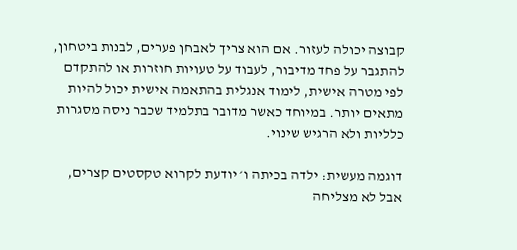קבוצה יכולה לעזור. אם הוא צריך לאבחן פערים, לבנות ביטחון, להתגבר על פחד מדיבור, לעבוד על טעויות חוזרות או להתקדם לפי מטרה אישית, לימוד אנגלית בהתאמה אישית יכול להיות מתאים יותר. במיוחד כאשר מדובר בתלמיד שכבר ניסה מסגרות כלליות ולא הרגיש שינוי.

דוגמה מעשית: ילדה בכיתה ו׳ יודעת לקרוא טקסטים קצרים, אבל לא מצליחה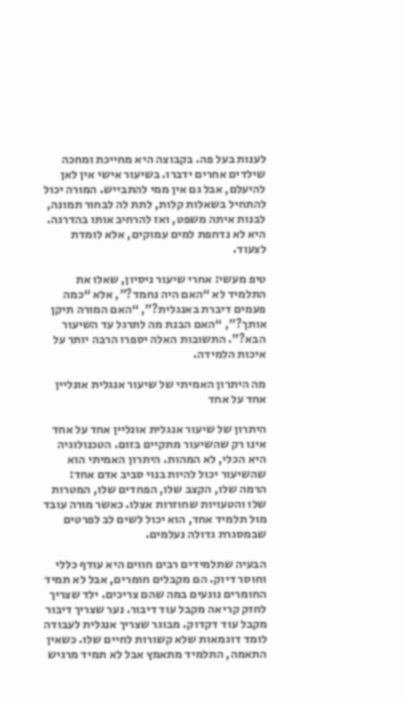לענות בעל פה. בקבוצה היא מחייכת ומחכה שילדים אחרים ידברו. בשיעור אישי אין לאן להיעלם, אבל גם אין ממי להתבייש. המורה יכול להתחיל בשאלות קלות, לתת לה לבחור תמונה, לבנות איתה משפט, ואז להרחיב אותו בהדרגה. היא לא נדחפת למים עמוקים, אלא לומדת לצעוד.

טיפ מעשי: אחרי שיעור ניסיון, שאלו את התלמיד לא “האם היה נחמד?”, אלא “כמה פעמים דיברת באנגלית?”, “האם המורה תיקן אותך?”, “האם הבנת מה לתרגל עד השיעור הבא?”. התשובות האלה יספרו הרבה יותר על איכות הלמידה.

מה היתרון האמיתי של שיעור אנגלית אונליין אחד על אחד

היתרון של שיעור אנגלית אונליין אחד על אחד אינו רק שהשיעור מתקיים בזום. הטכנולוגיה היא הכלי, לא המהות. היתרון האמיתי הוא שהשיעור יכול להיות בנוי סביב אדם אחד: הרמה שלו, הקצב שלו, הפחדים שלו, המטרות שלו והטעויות שחוזרות אצלו. כאשר מורה עובד מול תלמיד אחד, הוא יכול לשים לב לפרטים שבמסגרת גדולה נעלמים.

הבעיה שתלמידים רבים חווים היא עודף כללי וחוסר דיוק. הם מקבלים חומרים, אבל לא תמיד החומרים נוגעים במה שהם צריכים. ילד שצריך לחזק קריאה מקבל עוד דיבור. נער שצריך דיבור מקבל עוד דקדוק. מבוגר שצריך אנגלית לעבודה לומד דוגמאות שלא קשורות לחיים שלו. כשאין התאמה, התלמיד מתאמץ אבל לא תמיד מרגיש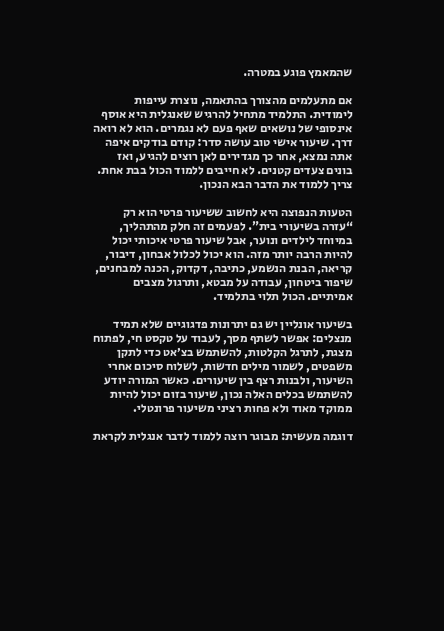שהמאמץ פוגע במטרה.

אם מתעלמים מהצורך בהתאמה, נוצרת עייפות לימודית. התלמיד מתחיל להרגיש שאנגלית היא אוסף אינסופי של נושאים שאף פעם לא נגמרים. הוא לא רואה דרך. שיעור אישי טוב עושה סדר: קודם בודקים איפה אתה נמצא, אחר כך מגדירים לאן רוצים להגיע, ואז בונים צעדים קטנים. לא חייבים ללמוד הכול בבת אחת. צריך ללמוד את הדבר הבא הנכון.

הטעות הנפוצה היא לחשוב ששיעור פרטי הוא רק “עזרה בשיעורי בית”. לפעמים זה חלק מהתהליך, במיוחד לילדים ונוער, אבל שיעור פרטי איכותי יכול להיות הרבה יותר מזה. הוא יכול לכלול אבחון, דיבור, קריאה, הבנת הנשמע, כתיבה, דקדוק, הכנה למבחנים, שיפור ביטחון, עבודה על מבטא, ותרגול מצבים אמיתיים. הכול תלוי בתלמיד.

בשיעור אונליין יש גם יתרונות פדגוגיים שלא תמיד מנצלים: אפשר לשתף מסך, לעבוד על טקסט חי, לפתוח מצגת, לתרגל הקלטות, להשתמש בצ׳אט כדי לתקן משפטים, לשמור מילים חדשות, לשלוח סיכום אחרי השיעור, ולבנות רצף בין שיעורים. כאשר המורה יודע להשתמש בכלים האלה נכון, שיעור בזום יכול להיות ממוקד מאוד ולא פחות רציני משיעור פרונטלי.

דוגמה מעשית: מבוגר רוצה ללמוד לדבר אנגלית לקראת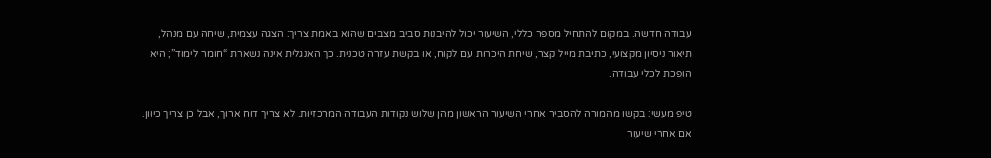עבודה חדשה. במקום להתחיל מספר כללי, השיעור יכול להיבנות סביב מצבים שהוא באמת צריך: הצגה עצמית, שיחה עם מנהל, תיאור ניסיון מקצועי, כתיבת מייל קצר, שיחת היכרות עם לקוח, או בקשת עזרה טכנית. כך האנגלית אינה נשארת “חומר לימוד”; היא הופכת לכלי עבודה.

טיפ מעשי: בקשו מהמורה להסביר אחרי השיעור הראשון מהן שלוש נקודות העבודה המרכזיות. לא צריך דוח ארוך, אבל כן צריך כיוון. אם אחרי שיעור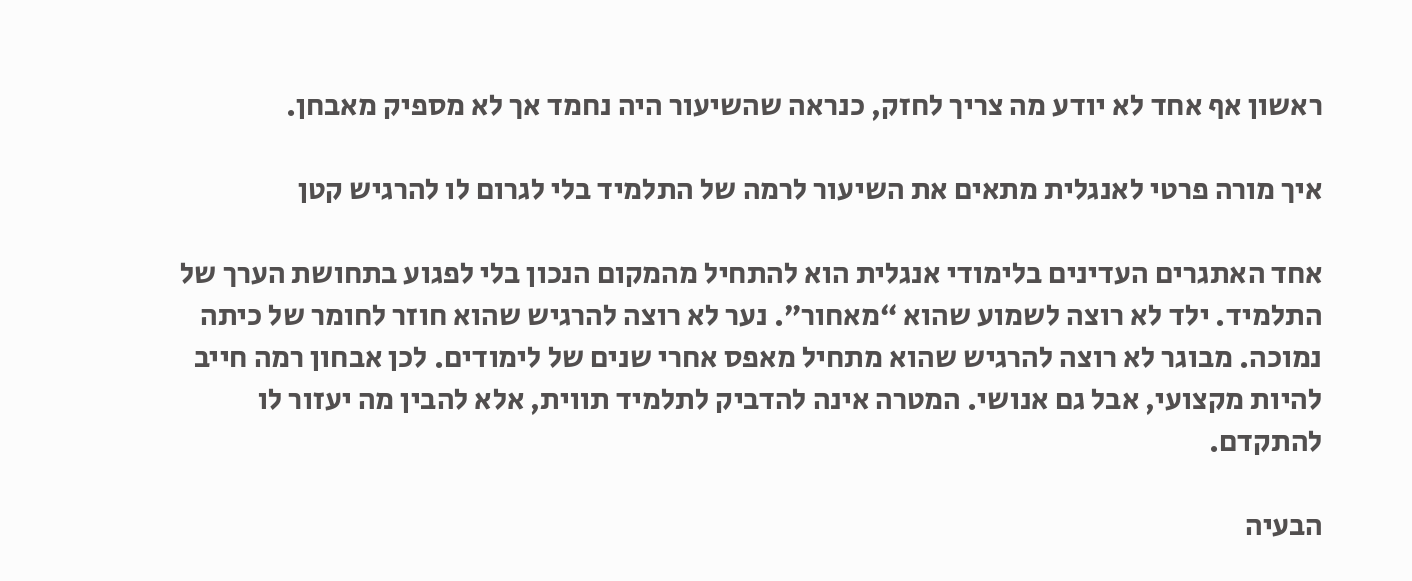ראשון אף אחד לא יודע מה צריך לחזק, כנראה שהשיעור היה נחמד אך לא מספיק מאבחן.

איך מורה פרטי לאנגלית מתאים את השיעור לרמה של התלמיד בלי לגרום לו להרגיש קטן

אחד האתגרים העדינים בלימודי אנגלית הוא להתחיל מהמקום הנכון בלי לפגוע בתחושת הערך של התלמיד. ילד לא רוצה לשמוע שהוא “מאחור”. נער לא רוצה להרגיש שהוא חוזר לחומר של כיתה נמוכה. מבוגר לא רוצה להרגיש שהוא מתחיל מאפס אחרי שנים של לימודים. לכן אבחון רמה חייב להיות מקצועי, אבל גם אנושי. המטרה אינה להדביק לתלמיד תווית, אלא להבין מה יעזור לו להתקדם.

הבעיה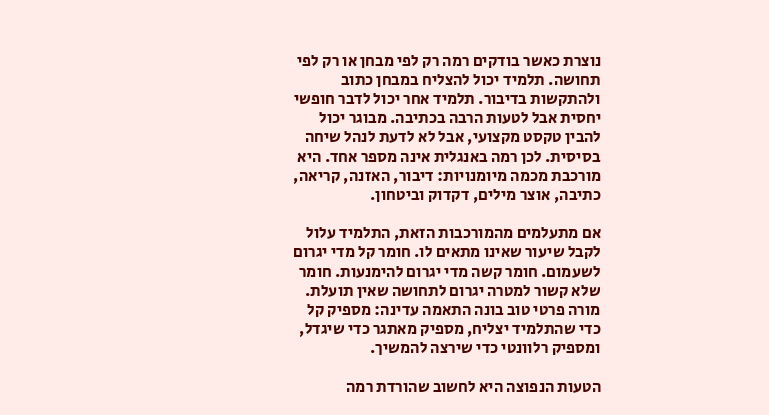נוצרת כאשר בודקים רמה רק לפי מבחן או רק לפי תחושה. תלמיד יכול להצליח במבחן כתוב ולהתקשות בדיבור. תלמיד אחר יכול לדבר חופשי יחסית אבל לטעות הרבה בכתיבה. מבוגר יכול להבין טקסט מקצועי, אבל לא לדעת לנהל שיחה בסיסית. לכן רמה באנגלית אינה מספר אחד. היא מורכבת מכמה מיומנויות: דיבור, האזנה, קריאה, כתיבה, אוצר מילים, דקדוק וביטחון.

אם מתעלמים מהמורכבות הזאת, התלמיד עלול לקבל שיעור שאינו מתאים לו. חומר קל מדי יגרום לשעמום. חומר קשה מדי יגרום להימנעות. חומר שלא קשור למטרה יגרום לתחושה שאין תועלת. מורה פרטי טוב בונה התאמה עדינה: מספיק קל כדי שהתלמיד יצליח, מספיק מאתגר כדי שיגדל, ומספיק רלוונטי כדי שירצה להמשיך.

הטעות הנפוצה היא לחשוב שהורדת רמה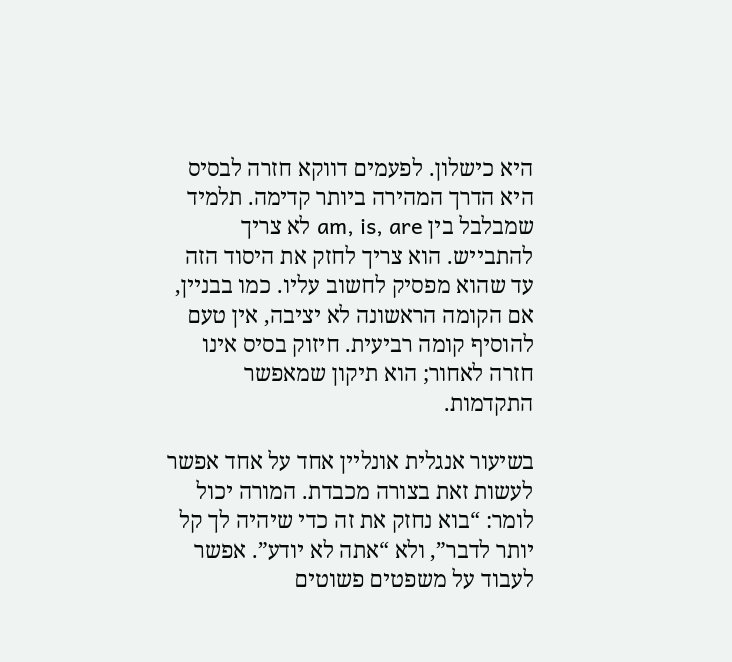היא כישלון. לפעמים דווקא חזרה לבסיס היא הדרך המהירה ביותר קדימה. תלמיד שמבלבל בין am, is, are לא צריך להתבייש. הוא צריך לחזק את היסוד הזה עד שהוא מפסיק לחשוב עליו. כמו בבניין, אם הקומה הראשונה לא יציבה, אין טעם להוסיף קומה רביעית. חיזוק בסיס אינו חזרה לאחור; הוא תיקון שמאפשר התקדמות.

בשיעור אנגלית אונליין אחד על אחד אפשר לעשות זאת בצורה מכבדת. המורה יכול לומר: “בוא נחזק את זה כדי שיהיה לך קל יותר לדבר”, ולא “אתה לא יודע”. אפשר לעבוד על משפטים פשוטים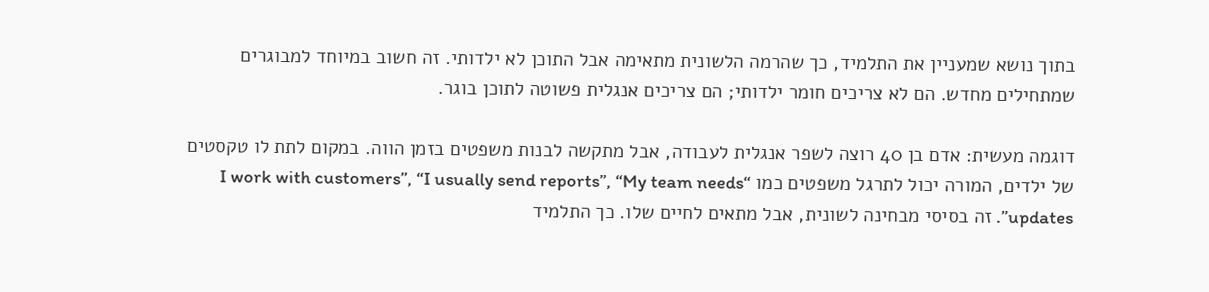בתוך נושא שמעניין את התלמיד, כך שהרמה הלשונית מתאימה אבל התוכן לא ילדותי. זה חשוב במיוחד למבוגרים שמתחילים מחדש. הם לא צריכים חומר ילדותי; הם צריכים אנגלית פשוטה לתוכן בוגר.

דוגמה מעשית: אדם בן 40 רוצה לשפר אנגלית לעבודה, אבל מתקשה לבנות משפטים בזמן הווה. במקום לתת לו טקסטים של ילדים, המורה יכול לתרגל משפטים כמו “I work with customers”, “I usually send reports”, “My team needs updates”. זה בסיסי מבחינה לשונית, אבל מתאים לחיים שלו. כך התלמיד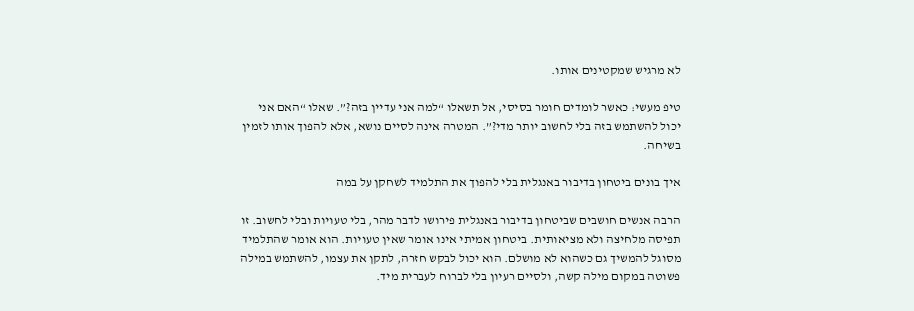לא מרגיש שמקטינים אותו.

טיפ מעשי: כאשר לומדים חומר בסיסי, אל תשאלו “למה אני עדיין בזה?”. שאלו “האם אני יכול להשתמש בזה בלי לחשוב יותר מדי?”. המטרה אינה לסיים נושא, אלא להפוך אותו לזמין בשיחה.

איך בונים ביטחון בדיבור באנגלית בלי להפוך את התלמיד לשחקן על במה

הרבה אנשים חושבים שביטחון בדיבור באנגלית פירושו לדבר מהר, בלי טעויות ובלי לחשוב. זו תפיסה מלחיצה ולא מציאותית. ביטחון אמיתי אינו אומר שאין טעויות. הוא אומר שהתלמיד מסוגל להמשיך גם כשהוא לא מושלם. הוא יכול לבקש חזרה, לתקן את עצמו, להשתמש במילה פשוטה במקום מילה קשה, ולסיים רעיון בלי לברוח לעברית מיד.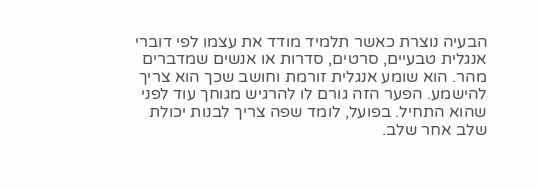הבעיה נוצרת כאשר תלמיד מודד את עצמו לפי דוברי אנגלית טבעיים, סרטים, סדרות או אנשים שמדברים מהר. הוא שומע אנגלית זורמת וחושב שכך הוא צריך להישמע. הפער הזה גורם לו להרגיש מגוחך עוד לפני שהוא התחיל. בפועל, לומד שפה צריך לבנות יכולת שלב אחר שלב.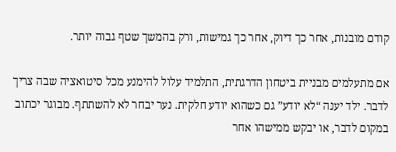קודם מובנות, אחר כך דיוק, אחר כך גמישות, ורק בהמשך שטף גבוה יותר.

אם מתעלמים מבניית ביטחון הדרגתית, התלמיד עלול להימנע מכל סיטואציה שבה צריך לדבר. ילד יענה “לא יודע” גם כשהוא יודע חלקית. נער יבחר לא להשתתף. מבוגר יכתוב במקום לדבר, או יבקש ממישהו אחר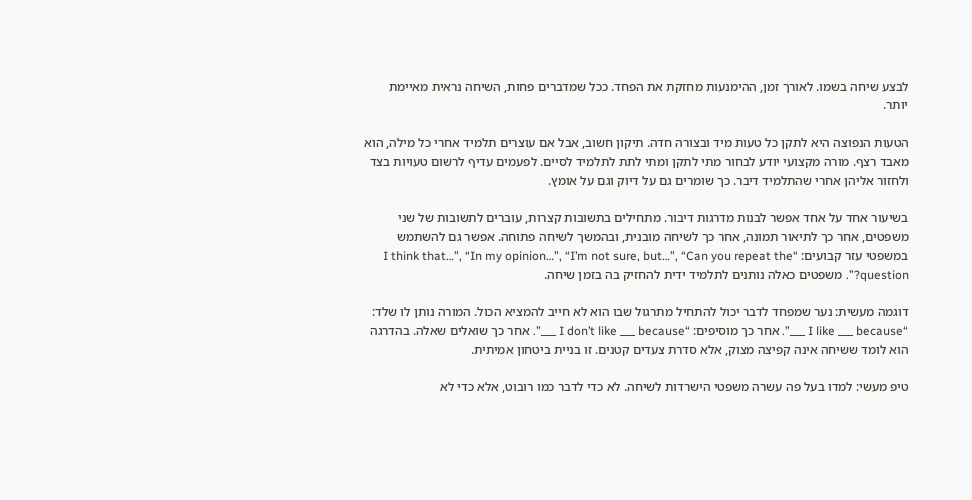לבצע שיחה בשמו. לאורך זמן, ההימנעות מחזקת את הפחד. ככל שמדברים פחות, השיחה נראית מאיימת יותר.

הטעות הנפוצה היא לתקן כל טעות מיד ובצורה חדה. תיקון חשוב, אבל אם עוצרים תלמיד אחרי כל מילה, הוא מאבד רצף. מורה מקצועי יודע לבחור מתי לתקן ומתי לתת לתלמיד לסיים. לפעמים עדיף לרשום טעויות בצד ולחזור אליהן אחרי שהתלמיד דיבר. כך שומרים גם על דיוק וגם על אומץ.

בשיעור אחד על אחד אפשר לבנות מדרגות דיבור. מתחילים בתשובות קצרות, עוברים לתשובות של שני משפטים, אחר כך לתיאור תמונה, אחר כך לשיחה מובנית, ובהמשך לשיחה פתוחה. אפשר גם להשתמש במשפטי עזר קבועים: “I think that…”, “In my opinion…”, “I’m not sure, but…”, “Can you repeat the question?”. משפטים כאלה נותנים לתלמיד ידית להחזיק בה בזמן שיחה.

דוגמה מעשית: נער שמפחד לדבר יכול להתחיל מתרגול שבו הוא לא חייב להמציא הכול. המורה נותן לו שלד: “I like ___ because ___”. אחר כך מוסיפים: “I don’t like ___ because ___”. אחר כך שואלים שאלה. בהדרגה הוא לומד ששיחה אינה קפיצה מצוק, אלא סדרת צעדים קטנים. זו בניית ביטחון אמיתית.

טיפ מעשי: למדו בעל פה עשרה משפטי הישרדות לשיחה. לא כדי לדבר כמו רובוט, אלא כדי לא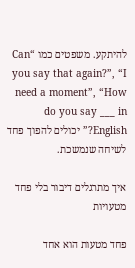להיתקע. משפטים כמו “Can you say that again?”, “I need a moment”, “How do you say ___ in English?” יכולים להפוך פחד לשיחה שנמשכת.

איך מתרגלים דיבור בלי פחד מטעויות

פחד מטעות הוא אחד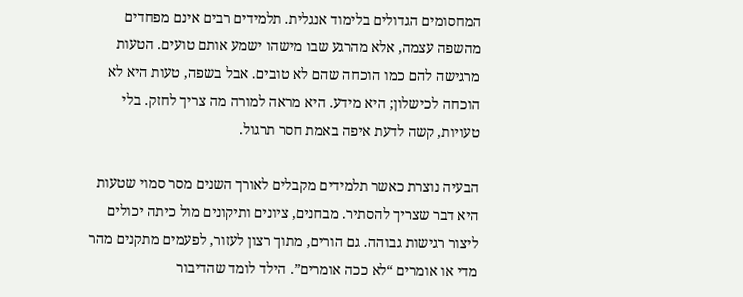המחסומים הגדולים בלימוד אנגלית. תלמידים רבים אינם מפחדים מהשפה עצמה, אלא מהרגע שבו מישהו ישמע אותם טועים. הטעות מרגישה להם כמו הוכחה שהם לא טובים. אבל בשפה, טעות היא לא הוכחה לכישלון; היא מידע. היא מראה למורה מה צריך לחזק. בלי טעויות, קשה לדעת איפה באמת חסר תרגול.

הבעיה נוצרת כאשר תלמידים מקבלים לאורך השנים מסר סמוי שטעות היא דבר שצריך להסתיר. מבחנים, ציונים ותיקונים מול כיתה יכולים ליצור רגישות גבוהה. גם הורים, מתוך רצון לעזור, לפעמים מתקנים מהר מדי או אומרים “לא ככה אומרים”. הילד לומד שהדיבור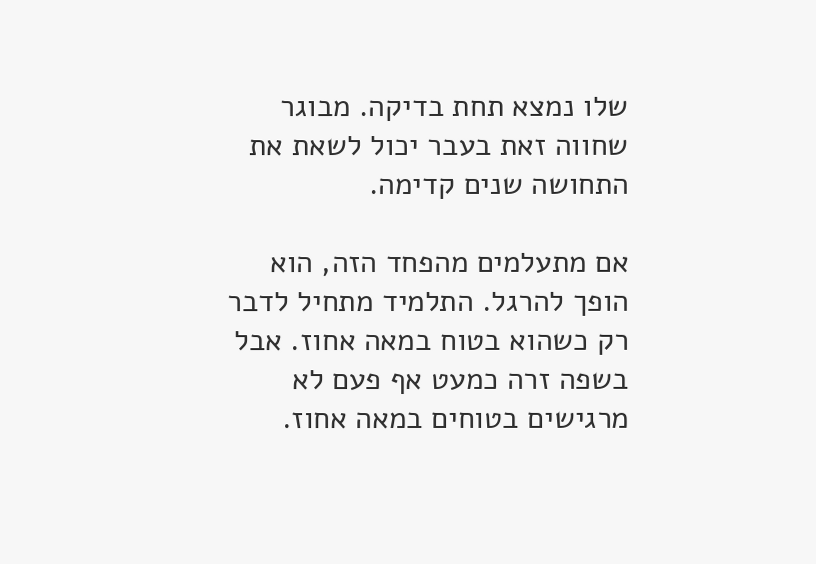שלו נמצא תחת בדיקה. מבוגר שחווה זאת בעבר יכול לשאת את התחושה שנים קדימה.

אם מתעלמים מהפחד הזה, הוא הופך להרגל. התלמיד מתחיל לדבר רק כשהוא בטוח במאה אחוז. אבל בשפה זרה כמעט אף פעם לא מרגישים בטוחים במאה אחוז.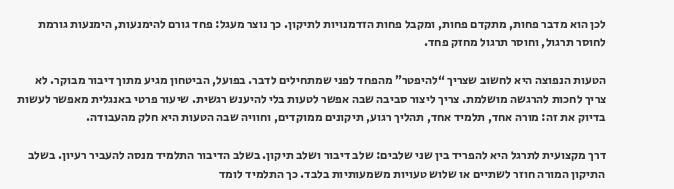לכן הוא מדבר פחות, מתקדם פחות, ומקבל פחות הזדמנויות לתיקון. כך נוצר מעגל: פחד גורם להימנעות, הימנעות גורמת לחוסר תרגול, וחוסר תרגול מחזק פחד.

הטעות הנפוצה היא לחשוב שצריך “להיפטר” מהפחד לפני שמתחילים לדבר. בפועל, הביטחון מגיע מתוך דיבור מבוקר. לא צריך לחכות להרגשה מושלמת. צריך ליצור סביבה שבה אפשר לטעות בלי להיענש רגשית. שיעור פרטי באנגלית מאפשר לעשות בדיוק את זה: מורה אחד, תלמיד אחד, תהליך רגוע, תיקונים ממוקדים, וחוויה שבה הטעות היא חלק מהעבודה.

דרך מקצועית לתרגל היא להפריד בין שני שלבים: שלב דיבור ושלב תיקון. בשלב הדיבור התלמיד מנסה להעביר רעיון. בשלב התיקון המורה חוזר לשתיים או שלוש טעויות משמעותיות בלבד. כך התלמיד לומד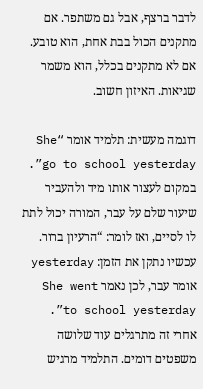לדבר ברצף, אבל גם משתפר. אם מתקנים הכול בבת אחת, הוא טובע. אם לא מתקנים בכלל, הוא משמר שגיאות. האיזון חשוב.

דוגמה מעשית: תלמיד אומר “She go to school yesterday”. במקום לעצור אותו מיד ולהעביר שיעור שלם על עבר, המורה יכול לתת לו לסיים, ואז לומר: “הרעיון ברור. עכשיו נתקן את הזמן: yesterday אומר עבר, לכן נאמר She went to school yesterday”. אחרי זה מתרגלים עוד שלושה משפטים דומים. התלמיד מרגיש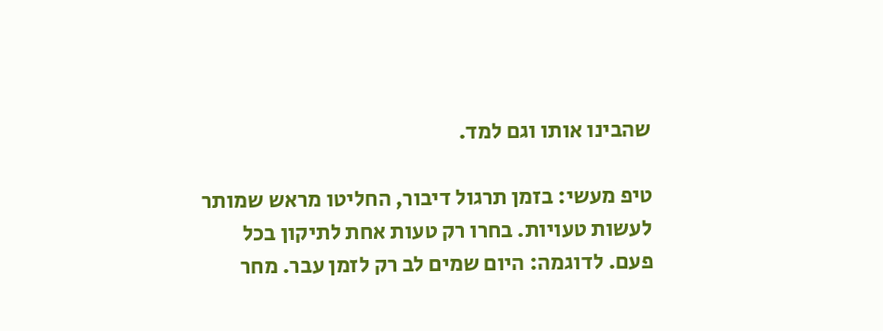שהבינו אותו וגם למד.

טיפ מעשי: בזמן תרגול דיבור, החליטו מראש שמותר לעשות טעויות. בחרו רק טעות אחת לתיקון בכל פעם. לדוגמה: היום שמים לב רק לזמן עבר. מחר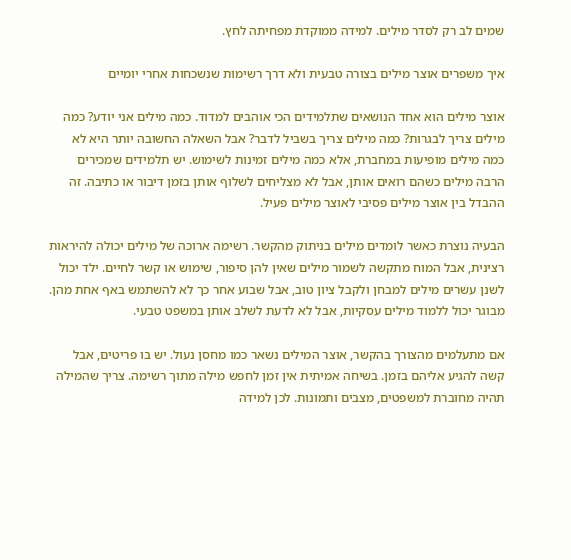שמים לב רק לסדר מילים. למידה ממוקדת מפחיתה לחץ.

איך משפרים אוצר מילים בצורה טבעית ולא דרך רשימות שנשכחות אחרי יומיים

אוצר מילים הוא אחד הנושאים שתלמידים הכי אוהבים למדוד. כמה מילים אני יודע? כמה מילים צריך לבגרות? כמה מילים צריך בשביל לדבר? אבל השאלה החשובה יותר היא לא כמה מילים מופיעות במחברת, אלא כמה מילים זמינות לשימוש. יש תלמידים שמכירים הרבה מילים כשהם רואים אותן, אבל לא מצליחים לשלוף אותן בזמן דיבור או כתיבה. זה ההבדל בין אוצר מילים פסיבי לאוצר מילים פעיל.

הבעיה נוצרת כאשר לומדים מילים בניתוק מהקשר. רשימה ארוכה של מילים יכולה להיראות רצינית, אבל המוח מתקשה לשמור מילים שאין להן סיפור, שימוש או קשר לחיים. ילד יכול לשנן עשרים מילים למבחן ולקבל ציון טוב, אבל שבוע אחר כך לא להשתמש באף אחת מהן. מבוגר יכול ללמוד מילים עסקיות, אבל לא לדעת לשלב אותן במשפט טבעי.

אם מתעלמים מהצורך בהקשר, אוצר המילים נשאר כמו מחסן נעול. יש בו פריטים, אבל קשה להגיע אליהם בזמן. בשיחה אמיתית אין זמן לחפש מילה מתוך רשימה. צריך שהמילה תהיה מחוברת למשפטים, מצבים ותמונות. לכן למידה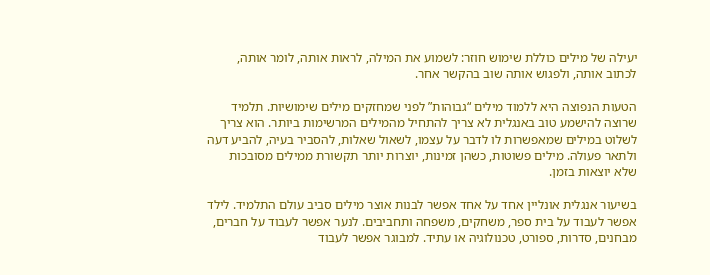יעילה של מילים כוללת שימוש חוזר: לשמוע את המילה, לראות אותה, לומר אותה, לכתוב אותה, ולפגוש אותה שוב בהקשר אחר.

הטעות הנפוצה היא ללמוד מילים “גבוהות” לפני שמחזקים מילים שימושיות. תלמיד שרוצה להישמע טוב באנגלית לא צריך להתחיל מהמילים המרשימות ביותר. הוא צריך לשלוט במילים שמאפשרות לו לדבר על עצמו, לשאול שאלות, להסביר בעיה, להביע דעה ולתאר פעולה. מילים פשוטות, כשהן זמינות, יוצרות יותר תקשורת ממילים מסובכות שלא יוצאות בזמן.

בשיעור אנגלית אונליין אחד על אחד אפשר לבנות אוצר מילים סביב עולם התלמיד. לילד אפשר לעבוד על בית ספר, משחקים, משפחה ותחביבים. לנער אפשר לעבוד על חברים, מבחנים, סדרות, ספורט, טכנולוגיה או עתיד. למבוגר אפשר לעבוד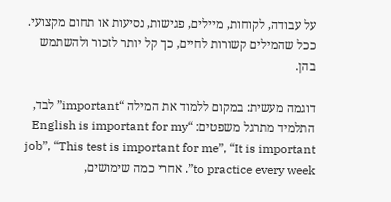על עבודה, לקוחות, מיילים, פגישות, נסיעות או תחום מקצועי. ככל שהמילים קשורות לחיים, כך קל יותר לזכור ולהשתמש בהן.

דוגמה מעשית: במקום ללמוד את המילה “important” לבד, התלמיד מתרגל משפטים: “English is important for my job”, “This test is important for me”, “It is important to practice every week”. אחרי כמה שימושים,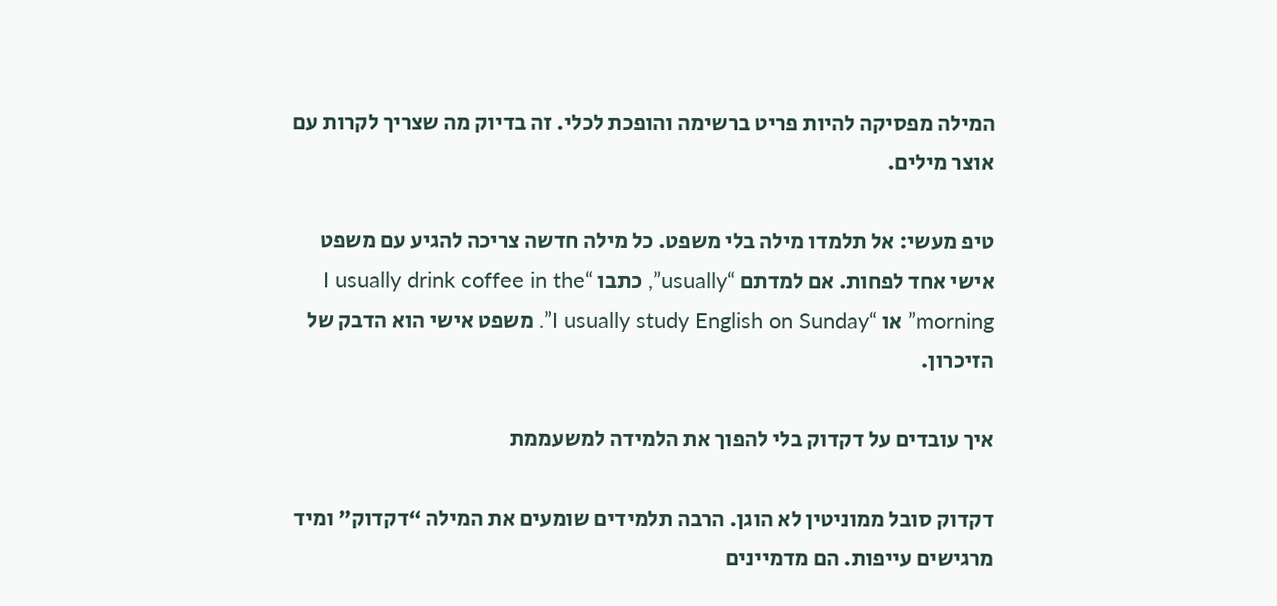המילה מפסיקה להיות פריט ברשימה והופכת לכלי. זה בדיוק מה שצריך לקרות עם אוצר מילים.

טיפ מעשי: אל תלמדו מילה בלי משפט. כל מילה חדשה צריכה להגיע עם משפט אישי אחד לפחות. אם למדתם “usually”, כתבו “I usually drink coffee in the morning” או “I usually study English on Sunday”. משפט אישי הוא הדבק של הזיכרון.

איך עובדים על דקדוק בלי להפוך את הלמידה למשעממת

דקדוק סובל ממוניטין לא הוגן. הרבה תלמידים שומעים את המילה “דקדוק” ומיד מרגישים עייפות. הם מדמיינים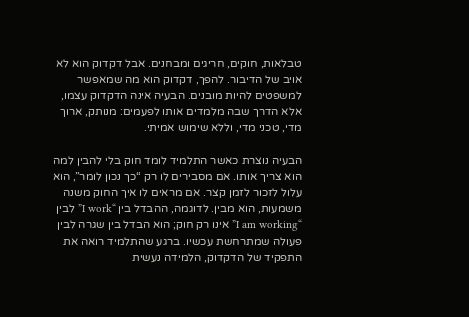טבלאות, חוקים, חריגים ומבחנים. אבל דקדוק הוא לא אויב של הדיבור. להפך, דקדוק הוא מה שמאפשר למשפטים להיות מובנים. הבעיה אינה הדקדוק עצמו, אלא הדרך שבה מלמדים אותו לפעמים: מנותק, ארוך מדי, טכני מדי, וללא שימוש אמיתי.

הבעיה נוצרת כאשר התלמיד לומד חוק בלי להבין למה הוא צריך אותו. אם מסבירים לו רק “כך נכון לומר”, הוא עלול לזכור לזמן קצר. אם מראים לו איך החוק משנה משמעות, הוא מבין. לדוגמה, ההבדל בין “I work” לבין “I am working” אינו רק חוק; הוא הבדל בין שגרה לבין פעולה שמתרחשת עכשיו. ברגע שהתלמיד רואה את התפקיד של הדקדוק, הלמידה נעשית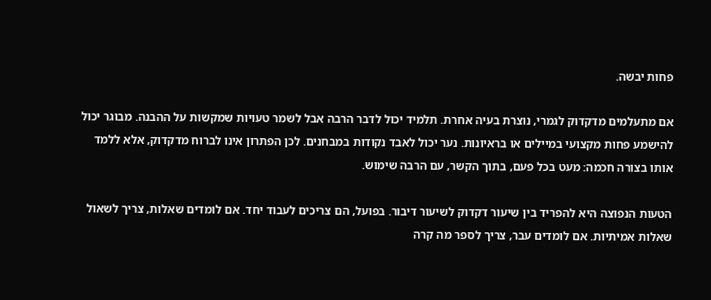פחות יבשה.

אם מתעלמים מדקדוק לגמרי, נוצרת בעיה אחרת. תלמיד יכול לדבר הרבה אבל לשמר טעויות שמקשות על ההבנה. מבוגר יכול להישמע פחות מקצועי במיילים או בראיונות. נער יכול לאבד נקודות במבחנים. לכן הפתרון אינו לברוח מדקדוק, אלא ללמד אותו בצורה חכמה: מעט בכל פעם, בתוך הקשר, עם הרבה שימוש.

הטעות הנפוצה היא להפריד בין שיעור דקדוק לשיעור דיבור. בפועל, הם צריכים לעבוד יחד. אם לומדים שאלות, צריך לשאול שאלות אמיתיות. אם לומדים עבר, צריך לספר מה קרה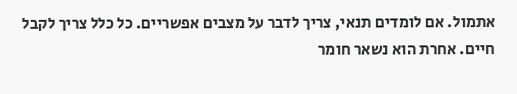אתמול. אם לומדים תנאי, צריך לדבר על מצבים אפשריים. כל כלל צריך לקבל חיים. אחרת הוא נשאר חומר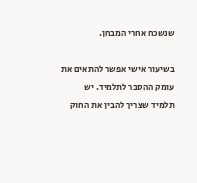שנשכח אחרי המבחן.

בשיעור אישי אפשר להתאים את עומק ההסבר לתלמיד. יש תלמיד שצריך להבין את החוק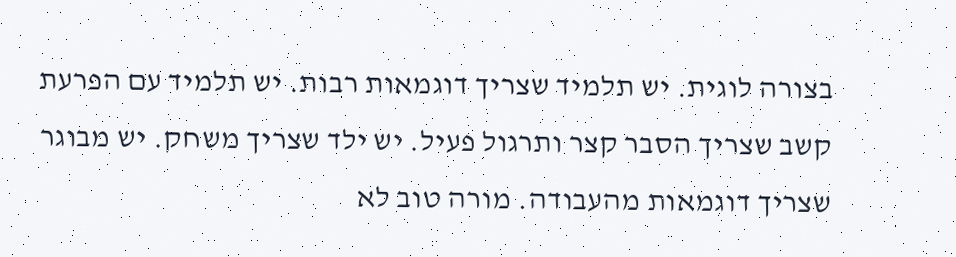בצורה לוגית. יש תלמיד שצריך דוגמאות רבות. יש תלמיד עם הפרעת קשב שצריך הסבר קצר ותרגול פעיל. יש ילד שצריך משחק. יש מבוגר שצריך דוגמאות מהעבודה. מורה טוב לא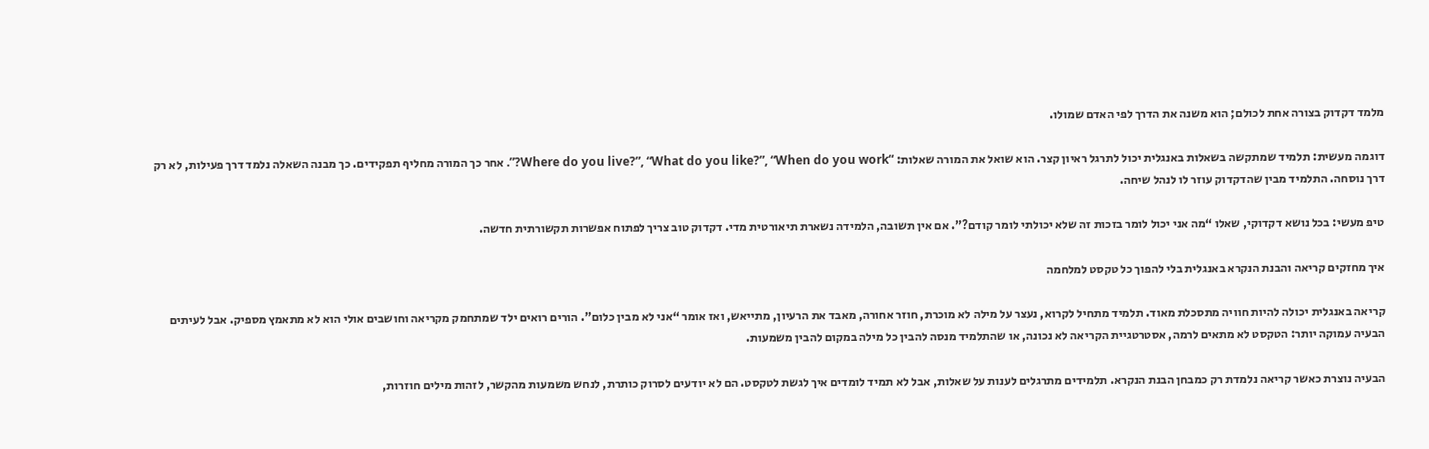מלמד דקדוק בצורה אחת לכולם; הוא משנה את הדרך לפי האדם שמולו.

דוגמה מעשית: תלמיד שמתקשה בשאלות באנגלית יכול לתרגל ראיון קצר. הוא שואל את המורה שאלות: “Where do you live?”, “What do you like?”, “When do you work?”. אחר כך המורה מחליף תפקידים. כך מבנה השאלה נלמד דרך פעילות, לא רק דרך נוסחה. התלמיד מבין שהדקדוק עוזר לו לנהל שיחה.

טיפ מעשי: בכל נושא דקדוקי, שאלו “מה אני יכול לומר בזכות זה שלא יכולתי לומר קודם?”. אם אין תשובה, הלמידה נשארת תיאורטית מדי. דקדוק טוב צריך לפתוח אפשרות תקשורתית חדשה.

איך מחזקים קריאה והבנת הנקרא באנגלית בלי להפוך כל טקסט למלחמה

קריאה באנגלית יכולה להיות חוויה מתסכלת מאוד. תלמיד מתחיל לקרוא, נעצר על מילה לא מוכרת, חוזר אחורה, מאבד את הרעיון, מתייאש, ואז אומר “אני לא מבין כלום”. הורים רואים ילד שמתחמק מקריאה וחושבים אולי הוא לא מתאמץ מספיק. אבל לעיתים הבעיה עמוקה יותר: הטקסט לא מתאים לרמה, אסטרטגיית הקריאה לא נכונה, או שהתלמיד מנסה להבין כל מילה במקום להבין משמעות.

הבעיה נוצרת כאשר קריאה נלמדת רק כמבחן הבנת הנקרא. תלמידים מתרגלים לענות על שאלות, אבל לא תמיד לומדים איך לגשת לטקסט. הם לא יודעים לסרוק כותרת, לנחש משמעות מהקשר, לזהות מילים חוזרות,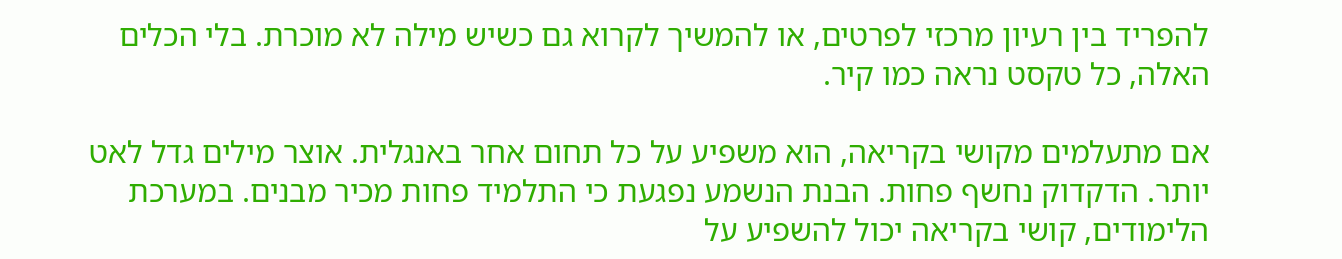להפריד בין רעיון מרכזי לפרטים, או להמשיך לקרוא גם כשיש מילה לא מוכרת. בלי הכלים האלה, כל טקסט נראה כמו קיר.

אם מתעלמים מקושי בקריאה, הוא משפיע על כל תחום אחר באנגלית. אוצר מילים גדל לאט יותר. הדקדוק נחשף פחות. הבנת הנשמע נפגעת כי התלמיד פחות מכיר מבנים. במערכת הלימודים, קושי בקריאה יכול להשפיע על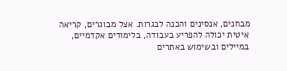מבחנים, אנסינים והכנה לבגרות. אצל מבוגרים, קריאה איטית יכולה להפריע בעבודה, בלימודים אקדמיים, במיילים ובשימוש באתרים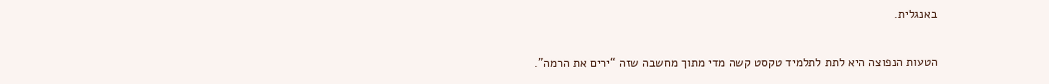באנגלית.

הטעות הנפוצה היא לתת לתלמיד טקסט קשה מדי מתוך מחשבה שזה “ירים את הרמה”.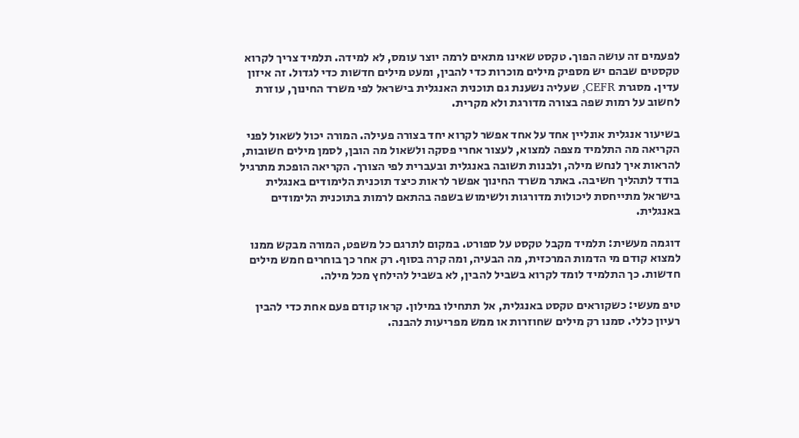לפעמים זה עושה הפוך. טקסט שאינו מתאים לרמה יוצר עומס, לא למידה. תלמיד צריך לקרוא טקסטים שבהם יש מספיק מילים מוכרות כדי להבין, ומעט מילים חדשות כדי לגדול. זה איזון עדין. מסגרת CEFR, שעליה נשענת גם תוכנית האנגלית בישראל לפי משרד החינוך, עוזרת לחשוב על רמות שפה בצורה מדורגת ולא מקרית.

בשיעור אנגלית אונליין אחד על אחד אפשר לקרוא יחד בצורה פעילה. המורה יכול לשאול לפני הקריאה מה התלמיד מצפה למצוא, לעצור אחרי פסקה ולשאול מה הובן, לסמן מילים חשובות, להראות איך לנחש מילה, ולבנות תשובה באנגלית ובעברית לפי הצורך. הקריאה הופכת מתרגיל בודד לתהליך חשיבה. באתר משרד החינוך אפשר לראות כיצד תוכנית הלימודים באנגלית בישראל מתייחסת ליכולות מדורגות ולשימוש בשפה בהתאם לרמות בתוכנית הלימודים באנגלית.

דוגמה מעשית: תלמיד מקבל טקסט על ספורט. במקום לתרגם כל משפט, המורה מבקש ממנו למצוא קודם מי הדמות המרכזית, מה הבעיה, ומה קרה בסוף. רק אחר כך בוחרים חמש מילים חדשות. כך התלמיד לומד לקרוא בשביל להבין, לא בשביל להילחץ מכל מילה.

טיפ מעשי: כשקוראים טקסט באנגלית, אל תתחילו במילון. קראו קודם פעם אחת כדי להבין רעיון כללי. סמנו רק מילים שחוזרות או ממש מפריעות להבנה.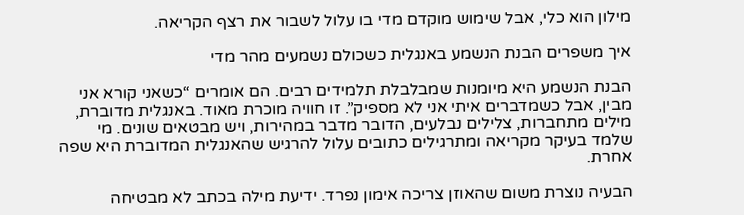מילון הוא כלי, אבל שימוש מוקדם מדי בו עלול לשבור את רצף הקריאה.

איך משפרים הבנת הנשמע באנגלית כשכולם נשמעים מהר מדי

הבנת הנשמע היא מיומנות שמבלבלת תלמידים רבים. הם אומרים “כשאני קורא אני מבין, אבל כשמדברים איתי אני לא מספיק”. זו חוויה מוכרת מאוד. באנגלית מדוברת, מילים מתחברות, צלילים נבלעים, הדובר מדבר במהירות, ויש מבטאים שונים. מי שלמד בעיקר מקריאה ומתרגילים כתובים עלול להרגיש שהאנגלית המדוברת היא שפה אחרת.

הבעיה נוצרת משום שהאוזן צריכה אימון נפרד. ידיעת מילה בכתב לא מבטיחה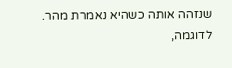שנזהה אותה כשהיא נאמרת מהר. לדוגמה,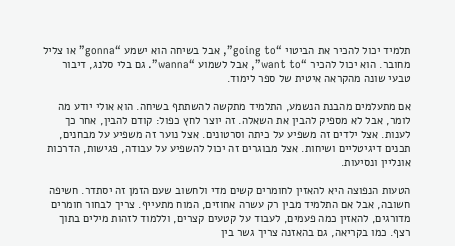תלמיד יכול להכיר את הביטוי “going to”, אבל בשיחה הוא ישמע “gonna” או צליל מחובר. הוא יכול להכיר “want to”, אבל לשמוע “wanna”. גם בלי סלנג, דיבור טבעי שונה מהקראה איטית של ספר לימוד.

אם מתעלמים מהבנת הנשמע, התלמיד מתקשה להשתתף בשיחה. הוא אולי יודע מה לומר, אבל לא מספיק להבין את השאלה. זה יוצר לחץ כפול: קודם להבין, אחר כך לענות. אצל ילדים זה משפיע על כיתה וסרטונים. אצל נוער זה משפיע על מבחנים, תכנים דיגיטליים ושיחות. אצל מבוגרים זה יכול להשפיע על עבודה, פגישות, הדרכות אונליין ונסיעות.

הטעות הנפוצה היא להאזין לחומרים קשים מדי ולחשוב שעם הזמן זה יסתדר. חשיפה חשובה, אבל אם התלמיד מבין רק עשרה אחוזים, המוח מתעייף. צריך לבחור חומרים מדורגים, להאזין כמה פעמים, לעבוד על קטעים קצרים, וללמוד לזהות מילים בתוך רצף. כמו בקריאה, גם בהאזנה צריך גשר בין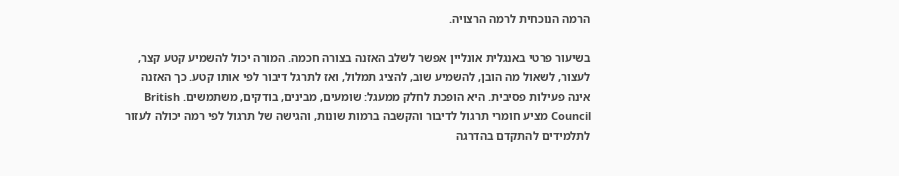הרמה הנוכחית לרמה הרצויה.

בשיעור פרטי באנגלית אונליין אפשר לשלב האזנה בצורה חכמה. המורה יכול להשמיע קטע קצר, לעצור, לשאול מה הובן, להשמיע שוב, להציג תמלול, ואז לתרגל דיבור לפי אותו קטע. כך האזנה אינה פעילות פסיבית. היא הופכת לחלק ממעגל: שומעים, מבינים, בודקים, משתמשים. British Council מציע חומרי תרגול לדיבור והקשבה ברמות שונות, והגישה של תרגול לפי רמה יכולה לעזור לתלמידים להתקדם בהדרגה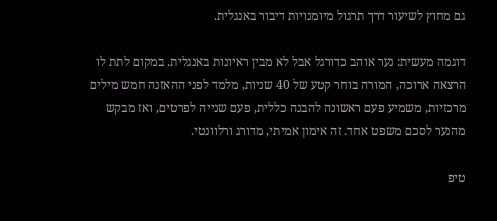גם מחוץ לשיעור דרך תרגול מיומנויות דיבור באנגלית.

דוגמה מעשית: נער אוהב כדורגל אבל לא מבין ראיונות באנגלית. במקום לתת לו הרצאה ארוכה, המורה בוחר קטע של 40 שניות, מלמד לפני ההאזנה חמש מילים מרכזיות, משמיע פעם ראשונה להבנה כללית, פעם שנייה לפרטים, ואז מבקש מהנער לסכם משפט אחד. זה אימון אמיתי, מדורג ורלוונטי.

טיפ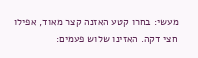מעשי: בחרו קטע האזנה קצר מאוד, אפילו חצי דקה. האזינו שלוש פעמים: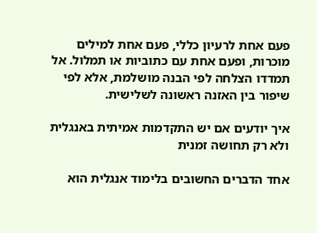פעם אחת לרעיון כללי, פעם אחת למילים מוכרות, ופעם אחת עם כתוביות או תמלול. אל תמדדו הצלחה לפי הבנה מושלמת, אלא לפי שיפור בין האזנה ראשונה לשלישית.

איך יודעים אם יש התקדמות אמיתית באנגלית ולא רק תחושה זמנית

אחד הדברים החשובים בלימוד אנגלית הוא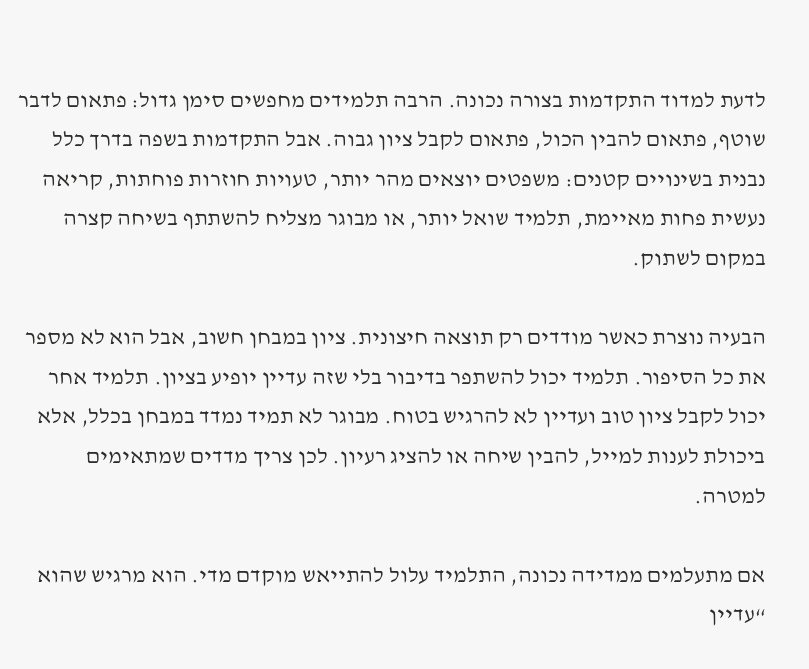לדעת למדוד התקדמות בצורה נכונה. הרבה תלמידים מחפשים סימן גדול: פתאום לדבר שוטף, פתאום להבין הכול, פתאום לקבל ציון גבוה. אבל התקדמות בשפה בדרך כלל נבנית בשינויים קטנים: משפטים יוצאים מהר יותר, טעויות חוזרות פוחתות, קריאה נעשית פחות מאיימת, תלמיד שואל יותר, או מבוגר מצליח להשתתף בשיחה קצרה במקום לשתוק.

הבעיה נוצרת כאשר מודדים רק תוצאה חיצונית. ציון במבחן חשוב, אבל הוא לא מספר את כל הסיפור. תלמיד יכול להשתפר בדיבור בלי שזה עדיין יופיע בציון. תלמיד אחר יכול לקבל ציון טוב ועדיין לא להרגיש בטוח. מבוגר לא תמיד נמדד במבחן בכלל, אלא ביכולת לענות למייל, להבין שיחה או להציג רעיון. לכן צריך מדדים שמתאימים למטרה.

אם מתעלמים ממדידה נכונה, התלמיד עלול להתייאש מוקדם מדי. הוא מרגיש שהוא “עדיין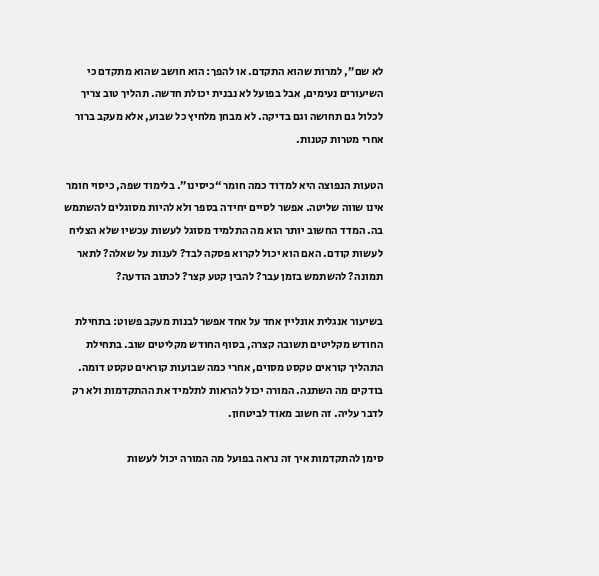לא שם”, למרות שהוא התקדם. או להפך: הוא חושב שהוא מתקדם כי השיעורים נעימים, אבל בפועל לא נבנית יכולת חדשה. תהליך טוב צריך לכלול גם תחושה וגם בדיקה. לא מבחן מלחיץ כל שבוע, אלא מעקב ברור אחרי מטרות קטנות.

הטעות הנפוצה היא למדוד כמה חומר “כיסינו”. בלימוד שפה, כיסוי חומר אינו שווה שליטה. אפשר לסיים יחידה בספר ולא להיות מסוגלים להשתמש בה. המדד החשוב יותר הוא מה התלמיד מסוגל לעשות עכשיו שלא הצליח לעשות קודם. האם הוא יכול לקרוא פסקה לבד? לענות על שאלה? לתאר תמונה? להשתמש בזמן עבר? להבין קטע קצר? לכתוב הודעה?

בשיעור אנגלית אונליין אחד על אחד אפשר לבנות מעקב פשוט: בתחילת החודש מקליטים תשובה קצרה, בסוף החודש מקליטים שוב. בתחילת התהליך קוראים טקסט מסוים, אחרי כמה שבועות קוראים טקסט דומה. בודקים מה השתנה. המורה יכול להראות לתלמיד את ההתקדמות ולא רק לדבר עליה. זה חשוב מאוד לביטחון.

סימן להתקדמות איך זה נראה בפועל מה המורה יכול לעשות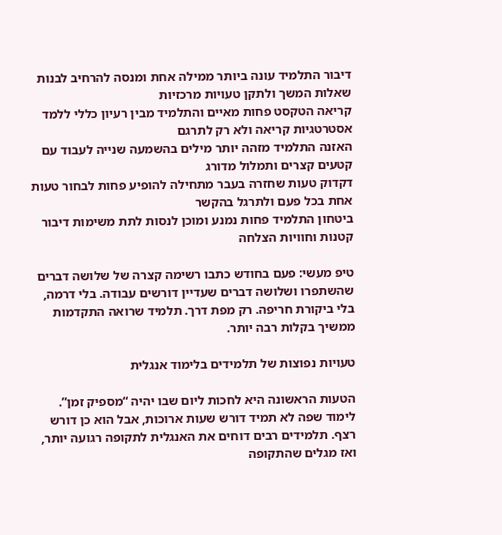דיבור התלמיד עונה ביותר ממילה אחת ומנסה להרחיב לבנות שאלות המשך ולתקן טעויות מרכזיות
קריאה הטקסט פחות מאיים והתלמיד מבין רעיון כללי ללמד אסטרטגיות קריאה ולא רק לתרגם
האזנה התלמיד מזהה יותר מילים בהשמעה שנייה לעבוד עם קטעים קצרים ותמלול מדורג
דקדוק טעות שחזרה בעבר מתחילה להופיע פחות לבחור טעות אחת בכל פעם ולתרגל בהקשר
ביטחון התלמיד פחות נמנע ומוכן לנסות לתת משימות דיבור קטנות וחוויות הצלחה

טיפ מעשי: פעם בחודש כתבו רשימה קצרה של שלושה דברים שהשתפרו ושלושה דברים שעדיין דורשים עבודה. בלי דרמה, בלי ביקורת חריפה. רק מפת דרך. תלמיד שרואה התקדמות ממשיך בקלות רבה יותר.

טעויות נפוצות של תלמידים בלימוד אנגלית

הטעות הראשונה היא לחכות ליום שבו יהיה “מספיק זמן”. לימוד שפה לא תמיד דורש שעות ארוכות, אבל הוא כן דורש רצף. תלמידים רבים דוחים את האנגלית לתקופה רגועה יותר, ואז מגלים שהתקופה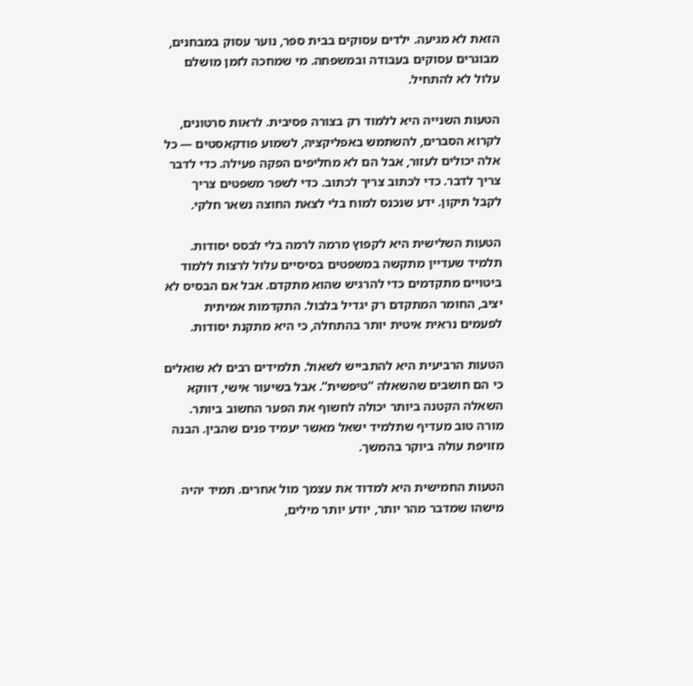הזאת לא מגיעה. ילדים עסוקים בבית ספר, נוער עסוק במבחנים, מבוגרים עסוקים בעבודה ובמשפחה. מי שמחכה לזמן מושלם עלול לא להתחיל.

הטעות השנייה היא ללמוד רק בצורה פסיבית. לראות סרטונים, לקרוא הסברים, להשתמש באפליקציה, לשמוע פודקאסטים — כל אלה יכולים לעזור, אבל הם לא מחליפים הפקה פעילה. כדי לדבר צריך לדבר. כדי לכתוב צריך לכתוב. כדי לשפר משפטים צריך לקבל תיקון. ידע שנכנס למוח בלי לצאת החוצה נשאר חלקי.

הטעות השלישית היא לקפוץ מרמה לרמה בלי לבסס יסודות. תלמיד שעדיין מתקשה במשפטים בסיסיים עלול לרצות ללמוד ביטויים מתקדמים כדי להרגיש שהוא מתקדם. אבל אם הבסיס לא יציב, החומר המתקדם רק יגדיל בלבול. התקדמות אמיתית לפעמים נראית איטית יותר בהתחלה, כי היא מתקנת יסודות.

הטעות הרביעית היא להתבייש לשאול. תלמידים רבים לא שואלים כי הם חושבים שהשאלה “טיפשית”. אבל בשיעור אישי, דווקא השאלה הקטנה ביותר יכולה לחשוף את הפער החשוב ביותר. מורה טוב מעדיף שתלמיד ישאל מאשר יעמיד פנים שהבין. הבנה מזויפת עולה ביוקר בהמשך.

הטעות החמישית היא למדוד את עצמך מול אחרים. תמיד יהיה מישהו שמדבר מהר יותר, יודע יותר מילים,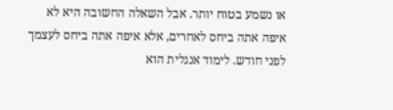או נשמע בטוח יותר. אבל השאלה החשובה היא לא איפה אתה ביחס לאחרים, אלא איפה אתה ביחס לעצמך לפני חודש. לימוד אנגלית הוא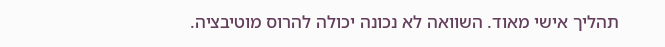תהליך אישי מאוד. השוואה לא נכונה יכולה להרוס מוטיבציה.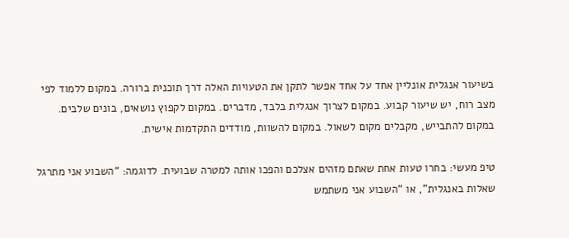בשיעור אנגלית אונליין אחד על אחד אפשר לתקן את הטעויות האלה דרך תוכנית ברורה. במקום ללמוד לפי מצב רוח, יש שיעור קבוע. במקום לצרוך אנגלית בלבד, מדברים. במקום לקפוץ נושאים, בונים שלבים. במקום להתבייש, מקבלים מקום לשאול. במקום להשוות, מודדים התקדמות אישית.

טיפ מעשי: בחרו טעות אחת שאתם מזהים אצלכם והפכו אותה למטרה שבועית. לדוגמה: “השבוע אני מתרגל שאלות באנגלית”, או “השבוע אני משתמש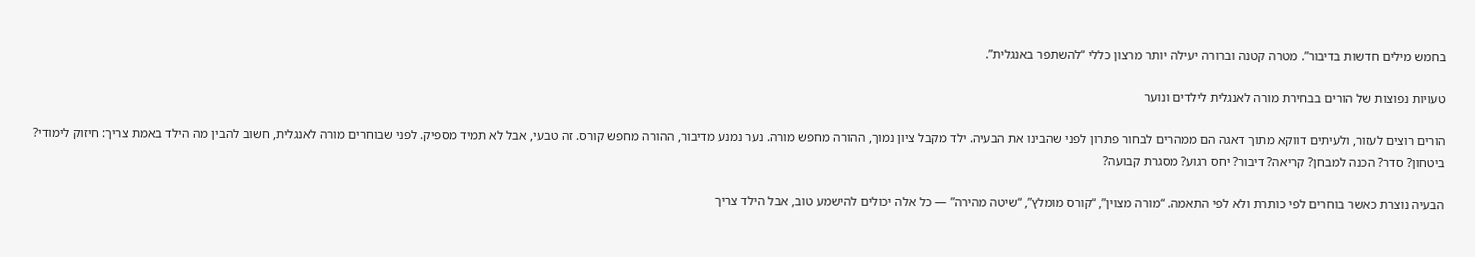בחמש מילים חדשות בדיבור”. מטרה קטנה וברורה יעילה יותר מרצון כללי “להשתפר באנגלית”.

טעויות נפוצות של הורים בבחירת מורה לאנגלית לילדים ונוער

הורים רוצים לעזור, ולעיתים דווקא מתוך דאגה הם ממהרים לבחור פתרון לפני שהבינו את הבעיה. ילד מקבל ציון נמוך, ההורה מחפש מורה. נער נמנע מדיבור, ההורה מחפש קורס. זה טבעי, אבל לא תמיד מספיק. לפני שבוחרים מורה לאנגלית, חשוב להבין מה הילד באמת צריך: חיזוק לימודי? ביטחון? סדר? הכנה למבחן? קריאה? דיבור? יחס רגוע? מסגרת קבועה?

הבעיה נוצרת כאשר בוחרים לפי כותרת ולא לפי התאמה. “מורה מצוין”, “קורס מומלץ”, “שיטה מהירה” — כל אלה יכולים להישמע טוב, אבל הילד צריך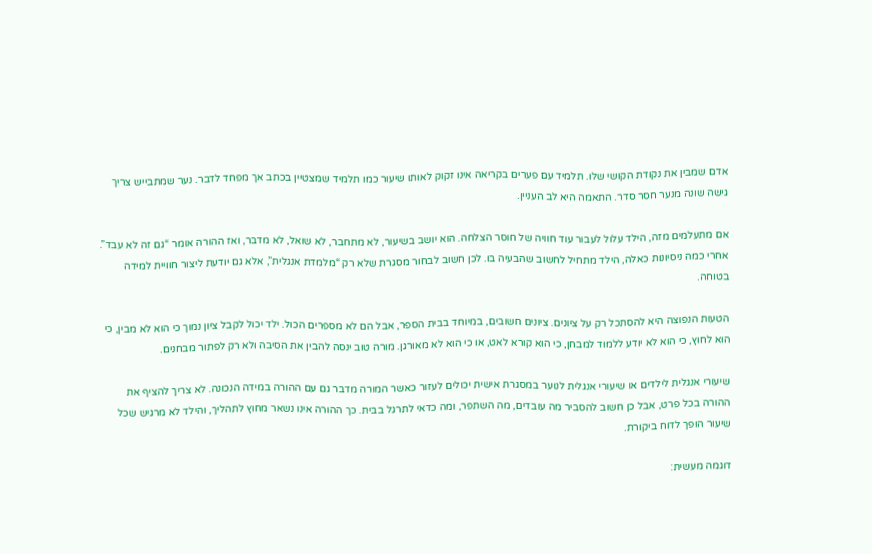אדם שמבין את נקודת הקושי שלו. תלמיד עם פערים בקריאה אינו זקוק לאותו שיעור כמו תלמיד שמצטיין בכתב אך מפחד לדבר. נער שמתבייש צריך גישה שונה מנער חסר סדר. התאמה היא לב העניין.

אם מתעלמים מזה, הילד עלול לעבור עוד חוויה של חוסר הצלחה. הוא יושב בשיעור, לא מתחבר, לא שואל, לא מדבר, ואז ההורה אומר “גם זה לא עבד”. אחרי כמה ניסיונות כאלה, הילד מתחיל לחשוב שהבעיה בו. לכן חשוב לבחור מסגרת שלא רק “מלמדת אנגלית”, אלא גם יודעת ליצור חוויית למידה בטוחה.

הטעות הנפוצה היא להסתכל רק על ציונים. ציונים חשובים, במיוחד בבית הספר, אבל הם לא מספרים הכול. ילד יכול לקבל ציון נמוך כי הוא לא מבין, כי הוא לחוץ, כי הוא לא יודע ללמוד למבחן, כי הוא קורא לאט, או כי הוא לא מאורגן. מורה טוב ינסה להבין את הסיבה ולא רק לפתור מבחנים.

שיעורי אנגלית לילדים או שיעורי אנגלית לנוער במסגרת אישית יכולים לעזור כאשר המורה מדבר גם עם ההורה במידה הנכונה. לא צריך להציף את ההורה בכל פרט, אבל כן חשוב להסביר מה עובדים, מה השתפר, ומה כדאי לתרגל בבית. כך ההורה אינו נשאר מחוץ לתהליך, והילד לא מרגיש שכל שיעור הופך לדוח ביקורת.

דוגמה מעשית: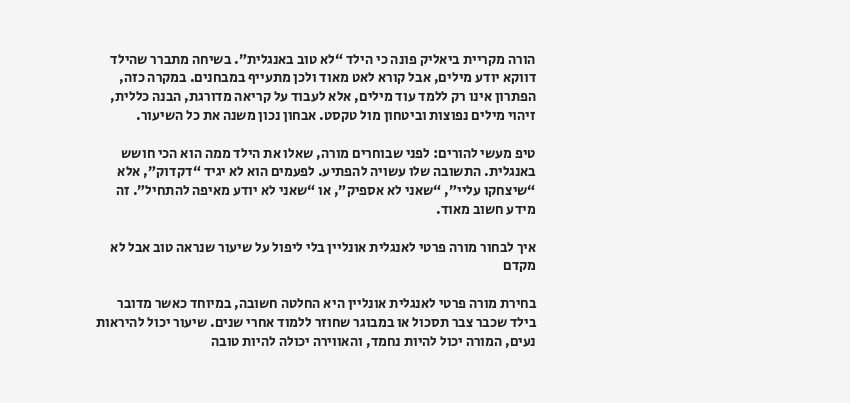הורה מקריית ביאליק פונה כי הילד “לא טוב באנגלית”. בשיחה מתברר שהילד דווקא יודע מילים, אבל קורא לאט מאוד ולכן מתעייף במבחנים. במקרה כזה, הפתרון אינו רק ללמד עוד מילים, אלא לעבוד על קריאה מדורגת, הבנה כללית, זיהוי מילים נפוצות וביטחון מול טקסט. אבחון נכון משנה את כל השיעור.

טיפ מעשי להורים: לפני שבוחרים מורה, שאלו את הילד ממה הוא הכי חושש באנגלית. התשובה שלו עשויה להפתיע. לפעמים הוא לא יגיד “דקדוק”, אלא “שיצחקו עליי”, “שאני לא אספיק”, או “שאני לא יודע מאיפה להתחיל”. זה מידע חשוב מאוד.

איך לבחור מורה פרטי לאנגלית אונליין בלי ליפול על שיעור שנראה טוב אבל לא מקדם

בחירת מורה פרטי לאנגלית אונליין היא החלטה חשובה, במיוחד כאשר מדובר בילד שכבר צבר תסכול או במבוגר שחוזר ללמוד אחרי שנים. שיעור יכול להיראות נעים, המורה יכול להיות נחמד, והאווירה יכולה להיות טובה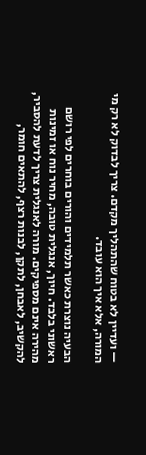— ועדיין לא בטוח שהתהליך מקדם. צריך לבדוק לא רק מי המורה, אלא איך הוא עובד.

הבעיה נוצרת כאשר תלמידים והורים בוחרים לפי רושם ראשוני בלבד. חיוך, אנגלית טובה, מחיר נוח או זמינות מהירה אינם מספיקים. מורה לאנגלית צריך לדעת להסביר, להקשיב, לאבחן, לתקן, לבנות רצף, להתאים חומר,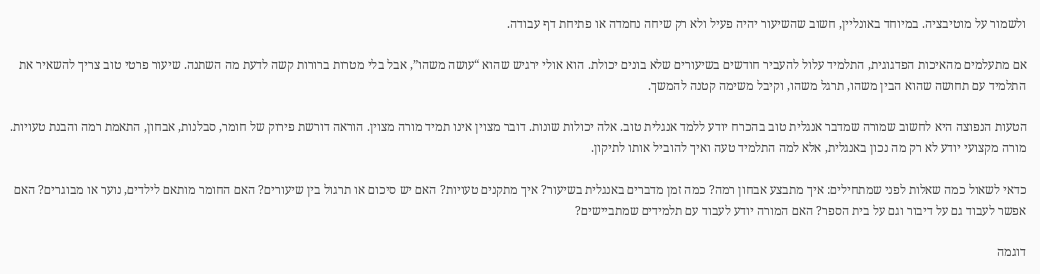ולשמור על מוטיבציה. במיוחד באונליין, חשוב שהשיעור יהיה פעיל ולא רק שיחה נחמדה או פתיחת דף עבודה.

אם מתעלמים מהאיכות הפדגוגית, התלמיד עלול להעביר חודשים בשיעורים שלא בונים יכולת. הוא אולי ירגיש שהוא “עושה משהו”, אבל בלי מטרות ברורות קשה לדעת מה השתנה. שיעור פרטי טוב צריך להשאיר את התלמיד עם תחושה שהוא הבין משהו, תרגל משהו, וקיבל משימה קטנה להמשך.

הטעות הנפוצה היא לחשוב שמורה שמדבר אנגלית טוב בהכרח יודע ללמד אנגלית טוב. אלה יכולות שונות. דובר מצוין אינו תמיד מורה מצוין. הוראה דורשת פירוק של חומר, סבלנות, אבחון, התאמת רמה והבנת טעויות. מורה מקצועי יודע לא רק מה נכון באנגלית, אלא למה התלמיד טעה ואיך להוביל אותו לתיקון.

כדאי לשאול כמה שאלות לפני שמתחילים: איך מתבצע אבחון רמה? כמה זמן מדברים באנגלית בשיעור? איך מתקנים טעויות? האם יש סיכום או תרגול בין שיעורים? האם החומר מותאם לילדים, נוער או מבוגרים? האם אפשר לעבוד גם על דיבור וגם על בית הספר? האם המורה יודע לעבוד עם תלמידים שמתביישים?

דוגמה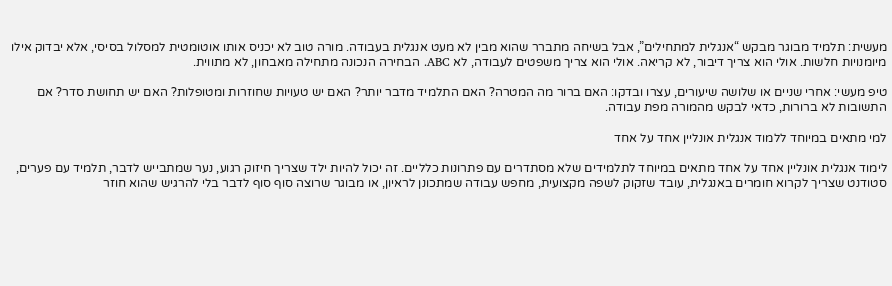מעשית: תלמיד מבוגר מבקש “אנגלית למתחילים”, אבל בשיחה מתברר שהוא מבין לא מעט אנגלית בעבודה. מורה טוב לא יכניס אותו אוטומטית למסלול בסיסי, אלא יבדוק אילו מיומנויות חלשות. אולי הוא צריך דיבור, לא קריאה. אולי הוא צריך משפטים לעבודה, לא ABC. הבחירה הנכונה מתחילה מאבחון, לא מתווית.

טיפ מעשי: אחרי שניים או שלושה שיעורים, עצרו ובדקו: האם ברור מה המטרה? האם התלמיד מדבר יותר? האם יש טעויות שחוזרות ומטופלות? האם יש תחושת סדר? אם התשובות לא ברורות, כדאי לבקש מהמורה מפת עבודה.

למי מתאים במיוחד ללמוד אנגלית אונליין אחד על אחד

לימוד אנגלית אונליין אחד על אחד מתאים במיוחד לתלמידים שלא מסתדרים עם פתרונות כלליים. זה יכול להיות ילד שצריך חיזוק רגוע, נער שמתבייש לדבר, תלמיד עם פערים, סטודנט שצריך לקרוא חומרים באנגלית, עובד שזקוק לשפה מקצועית, מחפש עבודה שמתכונן לראיון, או מבוגר שרוצה סוף סוף לדבר בלי להרגיש שהוא חוזר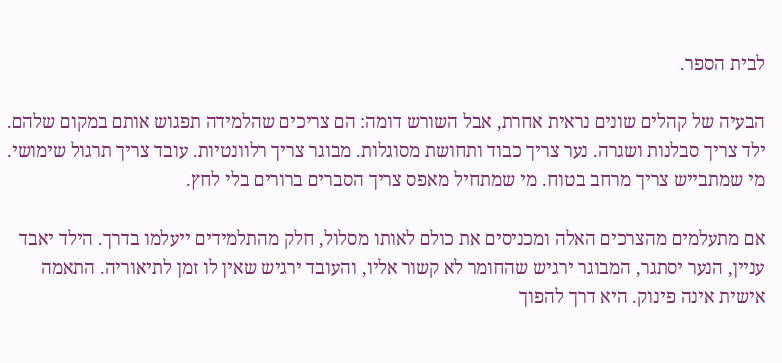לבית הספר.

הבעיה של קהלים שונים נראית אחרת, אבל השורש דומה: הם צריכים שהלמידה תפגוש אותם במקום שלהם. ילד צריך סבלנות ושגרה. נער צריך כבוד ותחושת מסוגלות. מבוגר צריך רלוונטיות. עובד צריך תרגול שימושי. מי שמתבייש צריך מרחב בטוח. מי שמתחיל מאפס צריך הסברים ברורים בלי לחץ.

אם מתעלמים מהצרכים האלה ומכניסים את כולם לאותו מסלול, חלק מהתלמידים ייעלמו בדרך. הילד יאבד עניין, הנער יסתגר, המבוגר ירגיש שהחומר לא קשור אליו, והעובד ירגיש שאין לו זמן לתיאוריה. התאמה אישית אינה פינוק. היא דרך להפוך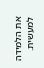את הלמידה למעשית.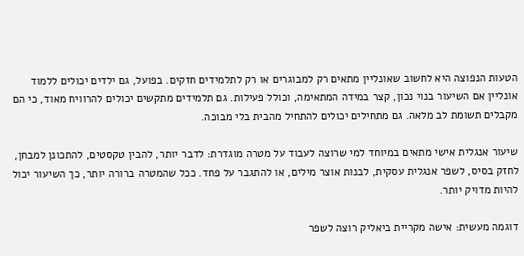הטעות הנפוצה היא לחשוב שאונליין מתאים רק למבוגרים או רק לתלמידים חזקים. בפועל, גם ילדים יכולים ללמוד אונליין אם השיעור בנוי נכון, קצר במידה המתאימה, וכולל פעילות. גם תלמידים מתקשים יכולים להרוויח מאוד, כי הם מקבלים תשומת לב מלאה. גם מתחילים יכולים להתחיל מהבית בלי מבוכה.

שיעור אנגלית אישי מתאים במיוחד למי שרוצה לעבוד על מטרה מוגדרת: לדבר יותר, להבין טקסטים, להתכונן למבחן, לחזק בסיס, לשפר אנגלית עסקית, לבנות אוצר מילים, או להתגבר על פחד. ככל שהמטרה ברורה יותר, כך השיעור יכול להיות מדויק יותר.

דוגמה מעשית: אישה מקריית ביאליק רוצה לשפר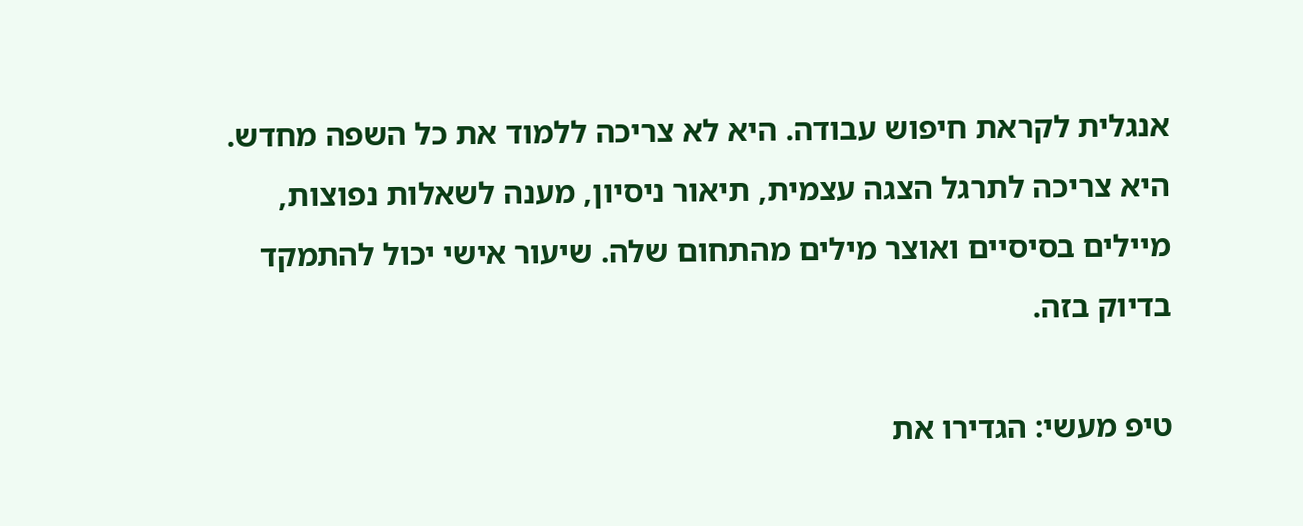אנגלית לקראת חיפוש עבודה. היא לא צריכה ללמוד את כל השפה מחדש. היא צריכה לתרגל הצגה עצמית, תיאור ניסיון, מענה לשאלות נפוצות, מיילים בסיסיים ואוצר מילים מהתחום שלה. שיעור אישי יכול להתמקד בדיוק בזה.

טיפ מעשי: הגדירו את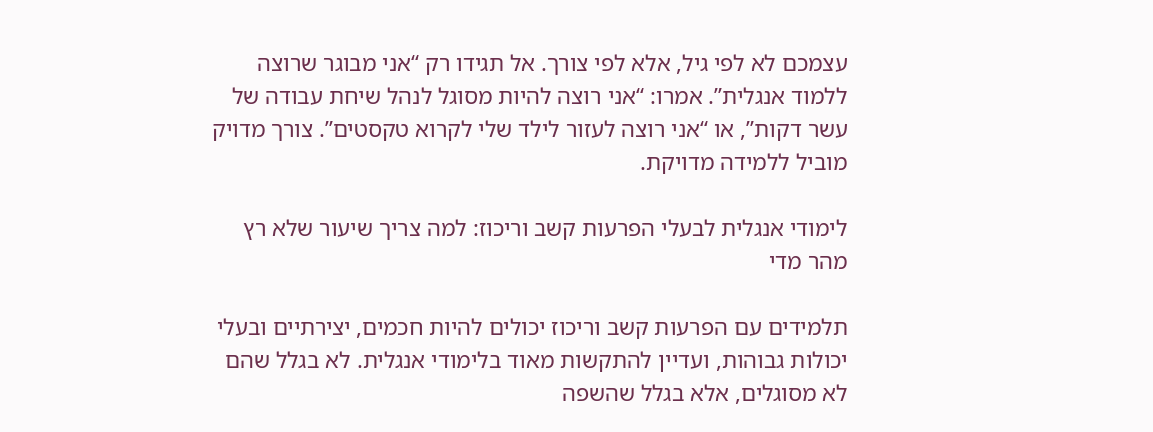עצמכם לא לפי גיל, אלא לפי צורך. אל תגידו רק “אני מבוגר שרוצה ללמוד אנגלית”. אמרו: “אני רוצה להיות מסוגל לנהל שיחת עבודה של עשר דקות”, או “אני רוצה לעזור לילד שלי לקרוא טקסטים”. צורך מדויק מוביל ללמידה מדויקת.

לימודי אנגלית לבעלי הפרעות קשב וריכוז: למה צריך שיעור שלא רץ מהר מדי

תלמידים עם הפרעות קשב וריכוז יכולים להיות חכמים, יצירתיים ובעלי יכולות גבוהות, ועדיין להתקשות מאוד בלימודי אנגלית. לא בגלל שהם לא מסוגלים, אלא בגלל שהשפה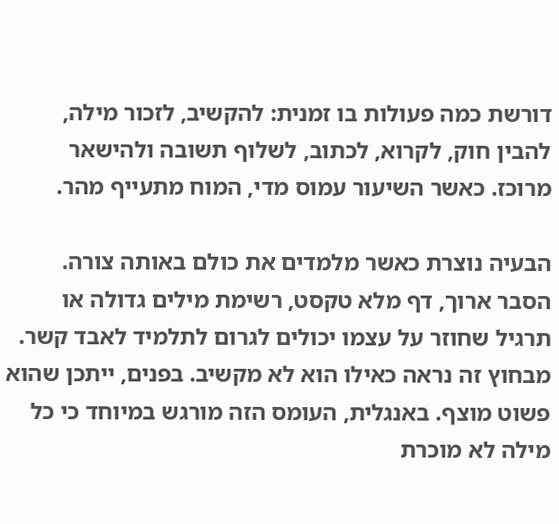דורשת כמה פעולות בו זמנית: להקשיב, לזכור מילה, להבין חוק, לקרוא, לכתוב, לשלוף תשובה ולהישאר מרוכז. כאשר השיעור עמוס מדי, המוח מתעייף מהר.

הבעיה נוצרת כאשר מלמדים את כולם באותה צורה. הסבר ארוך, דף מלא טקסט, רשימת מילים גדולה או תרגיל שחוזר על עצמו יכולים לגרום לתלמיד לאבד קשר. מבחוץ זה נראה כאילו הוא לא מקשיב. בפנים, ייתכן שהוא פשוט מוצף. באנגלית, העומס הזה מורגש במיוחד כי כל מילה לא מוכרת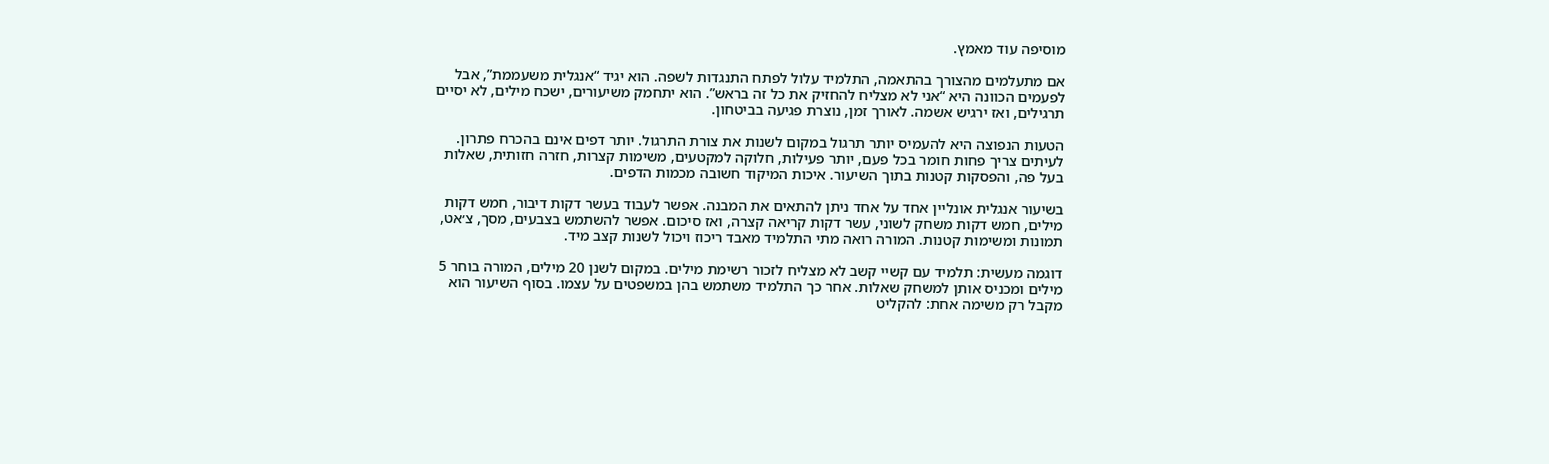מוסיפה עוד מאמץ.

אם מתעלמים מהצורך בהתאמה, התלמיד עלול לפתח התנגדות לשפה. הוא יגיד “אנגלית משעממת”, אבל לפעמים הכוונה היא “אני לא מצליח להחזיק את כל זה בראש”. הוא יתחמק משיעורים, ישכח מילים, לא יסיים תרגילים, ואז ירגיש אשמה. לאורך זמן, נוצרת פגיעה בביטחון.

הטעות הנפוצה היא להעמיס יותר תרגול במקום לשנות את צורת התרגול. יותר דפים אינם בהכרח פתרון. לעיתים צריך פחות חומר בכל פעם, יותר פעילות, חלוקה למקטעים, משימות קצרות, חזרה חזותית, שאלות בעל פה, והפסקות קטנות בתוך השיעור. איכות המיקוד חשובה מכמות הדפים.

בשיעור אנגלית אונליין אחד על אחד ניתן להתאים את המבנה. אפשר לעבוד בעשר דקות דיבור, חמש דקות מילים, חמש דקות משחק לשוני, עשר דקות קריאה קצרה, ואז סיכום. אפשר להשתמש בצבעים, מסך, צ׳אט, תמונות ומשימות קטנות. המורה רואה מתי התלמיד מאבד ריכוז ויכול לשנות קצב מיד.

דוגמה מעשית: תלמיד עם קשיי קשב לא מצליח לזכור רשימת מילים. במקום לשנן 20 מילים, המורה בוחר 5 מילים ומכניס אותן למשחק שאלות. אחר כך התלמיד משתמש בהן במשפטים על עצמו. בסוף השיעור הוא מקבל רק משימה אחת: להקליט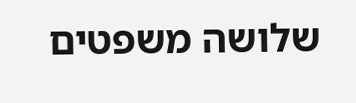שלושה משפטים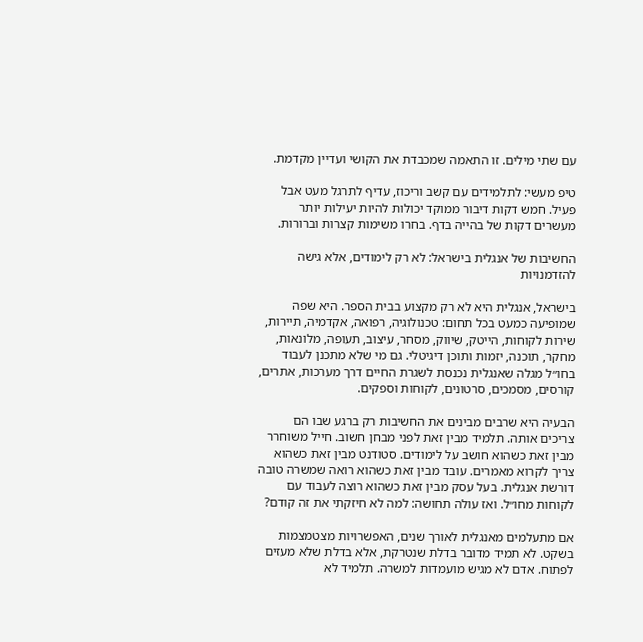עם שתי מילים. זו התאמה שמכבדת את הקושי ועדיין מקדמת.

טיפ מעשי: לתלמידים עם קשב וריכוז, עדיף לתרגל מעט אבל פעיל. חמש דקות דיבור ממוקד יכולות להיות יעילות יותר מעשרים דקות של בהייה בדף. בחרו משימות קצרות וברורות.

החשיבות של אנגלית בישראל: לא רק לימודים, אלא גישה להזדמנויות

בישראל, אנגלית היא לא רק מקצוע בבית הספר. היא שפה שמופיעה כמעט בכל תחום: טכנולוגיה, רפואה, אקדמיה, תיירות, שירות לקוחות, הייטק, שיווק, מסחר, עיצוב, תעופה, מלונאות, מחקר, תוכנה, יזמות ותוכן דיגיטלי. גם מי שלא מתכנן לעבוד בחו״ל מגלה שאנגלית נכנסת לשגרת החיים דרך מערכות, אתרים, קורסים, מסמכים, סרטונים, לקוחות וספקים.

הבעיה היא שרבים מבינים את החשיבות רק ברגע שבו הם צריכים אותה. תלמיד מבין זאת לפני מבחן חשוב. חייל משוחרר מבין זאת כשהוא חושב על לימודים. סטודנט מבין זאת כשהוא צריך לקרוא מאמרים. עובד מבין זאת כשהוא רואה שמשרה טובה דורשת אנגלית. בעל עסק מבין זאת כשהוא רוצה לעבוד עם לקוחות מחו״ל. ואז עולה תחושה: למה לא חיזקתי את זה קודם?

אם מתעלמים מאנגלית לאורך שנים, האפשרויות מצטמצמות בשקט. לא תמיד מדובר בדלת שנטרקת, אלא בדלת שלא מעזים לפתוח. אדם לא מגיש מועמדות למשרה. תלמיד לא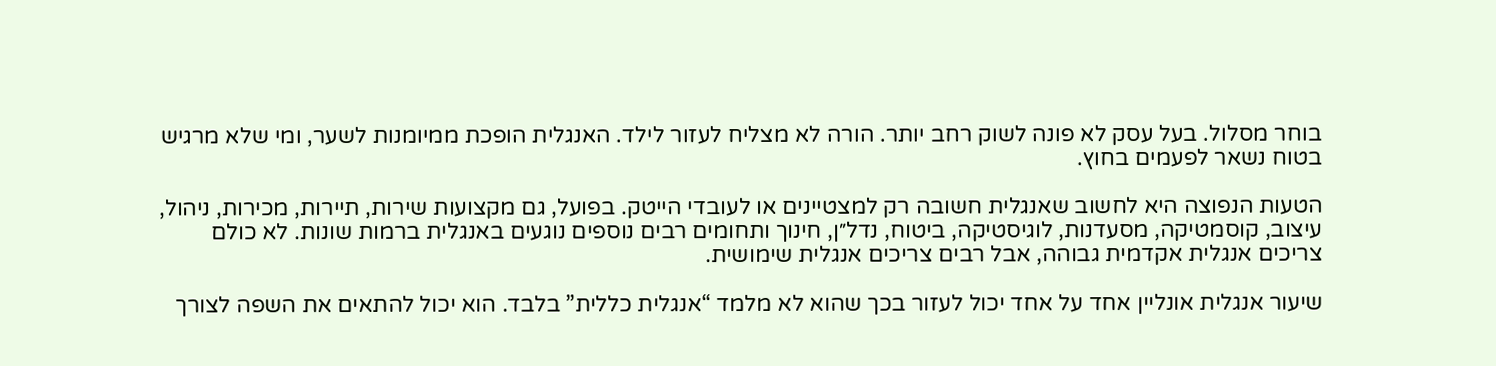בוחר מסלול. בעל עסק לא פונה לשוק רחב יותר. הורה לא מצליח לעזור לילד. האנגלית הופכת ממיומנות לשער, ומי שלא מרגיש בטוח נשאר לפעמים בחוץ.

הטעות הנפוצה היא לחשוב שאנגלית חשובה רק למצטיינים או לעובדי הייטק. בפועל, גם מקצועות שירות, תיירות, מכירות, ניהול, עיצוב, קוסמטיקה, מסעדנות, לוגיסטיקה, ביטוח, נדל״ן, חינוך ותחומים רבים נוספים נוגעים באנגלית ברמות שונות. לא כולם צריכים אנגלית אקדמית גבוהה, אבל רבים צריכים אנגלית שימושית.

שיעור אנגלית אונליין אחד על אחד יכול לעזור בכך שהוא לא מלמד “אנגלית כללית” בלבד. הוא יכול להתאים את השפה לצורך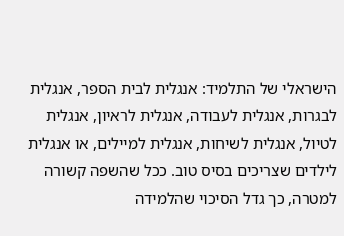הישראלי של התלמיד: אנגלית לבית הספר, אנגלית לבגרות, אנגלית לעבודה, אנגלית לראיון, אנגלית לטיול, אנגלית לשיחות, אנגלית למיילים, או אנגלית לילדים שצריכים בסיס טוב. ככל שהשפה קשורה למטרה, כך גדל הסיכוי שהלמידה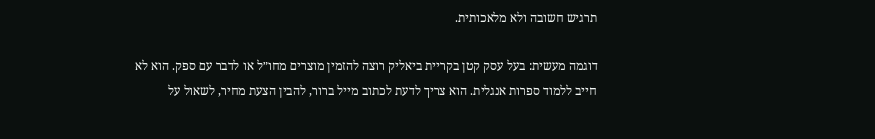תרגיש חשובה ולא מלאכותית.

דוגמה מעשית: בעל עסק קטן בקריית ביאליק רוצה להזמין מוצרים מחו״ל או לדבר עם ספק. הוא לא חייב ללמוד ספרות אנגלית. הוא צריך לדעת לכתוב מייל ברור, להבין הצעת מחיר, לשאול על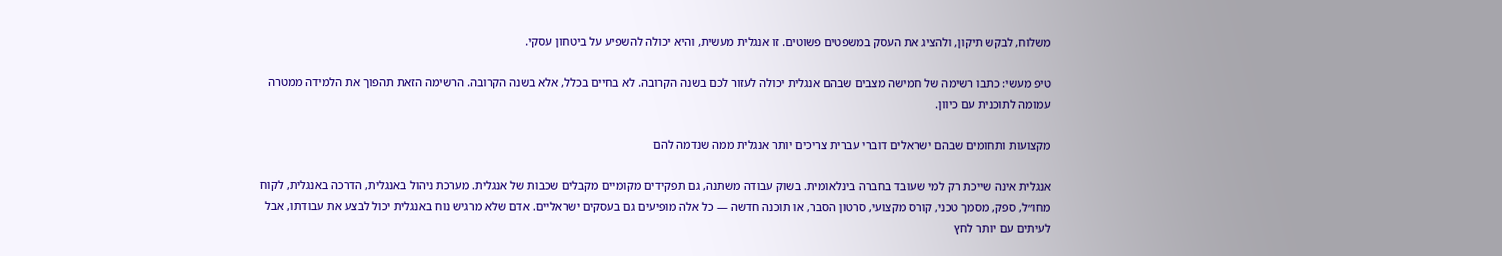משלוח, לבקש תיקון, ולהציג את העסק במשפטים פשוטים. זו אנגלית מעשית, והיא יכולה להשפיע על ביטחון עסקי.

טיפ מעשי: כתבו רשימה של חמישה מצבים שבהם אנגלית יכולה לעזור לכם בשנה הקרובה. לא בחיים בכלל, אלא בשנה הקרובה. הרשימה הזאת תהפוך את הלמידה ממטרה עמומה לתוכנית עם כיוון.

מקצועות ותחומים שבהם ישראלים דוברי עברית צריכים יותר אנגלית ממה שנדמה להם

אנגלית אינה שייכת רק למי שעובד בחברה בינלאומית. בשוק עבודה משתנה, גם תפקידים מקומיים מקבלים שכבות של אנגלית. מערכת ניהול באנגלית, הדרכה באנגלית, לקוח מחו״ל, ספק, מסמך טכני, קורס מקצועי, סרטון הסבר, או תוכנה חדשה — כל אלה מופיעים גם בעסקים ישראליים. אדם שלא מרגיש נוח באנגלית יכול לבצע את עבודתו, אבל לעיתים עם יותר לחץ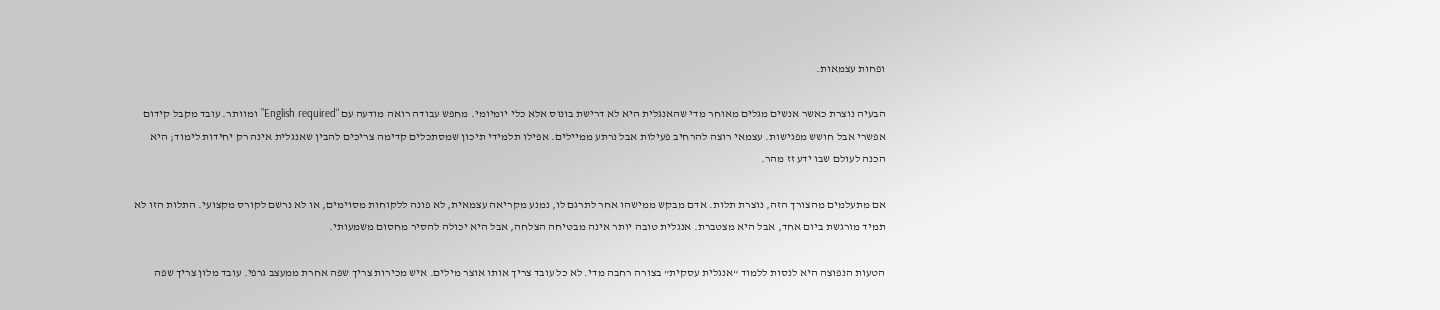ופחות עצמאות.

הבעיה נוצרת כאשר אנשים מגלים מאוחר מדי שהאנגלית היא לא דרישת בונוס אלא כלי יומיומי. מחפש עבודה רואה מודעה עם “English required” ומוותר. עובד מקבל קידום אפשרי אבל חושש מפגישות. עצמאי רוצה להרחיב פעילות אבל נרתע ממיילים. אפילו תלמידי תיכון שמסתכלים קדימה צריכים להבין שאנגלית אינה רק יחידות לימוד; היא הכנה לעולם שבו ידע זז מהר.

אם מתעלמים מהצורך הזה, נוצרת תלות. אדם מבקש ממישהו אחר לתרגם לו, נמנע מקריאה עצמאית, לא פונה ללקוחות מסוימים, או לא נרשם לקורס מקצועי. התלות הזו לא תמיד מורגשת ביום אחד, אבל היא מצטברת. אנגלית טובה יותר אינה מבטיחה הצלחה, אבל היא יכולה להסיר מחסום משמעותי.

הטעות הנפוצה היא לנסות ללמוד “אנגלית עסקית” בצורה רחבה מדי. לא כל עובד צריך אותו אוצר מילים. איש מכירות צריך שפה אחרת ממעצב גרפי. עובד מלון צריך שפה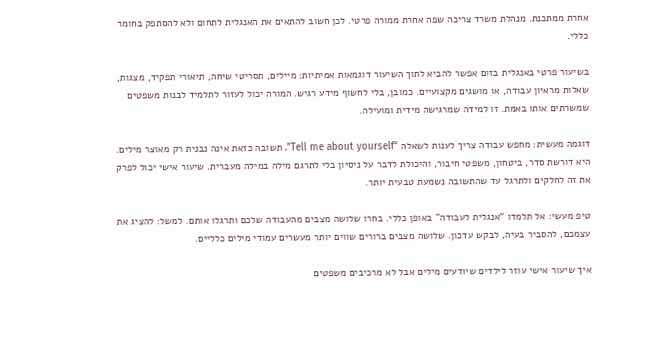אחרת ממתכנת. מנהלת משרד צריכה שפה אחרת ממורה פרטי. לכן חשוב להתאים את האנגלית לתחום ולא להסתפק בחומר כללי.

בשיעור פרטי באנגלית בזום אפשר להביא לתוך השיעור דוגמאות אמיתיות: מיילים, תסריטי שיחה, תיאורי תפקיד, מצגות, שאלות מראיון עבודה, או מושגים מקצועיים. כמובן, בלי לחשוף מידע רגיש. המורה יכול לעזור לתלמיד לבנות משפטים שמשרתים אותו באמת. זו למידה שמרגישה מידית ומועילה.

דוגמה מעשית: מחפש עבודה צריך לענות לשאלה “Tell me about yourself”. תשובה כזאת אינה נבנית רק מאוצר מילים. היא דורשת סדר, ביטחון, משפטי חיבור, והיכולת לדבר על ניסיון בלי לתרגם מילה במילה מעברית. שיעור אישי יכול לפרק את זה לחלקים ולתרגל עד שהתשובה נשמעת טבעית יותר.

טיפ מעשי: אל תלמדו “אנגלית לעבודה” באופן כללי. בחרו שלושה מצבים מהעבודה שלכם ותרגלו אותם. למשל: להציג את עצמכם, להסביר בעיה, לבקש עדכון. שלושה מצבים ברורים שווים יותר מעשרים עמודי מילים כלליים.

איך שיעור אישי עוזר לילדים שיודעים מילים אבל לא מרכיבים משפטים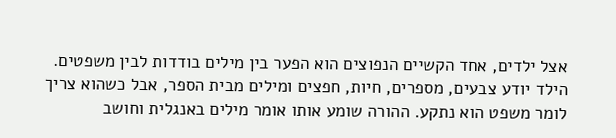אצל ילדים, אחד הקשיים הנפוצים הוא הפער בין מילים בודדות לבין משפטים. הילד יודע צבעים, מספרים, חיות, חפצים ומילים מבית הספר, אבל כשהוא צריך לומר משפט הוא נתקע. ההורה שומע אותו אומר מילים באנגלית וחושב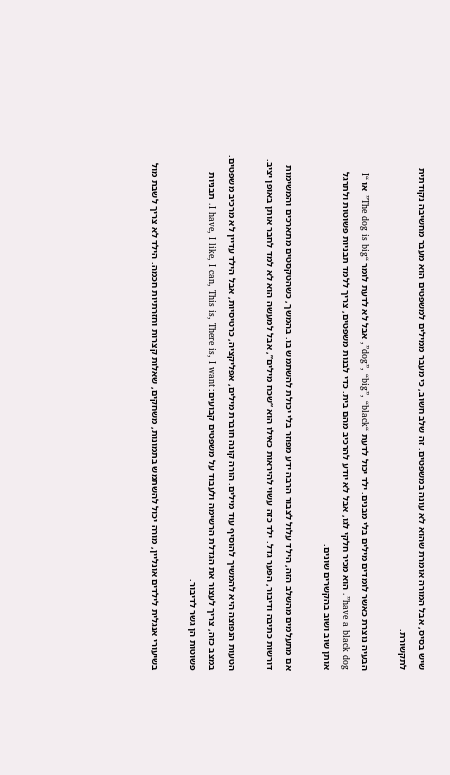שיש בסיס, אבל המורה אומרת שהוא לא עונה במשפטים. זה שלב חשוב, כי מעבר ממילים למשפטים הוא מעבר מחשיבה נקודתית לתקשורת.

הבעיה נוצרת כאשר לומדים מילים בלי מבנים. ילד יכול לדעת “dog”, “big”, “black”, אבל לא לדעת לומר “The dog is big” או “I have a black dog”. הוא מכיר חלקי לגו, אבל לא יודע להרכיב מהם בית. כדי לבנות משפטים, צריך ללמד תבניות פשוטות ולתרגל אותן שוב ושוב בהקשרים שונים.

אם מתעלמים מהשלב הזה, הילד עלול לצבור הרבה ידע מפוזר בלי יכולת להשתמש בו. בהמשך, כשהטקסטים מתארכים והמשימות דורשות כתיבה ודיבור, הפער גדל. ילד כזה עשוי להיראות כאילו הוא “שכח מילים”, אבל למעשה הוא לא למד לחבר אותן באופן יציב.

הטעות הנפוצה היא להמשיך להוסיף עוד מילים. הורה קונה חוברת מילים, אפליקציה, כרטיסיות, אבל הילד עדיין לא מרכיב משפטים. במצב כזה, צריך לעצור את הגדלת הרשימה ולעבוד על משפטים קבועים: I have, I like, I can, This is, There is, I want. תבניות פשוטות הן גשר לדיבור.

בשיעורי אנגלית לילדים אונליין, מורה יכול להשתמש בתמונות, משחקים, שאלות קצרות וחזרתיות חכמה. הילד לא צריך לשבת מול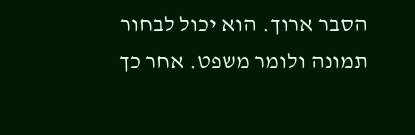הסבר ארוך. הוא יכול לבחור תמונה ולומר משפט. אחר כך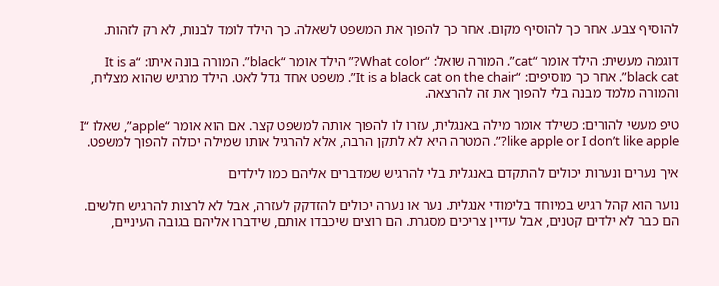להוסיף צבע. אחר כך להוסיף מקום. אחר כך להפוך את המשפט לשאלה. כך הילד לומד לבנות, לא רק לזהות.

דוגמה מעשית: הילד אומר “cat”. המורה שואל: “What color?” הילד אומר “black”. המורה בונה איתו: “It is a black cat”. אחר כך מוסיפים: “It is a black cat on the chair”. משפט אחד גדל לאט. הילד מרגיש שהוא מצליח, והמורה מלמד מבנה בלי להפוך את זה להרצאה.

טיפ מעשי להורים: כשילד אומר מילה באנגלית, עזרו לו להפוך אותה למשפט קצר. אם הוא אומר “apple”, שאלו “I like apple or I don’t like apple?”. המטרה היא לא לתקן הרבה, אלא להרגיל אותו שמילה יכולה להפוך למשפט.

איך נערים ונערות יכולים להתקדם באנגלית בלי להרגיש שמדברים אליהם כמו לילדים

נוער הוא קהל רגיש במיוחד בלימודי אנגלית. נער או נערה יכולים להזדקק לעזרה, אבל לא לרצות להרגיש חלשים. הם כבר לא ילדים קטנים, אבל עדיין צריכים מסגרת. הם רוצים שיכבדו אותם, שידברו אליהם בגובה העיניים,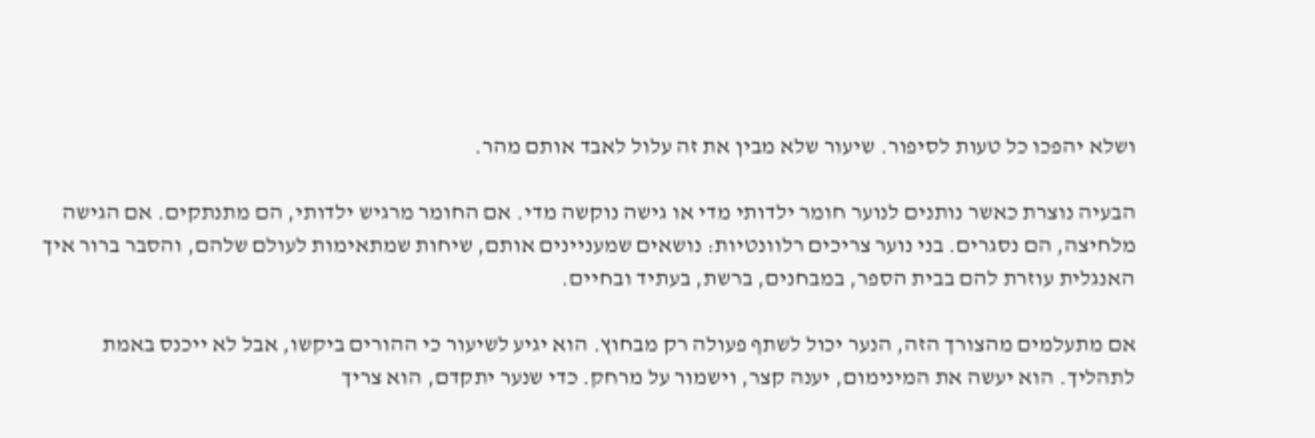ושלא יהפכו כל טעות לסיפור. שיעור שלא מבין את זה עלול לאבד אותם מהר.

הבעיה נוצרת כאשר נותנים לנוער חומר ילדותי מדי או גישה נוקשה מדי. אם החומר מרגיש ילדותי, הם מתנתקים. אם הגישה מלחיצה, הם נסגרים. בני נוער צריכים רלוונטיות: נושאים שמעניינים אותם, שיחות שמתאימות לעולם שלהם, והסבר ברור איך האנגלית עוזרת להם בבית הספר, במבחנים, ברשת, בעתיד ובחיים.

אם מתעלמים מהצורך הזה, הנער יכול לשתף פעולה רק מבחוץ. הוא יגיע לשיעור כי ההורים ביקשו, אבל לא ייכנס באמת לתהליך. הוא יעשה את המינימום, יענה קצר, וישמור על מרחק. כדי שנער יתקדם, הוא צריך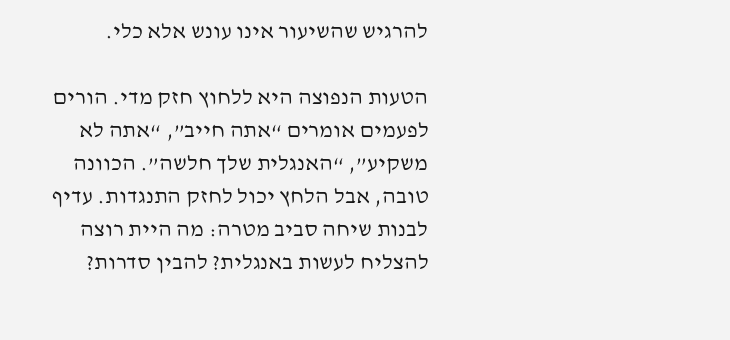להרגיש שהשיעור אינו עונש אלא כלי.

הטעות הנפוצה היא ללחוץ חזק מדי. הורים לפעמים אומרים “אתה חייב”, “אתה לא משקיע”, “האנגלית שלך חלשה”. הכוונה טובה, אבל הלחץ יכול לחזק התנגדות. עדיף לבנות שיחה סביב מטרה: מה היית רוצה להצליח לעשות באנגלית? להבין סדרות?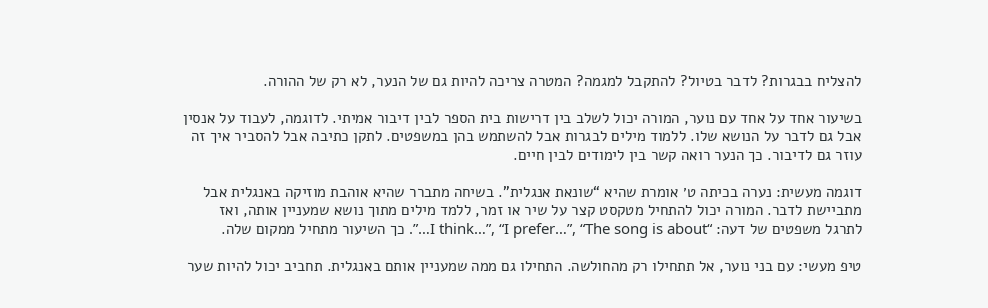להצליח בבגרות? לדבר בטיול? להתקבל למגמה? המטרה צריכה להיות גם של הנער, לא רק של ההורה.

בשיעור אחד על אחד עם נוער, המורה יכול לשלב בין דרישות בית הספר לבין דיבור אמיתי. לדוגמה, לעבוד על אנסין אבל גם לדבר על הנושא שלו. ללמוד מילים לבגרות אבל להשתמש בהן במשפטים. לתקן כתיבה אבל להסביר איך זה עוזר גם לדיבור. כך הנער רואה קשר בין לימודים לבין חיים.

דוגמה מעשית: נערה בכיתה ט׳ אומרת שהיא “שונאת אנגלית”. בשיחה מתברר שהיא אוהבת מוזיקה באנגלית אבל מתביישת לדבר. המורה יכול להתחיל מטקסט קצר על שיר או זמר, ללמד מילים מתוך נושא שמעניין אותה, ואז לתרגל משפטים של דעה: “I think…”, “I prefer…”, “The song is about…”. כך השיעור מתחיל ממקום שלה.

טיפ מעשי: עם בני נוער, אל תתחילו רק מהחולשה. התחילו גם ממה שמעניין אותם באנגלית. תחביב יכול להיות שער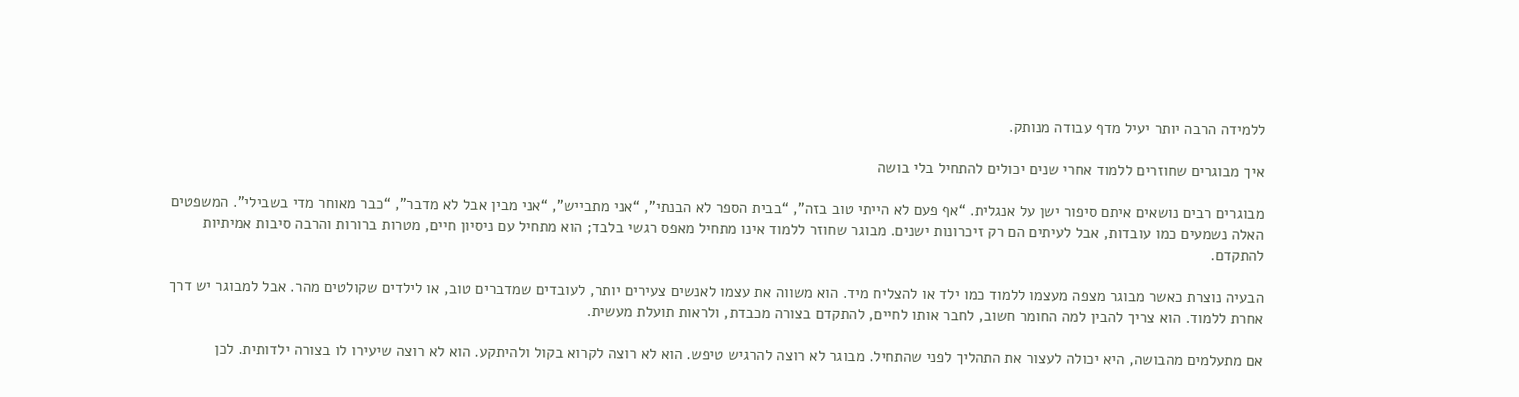ללמידה הרבה יותר יעיל מדף עבודה מנותק.

איך מבוגרים שחוזרים ללמוד אחרי שנים יכולים להתחיל בלי בושה

מבוגרים רבים נושאים איתם סיפור ישן על אנגלית. “אף פעם לא הייתי טוב בזה”, “בבית הספר לא הבנתי”, “אני מתבייש”, “אני מבין אבל לא מדבר”, “כבר מאוחר מדי בשבילי”. המשפטים האלה נשמעים כמו עובדות, אבל לעיתים הם רק זיכרונות ישנים. מבוגר שחוזר ללמוד אינו מתחיל מאפס רגשי בלבד; הוא מתחיל עם ניסיון חיים, מטרות ברורות והרבה סיבות אמיתיות להתקדם.

הבעיה נוצרת כאשר מבוגר מצפה מעצמו ללמוד כמו ילד או להצליח מיד. הוא משווה את עצמו לאנשים צעירים יותר, לעובדים שמדברים טוב, או לילדים שקולטים מהר. אבל למבוגר יש דרך אחרת ללמוד. הוא צריך להבין למה החומר חשוב, לחבר אותו לחיים, להתקדם בצורה מכבדת, ולראות תועלת מעשית.

אם מתעלמים מהבושה, היא יכולה לעצור את התהליך לפני שהתחיל. מבוגר לא רוצה להרגיש טיפש. הוא לא רוצה לקרוא בקול ולהיתקע. הוא לא רוצה שיעירו לו בצורה ילדותית. לכן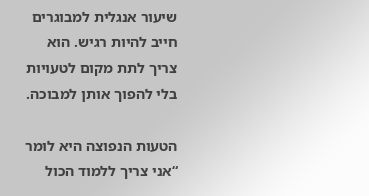שיעור אנגלית למבוגרים חייב להיות רגיש. הוא צריך לתת מקום לטעויות בלי להפוך אותן למבוכה.

הטעות הנפוצה היא לומר “אני צריך ללמוד הכול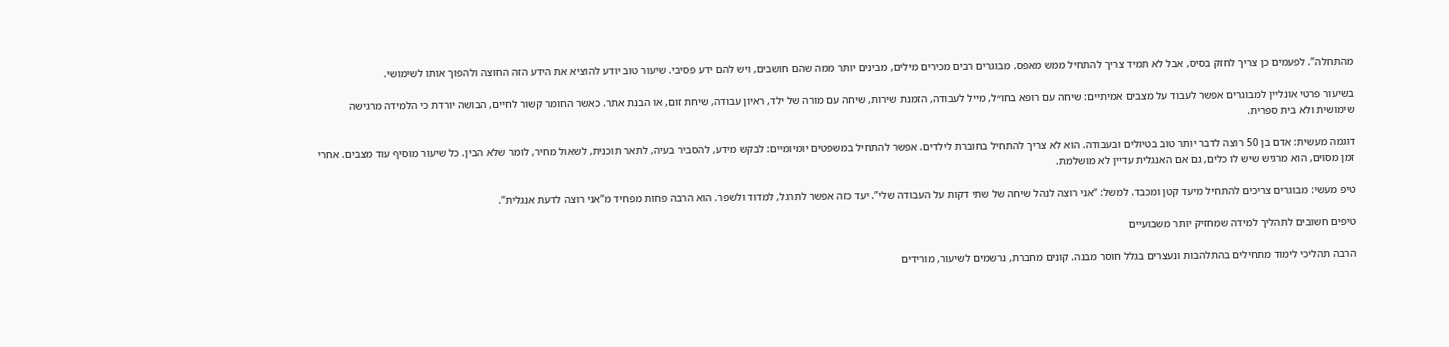מהתחלה”. לפעמים כן צריך לחזק בסיס, אבל לא תמיד צריך להתחיל ממש מאפס. מבוגרים רבים מכירים מילים, מבינים יותר ממה שהם חושבים, ויש להם ידע פסיבי. שיעור טוב יודע להוציא את הידע הזה החוצה ולהפוך אותו לשימושי.

בשיעור פרטי אונליין למבוגרים אפשר לעבוד על מצבים אמיתיים: שיחה עם רופא בחו״ל, מייל לעבודה, הזמנת שירות, שיחה עם מורה של ילד, ראיון עבודה, שיחת זום, או הבנת אתר. כאשר החומר קשור לחיים, הבושה יורדת כי הלמידה מרגישה שימושית ולא בית ספרית.

דוגמה מעשית: אדם בן 50 רוצה לדבר יותר טוב בטיולים ובעבודה. הוא לא צריך להתחיל בחוברת לילדים. אפשר להתחיל במשפטים יומיומיים: לבקש מידע, להסביר בעיה, לתאר תוכנית, לשאול מחיר, לומר שלא הבין. כל שיעור מוסיף עוד מצבים. אחרי זמן מסוים, הוא מרגיש שיש לו כלים, גם אם האנגלית עדיין לא מושלמת.

טיפ מעשי: מבוגרים צריכים להתחיל מיעד קטן ומכבד. למשל: “אני רוצה לנהל שיחה של שתי דקות על העבודה שלי”. יעד כזה אפשר לתרגל, למדוד ולשפר. הוא הרבה פחות מפחיד מ”אני רוצה לדעת אנגלית”.

טיפים חשובים לתהליך למידה שמחזיק יותר משבועיים

הרבה תהליכי לימוד מתחילים בהתלהבות ונעצרים בגלל חוסר מבנה. קונים מחברת, נרשמים לשיעור, מורידים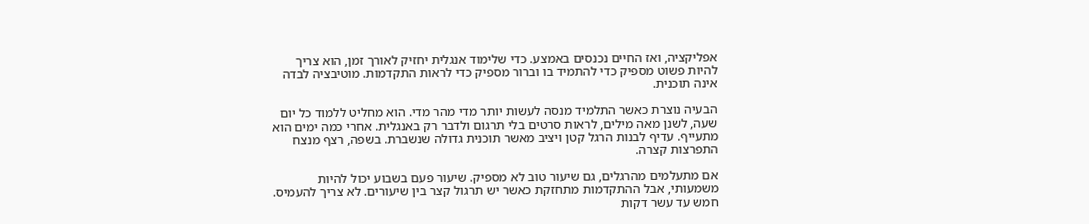אפליקציה, ואז החיים נכנסים באמצע. כדי שלימוד אנגלית יחזיק לאורך זמן, הוא צריך להיות פשוט מספיק כדי להתמיד בו וברור מספיק כדי לראות התקדמות. מוטיבציה לבדה אינה תוכנית.

הבעיה נוצרת כאשר התלמיד מנסה לעשות יותר מדי מהר מדי. הוא מחליט ללמוד כל יום שעה, לשנן מאה מילים, לראות סרטים בלי תרגום ולדבר רק באנגלית. אחרי כמה ימים הוא מתעייף. עדיף לבנות הרגל קטן ויציב מאשר תוכנית גדולה שנשברת. בשפה, רצף מנצח התפרצות קצרה.

אם מתעלמים מהרגלים, גם שיעור טוב לא מספיק. שיעור פעם בשבוע יכול להיות משמעותי, אבל ההתקדמות מתחזקת כאשר יש תרגול קצר בין שיעורים. לא צריך להעמיס. חמש עד עשר דקות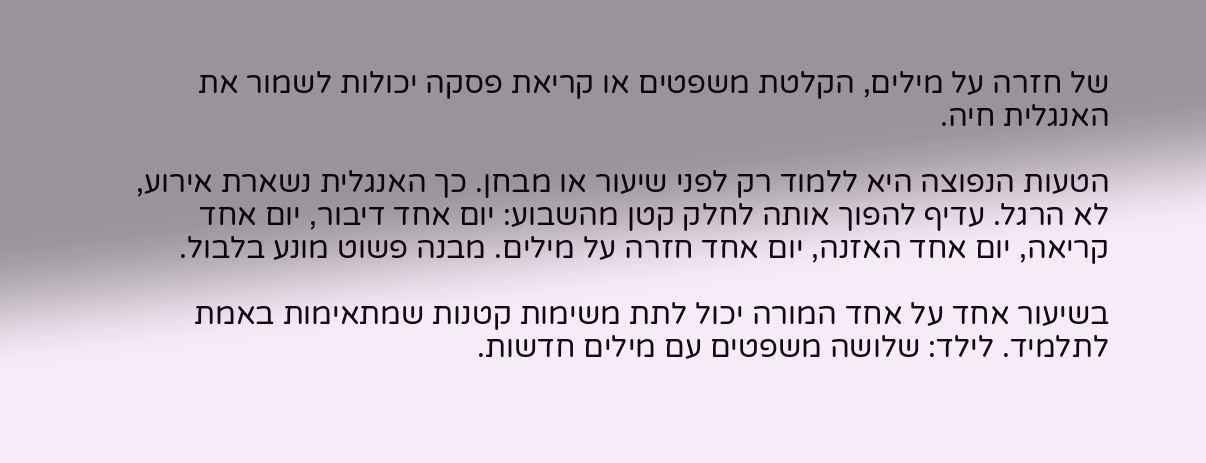של חזרה על מילים, הקלטת משפטים או קריאת פסקה יכולות לשמור את האנגלית חיה.

הטעות הנפוצה היא ללמוד רק לפני שיעור או מבחן. כך האנגלית נשארת אירוע, לא הרגל. עדיף להפוך אותה לחלק קטן מהשבוע: יום אחד דיבור, יום אחד קריאה, יום אחד האזנה, יום אחד חזרה על מילים. מבנה פשוט מונע בלבול.

בשיעור אחד על אחד המורה יכול לתת משימות קטנות שמתאימות באמת לתלמיד. לילד: שלושה משפטים עם מילים חדשות.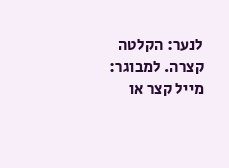לנער: הקלטה קצרה. למבוגר: מייל קצר או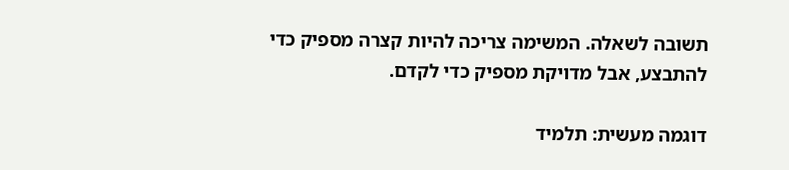תשובה לשאלה. המשימה צריכה להיות קצרה מספיק כדי להתבצע, אבל מדויקת מספיק כדי לקדם.

דוגמה מעשית: תלמיד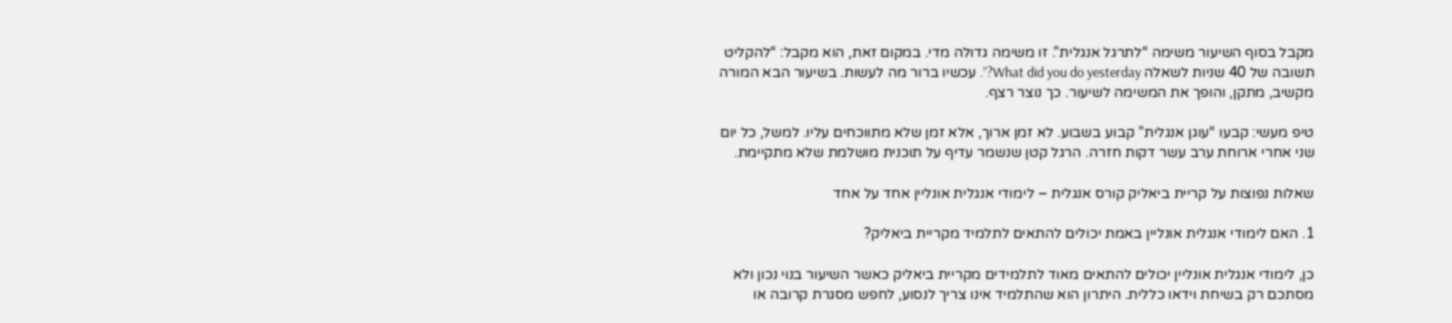מקבל בסוף השיעור משימה “לתרגל אנגלית”. זו משימה גדולה מדי. במקום זאת, הוא מקבל: “להקליט תשובה של 40 שניות לשאלה What did you do yesterday?”. עכשיו ברור מה לעשות. בשיעור הבא המורה מקשיב, מתקן, והופך את המשימה לשיעור. כך נוצר רצף.

טיפ מעשי: קבעו “עוגן אנגלית” קבוע בשבוע. לא זמן ארוך, אלא זמן שלא מתווכחים עליו. למשל, כל יום שני אחרי ארוחת ערב עשר דקות חזרה. הרגל קטן שנשמר עדיף על תוכנית מושלמת שלא מתקיימת.

שאלות נפוצות על קריית ביאליק קורס אנגלית – לימודי אנגלית אונליין אחד על אחד

1. האם לימודי אנגלית אונליין באמת יכולים להתאים לתלמיד מקריית ביאליק?

כן, לימודי אנגלית אונליין יכולים להתאים מאוד לתלמידים מקריית ביאליק כאשר השיעור בנוי נכון ולא מסתכם רק בשיחת וידאו כללית. היתרון הוא שהתלמיד אינו צריך לנסוע, לחפש מסגרת קרובה או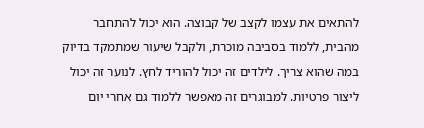להתאים את עצמו לקצב של קבוצה. הוא יכול להתחבר מהבית, ללמוד בסביבה מוכרת, ולקבל שיעור שמתמקד בדיוק במה שהוא צריך. לילדים זה יכול להוריד לחץ. לנוער זה יכול ליצור פרטיות. למבוגרים זה מאפשר ללמוד גם אחרי יום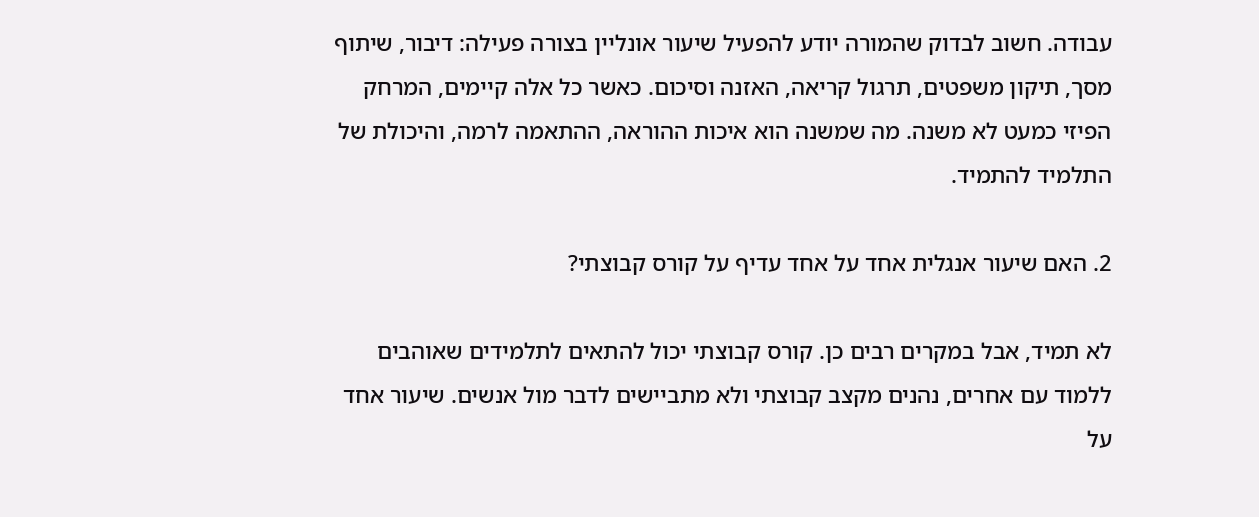עבודה. חשוב לבדוק שהמורה יודע להפעיל שיעור אונליין בצורה פעילה: דיבור, שיתוף מסך, תיקון משפטים, תרגול קריאה, האזנה וסיכום. כאשר כל אלה קיימים, המרחק הפיזי כמעט לא משנה. מה שמשנה הוא איכות ההוראה, ההתאמה לרמה, והיכולת של התלמיד להתמיד.

2. האם שיעור אנגלית אחד על אחד עדיף על קורס קבוצתי?

לא תמיד, אבל במקרים רבים כן. קורס קבוצתי יכול להתאים לתלמידים שאוהבים ללמוד עם אחרים, נהנים מקצב קבוצתי ולא מתביישים לדבר מול אנשים. שיעור אחד על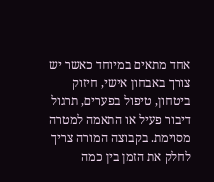אחד מתאים במיוחד כאשר יש צורך באבחון אישי, חיזוק ביטחון, טיפול בפערים, תרגול דיבור פעיל או התאמה למטרה מסוימת. בקבוצה המורה צריך לחלק את הזמן בין כמה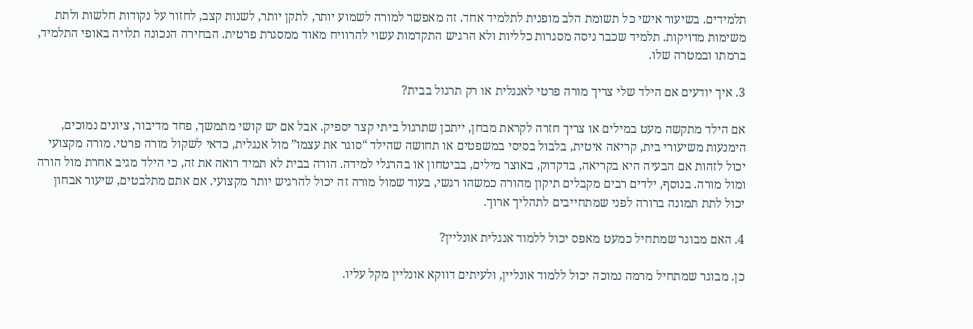תלמידים. בשיעור אישי כל תשומת הלב מופנית לתלמיד אחד. זה מאפשר למורה לשמוע יותר, לתקן יותר, לשנות קצב, לחזור על נקודות חלשות ולתת משימות מדויקות. תלמיד שכבר ניסה מסגרות כלליות ולא הרגיש התקדמות עשוי להרוויח מאוד ממסגרת פרטית. הבחירה הנכונה תלויה באופי התלמיד, ברמתו ובמטרה שלו.

3. איך יודעים אם הילד שלי צריך מורה פרטי לאנגלית או רק תרגול בבית?

אם הילד מתקשה מעט במילים או צריך חזרה לקראת מבחן, ייתכן שתרגול ביתי קצר יספיק. אבל אם יש קושי מתמשך, פחד מדיבור, ציונים נמוכים, הימנעות משיעורי בית, קריאה איטית, בלבול בסיסי במשפטים או תחושה שהילד “סוגר את עצמו” מול אנגלית, כדאי לשקול מורה פרטי. מורה מקצועי יכול לזהות אם הבעיה היא בקריאה, בדקדוק, באוצר מילים, בביטחון או בהרגלי למידה. הורה בבית לא תמיד רואה את זה, כי הילד מגיב אחרת מול הורה ומול מורה. בנוסף, ילדים רבים מקבלים תיקון מהורה כמשהו רגשי, בעוד שמול מורה זה יכול להרגיש יותר מקצועי. אם אתם מתלבטים, שיעור אבחון יכול לתת תמונה ברורה לפני שמתחייבים לתהליך ארוך.

4. האם מבוגר שמתחיל כמעט מאפס יכול ללמוד אנגלית אונליין?

כן. מבוגר שמתחיל מרמה נמוכה יכול ללמוד אונליין, ולעיתים דווקא אונליין מקל עליו.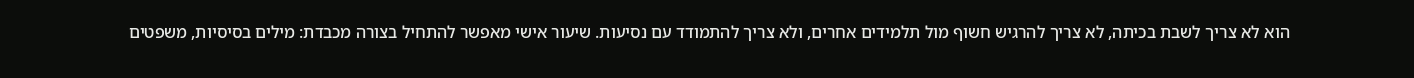הוא לא צריך לשבת בכיתה, לא צריך להרגיש חשוף מול תלמידים אחרים, ולא צריך להתמודד עם נסיעות. שיעור אישי מאפשר להתחיל בצורה מכבדת: מילים בסיסיות, משפטים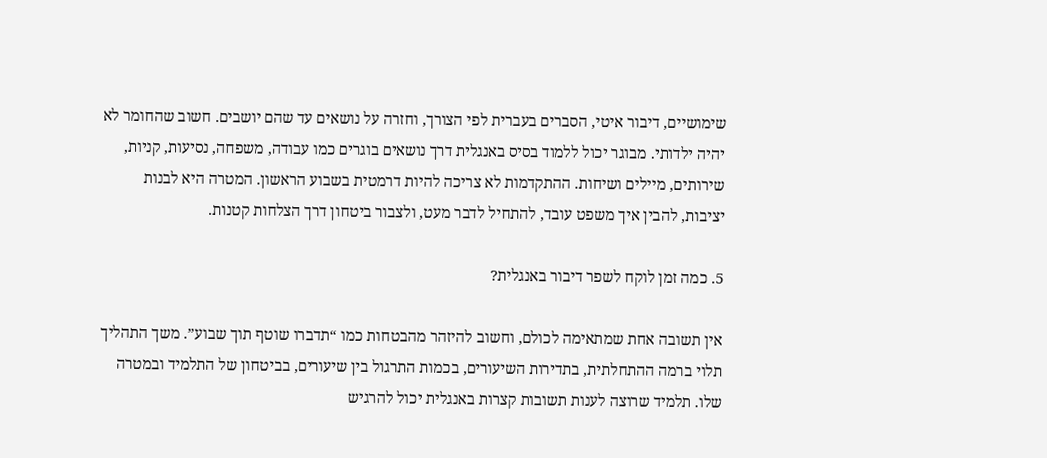שימושיים, דיבור איטי, הסברים בעברית לפי הצורך, וחזרה על נושאים עד שהם יושבים. חשוב שהחומר לא יהיה ילדותי. מבוגר יכול ללמוד בסיס באנגלית דרך נושאים בוגרים כמו עבודה, משפחה, נסיעות, קניות, שירותים, מיילים ושיחות. ההתקדמות לא צריכה להיות דרמטית בשבוע הראשון. המטרה היא לבנות יציבות, להבין איך משפט עובד, להתחיל לדבר מעט, ולצבור ביטחון דרך הצלחות קטנות.

5. כמה זמן לוקח לשפר דיבור באנגלית?

אין תשובה אחת שמתאימה לכולם, וחשוב להיזהר מהבטחות כמו “תדברו שוטף תוך שבוע”. משך התהליך תלוי ברמה ההתחלתית, בתדירות השיעורים, בכמות התרגול בין שיעורים, בביטחון של התלמיד ובמטרה שלו. תלמיד שרוצה לענות תשובות קצרות באנגלית יכול להרגיש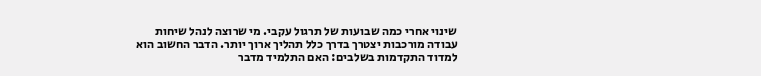שינוי אחרי כמה שבועות של תרגול עקבי. מי שרוצה לנהל שיחות עבודה מורכבות יצטרך בדרך כלל תהליך ארוך יותר. הדבר החשוב הוא למדוד התקדמות בשלבים: האם התלמיד מדבר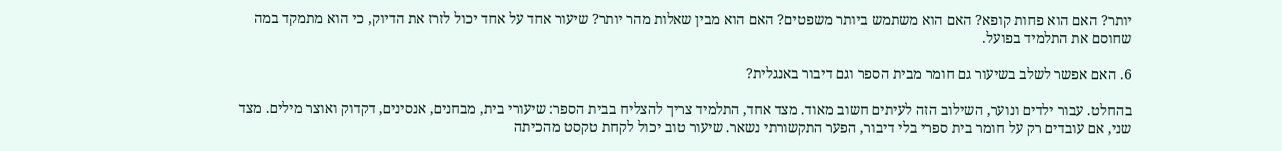יותר? האם הוא פחות קופא? האם הוא משתמש ביותר משפטים? האם הוא מבין שאלות מהר יותר? שיעור אחד על אחד יכול לזרז את הדיוק, כי הוא מתמקד במה שחוסם את התלמיד בפועל.

6. האם אפשר לשלב בשיעור גם חומר מבית הספר וגם דיבור באנגלית?

בהחלט. עבור ילדים ונוער, השילוב הזה לעיתים חשוב מאוד. מצד אחד, התלמיד צריך להצליח בבית הספר: שיעורי בית, מבחנים, אנסינים, דקדוק ואוצר מילים. מצד שני, אם עובדים רק על חומר בית ספרי בלי דיבור, הפער התקשורתי נשאר. שיעור טוב יכול לקחת טקסט מהכיתה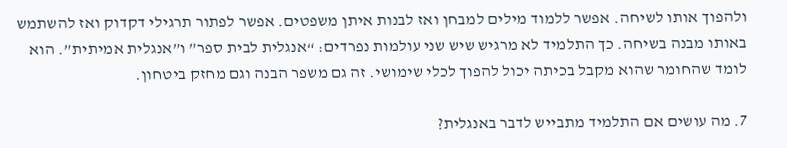ולהפוך אותו לשיחה. אפשר ללמוד מילים למבחן ואז לבנות איתן משפטים. אפשר לפתור תרגילי דקדוק ואז להשתמש באותו מבנה בשיחה. כך התלמיד לא מרגיש שיש שני עולמות נפרדים: “אנגלית לבית ספר” ו”אנגלית אמיתית”. הוא לומד שהחומר שהוא מקבל בכיתה יכול להפוך לכלי שימושי. זה גם משפר הבנה וגם מחזק ביטחון.

7. מה עושים אם התלמיד מתבייש לדבר באנגלית?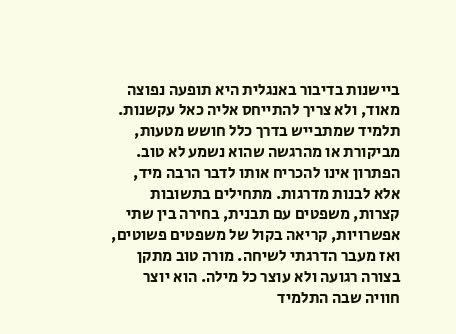ביישנות בדיבור באנגלית היא תופעה נפוצה מאוד, ולא צריך להתייחס אליה כאל עקשנות. תלמיד שמתבייש בדרך כלל חושש מטעות, מביקורת או מהרגשה שהוא נשמע לא טוב. הפתרון אינו להכריח אותו לדבר הרבה מיד, אלא לבנות מדרגות. מתחילים בתשובות קצרות, משפטים עם תבנית, בחירה בין שתי אפשרויות, קריאה בקול של משפטים פשוטים, ואז מעבר הדרגתי לשיחה. מורה טוב מתקן בצורה רגועה ולא עוצר כל מילה. הוא יוצר חוויה שבה התלמיד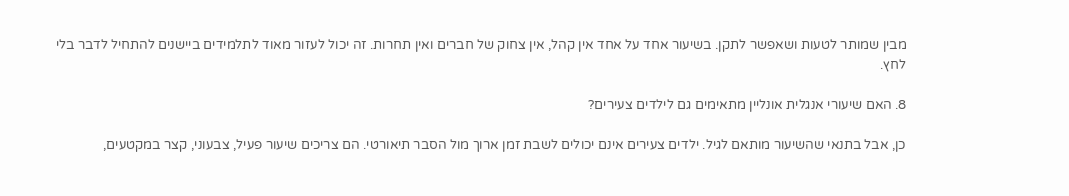מבין שמותר לטעות ושאפשר לתקן. בשיעור אחד על אחד אין קהל, אין צחוק של חברים ואין תחרות. זה יכול לעזור מאוד לתלמידים ביישנים להתחיל לדבר בלי לחץ.

8. האם שיעורי אנגלית אונליין מתאימים גם לילדים צעירים?

כן, אבל בתנאי שהשיעור מותאם לגיל. ילדים צעירים אינם יכולים לשבת זמן ארוך מול הסבר תיאורטי. הם צריכים שיעור פעיל, צבעוני, קצר במקטעים,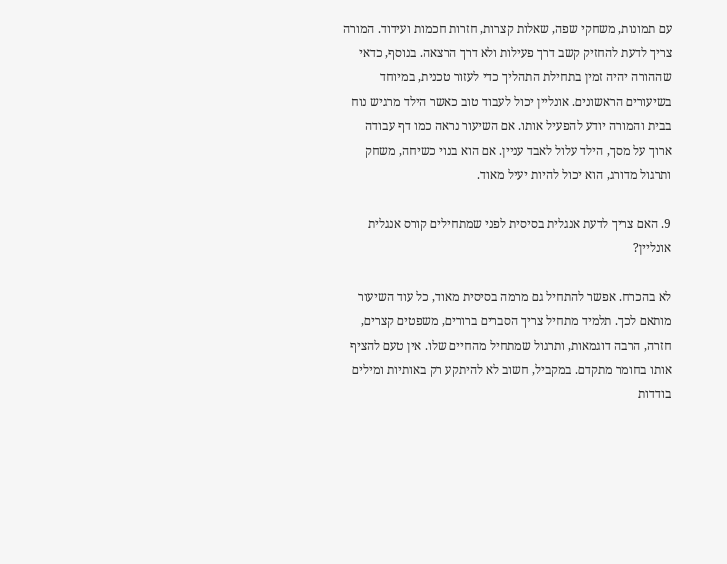עם תמונות, משחקי שפה, שאלות קצרות, חזרות חכמות ועידוד. המורה צריך לדעת להחזיק קשב דרך פעילות ולא דרך הרצאה. בנוסף, כדאי שההורה יהיה זמין בתחילת התהליך כדי לעזור טכנית, במיוחד בשיעורים הראשונים. אונליין יכול לעבוד טוב כאשר הילד מרגיש נוח בבית והמורה יודע להפעיל אותו. אם השיעור נראה כמו דף עבודה ארוך על מסך, הילד עלול לאבד עניין. אם הוא בנוי כשיחה, משחק ותרגול מדורג, הוא יכול להיות יעיל מאוד.

9. האם צריך לדעת אנגלית בסיסית לפני שמתחילים קורס אנגלית אונליין?

לא בהכרח. אפשר להתחיל גם מרמה בסיסית מאוד, כל עוד השיעור מותאם לכך. תלמיד מתחיל צריך הסברים ברורים, משפטים קצרים, חזרה, הרבה דוגמאות, ותרגול שמתחיל מהחיים שלו. אין טעם להציף אותו בחומר מתקדם. במקביל, חשוב לא להיתקע רק באותיות ומילים בודדות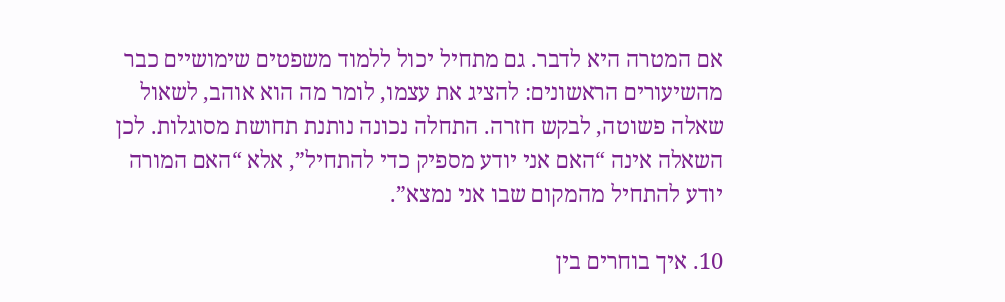אם המטרה היא לדבר. גם מתחיל יכול ללמוד משפטים שימושיים כבר מהשיעורים הראשונים: להציג את עצמו, לומר מה הוא אוהב, לשאול שאלה פשוטה, לבקש חזרה. התחלה נכונה נותנת תחושת מסוגלות. לכן השאלה אינה “האם אני יודע מספיק כדי להתחיל”, אלא “האם המורה יודע להתחיל מהמקום שבו אני נמצא”.

10. איך בוחרים בין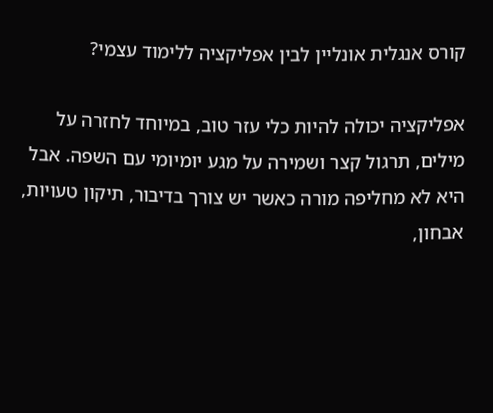קורס אנגלית אונליין לבין אפליקציה ללימוד עצמי?

אפליקציה יכולה להיות כלי עזר טוב, במיוחד לחזרה על מילים, תרגול קצר ושמירה על מגע יומיומי עם השפה. אבל היא לא מחליפה מורה כאשר יש צורך בדיבור, תיקון טעויות, אבחון,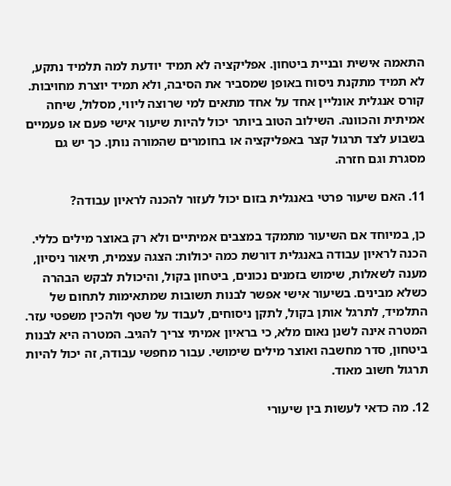התאמה אישית ובניית ביטחון. אפליקציה לא תמיד יודעת למה תלמיד נתקע, לא תמיד מתקנת ניסוח באופן שמסביר את הסיבה, ולא תמיד יוצרת מחויבות. קורס אנגלית אונליין אחד על אחד מתאים למי שרוצה ליווי, מסלול, שיחה אמיתית והכוונה. השילוב הטוב ביותר יכול להיות שיעור אישי פעם או פעמיים בשבוע לצד תרגול קצר באפליקציה או בחומרים שהמורה נותן. כך יש גם מסגרת וגם חזרה.

11. האם שיעור פרטי באנגלית בזום יכול לעזור להכנה לראיון עבודה?

כן, במיוחד אם השיעור מתמקד במצבים אמיתיים ולא רק באוצר מילים כללי. הכנה לראיון עבודה באנגלית דורשת כמה יכולות: הצגה עצמית, תיאור ניסיון, מענה לשאלות, שימוש בזמנים נכונים, ביטחון בקול, והיכולת לבקש הבהרה כשלא מבינים. בשיעור אישי אפשר לבנות תשובות שמתאימות לתחום של התלמיד, לתרגל אותן בקול, לתקן ניסוחים, לעבוד על שטף ולהכין משפטי עזר. המטרה אינה לשנן נאום מלא, כי בראיון אמיתי צריך להגיב. המטרה היא לבנות ביטחון, סדר מחשבה ואוצר מילים שימושי. עבור מחפשי עבודה, זה יכול להיות תרגול חשוב מאוד.

12. מה כדאי לעשות בין שיעורי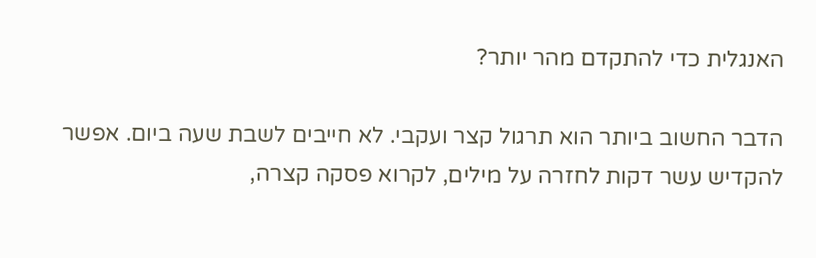האנגלית כדי להתקדם מהר יותר?

הדבר החשוב ביותר הוא תרגול קצר ועקבי. לא חייבים לשבת שעה ביום. אפשר להקדיש עשר דקות לחזרה על מילים, לקרוא פסקה קצרה,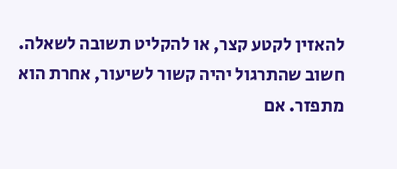להאזין לקטע קצר, או להקליט תשובה לשאלה. חשוב שהתרגול יהיה קשור לשיעור, אחרת הוא מתפזר. אם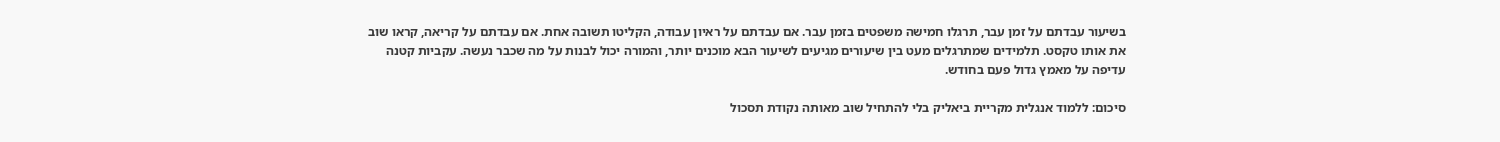בשיעור עבדתם על זמן עבר, תרגלו חמישה משפטים בזמן עבר. אם עבדתם על ראיון עבודה, הקליטו תשובה אחת. אם עבדתם על קריאה, קראו שוב את אותו טקסט. תלמידים שמתרגלים מעט בין שיעורים מגיעים לשיעור הבא מוכנים יותר, והמורה יכול לבנות על מה שכבר נעשה. עקביות קטנה עדיפה על מאמץ גדול פעם בחודש.

סיכום: ללמוד אנגלית מקריית ביאליק בלי להתחיל שוב מאותה נקודת תסכול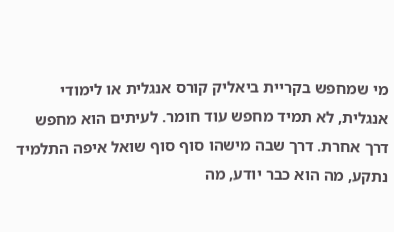מי שמחפש בקריית ביאליק קורס אנגלית או לימודי אנגלית, לא תמיד מחפש עוד חומר. לעיתים הוא מחפש דרך אחרת. דרך שבה מישהו סוף סוף שואל איפה התלמיד נתקע, מה הוא כבר יודע, מה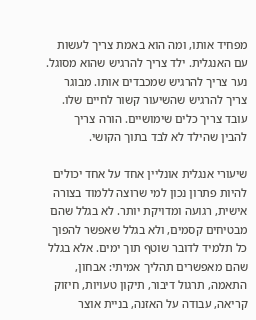מפחיד אותו, ומה הוא באמת צריך לעשות עם האנגלית. ילד צריך להרגיש שהוא מסוגל. נער צריך להרגיש שמכבדים אותו. מבוגר צריך להרגיש שהשיעור קשור לחיים שלו. עובד צריך כלים שימושיים. הורה צריך להבין שהילד לא לבד בתוך הקושי.

שיעורי אנגלית אונליין אחד על אחד יכולים להיות פתרון נכון למי שרוצה ללמוד בצורה אישית, רגועה ומדויקת יותר. לא בגלל שהם מבטיחים קסמים, ולא בגלל שאפשר להפוך כל תלמיד לדובר שוטף תוך ימים. אלא בגלל שהם מאפשרים תהליך אמיתי: אבחון, התאמה, תרגול דיבור, תיקון טעויות, חיזוק קריאה, עבודה על האזנה, בניית אוצר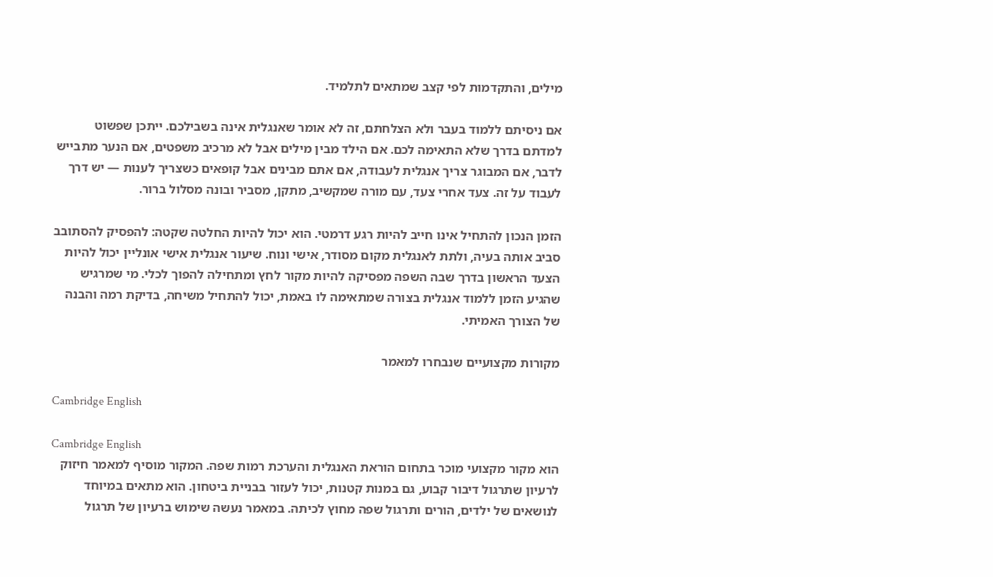מילים, והתקדמות לפי קצב שמתאים לתלמיד.

אם ניסיתם ללמוד בעבר ולא הצלחתם, זה לא אומר שאנגלית אינה בשבילכם. ייתכן שפשוט למדתם בדרך שלא התאימה לכם. אם הילד מבין מילים אבל לא מרכיב משפטים, אם הנער מתבייש לדבר, אם המבוגר צריך אנגלית לעבודה, אם אתם מבינים אבל קופאים כשצריך לענות — יש דרך לעבוד על זה. צעד אחרי צעד, עם מורה שמקשיב, מתקן, מסביר ובונה מסלול ברור.

הזמן הנכון להתחיל אינו חייב להיות רגע דרמטי. הוא יכול להיות החלטה שקטה: להפסיק להסתובב סביב אותה בעיה, ולתת לאנגלית מקום מסודר, אישי ונוח. שיעור אנגלית אישי אונליין יכול להיות הצעד הראשון בדרך שבה השפה מפסיקה להיות מקור לחץ ומתחילה להפוך לכלי. מי שמרגיש שהגיע הזמן ללמוד אנגלית בצורה שמתאימה לו באמת, יכול להתחיל משיחה, בדיקת רמה והבנה של הצורך האמיתי.

מקורות מקצועיים שנבחרו למאמר

Cambridge English

Cambridge English
הוא מקור מקצועי מוכר בתחום הוראת האנגלית והערכת רמות שפה. המקור מוסיף למאמר חיזוק לרעיון שתרגול דיבור קבוע, גם במנות קטנות, יכול לעזור בבניית ביטחון. הוא מתאים במיוחד לנושאים של ילדים, הורים ותרגול שפה מחוץ לכיתה. במאמר נעשה שימוש ברעיון של תרגול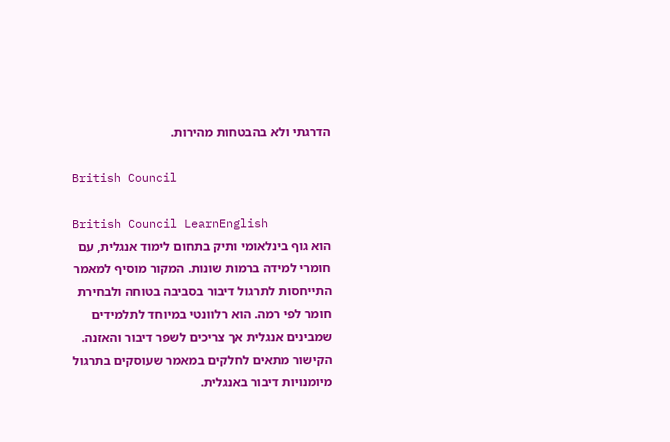הדרגתי ולא בהבטחות מהירות.

British Council

British Council LearnEnglish
הוא גוף בינלאומי ותיק בתחום לימוד אנגלית, עם חומרי למידה ברמות שונות. המקור מוסיף למאמר התייחסות לתרגול דיבור בסביבה בטוחה ולבחירת חומר לפי רמה. הוא רלוונטי במיוחד לתלמידים שמבינים אנגלית אך צריכים לשפר דיבור והאזנה. הקישור מתאים לחלקים במאמר שעוסקים בתרגול מיומנויות דיבור באנגלית.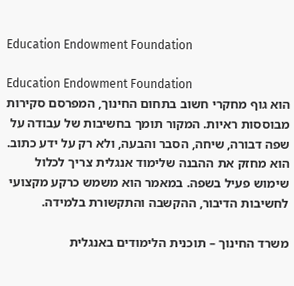Education Endowment Foundation

Education Endowment Foundation
הוא גוף מחקרי חשוב בתחום החינוך, המפרסם סקירות מבוססות ראיות. המקור תומך בחשיבות של עבודה על שפה דבורה, שיחה, הסבר והבעה, ולא רק על ידע כתוב. הוא מחזק את ההבנה שלימוד אנגלית צריך לכלול שימוש פעיל בשפה. במאמר הוא משמש כרקע מקצועי לחשיבות הדיבור, ההקשבה והתקשורת בלמידה.

משרד החינוך – תוכנית הלימודים באנגלית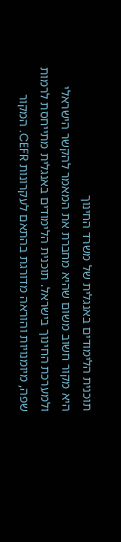תוכנית הלימודים באנגלית של משרד החינוך
היא מקור חשוב משום שהיא מחברת את המאמר להקשר הישראלי ולמערכת החינוך בישראל. תוכנית הלימודים באנגלית מתייחסת לרמות שפה, מיומנויות והוראה מדורגת בהתאם לעקרונות CEFR. המקור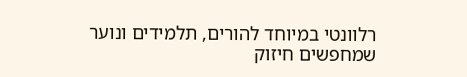רלוונטי במיוחד להורים, תלמידים ונוער שמחפשים חיזוק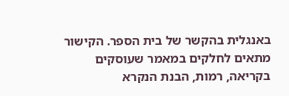באנגלית בהקשר של בית הספר. הקישור מתאים לחלקים במאמר שעוסקים בקריאה, רמות, הבנת הנקרא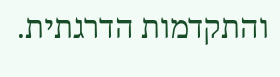והתקדמות הדרגתית.